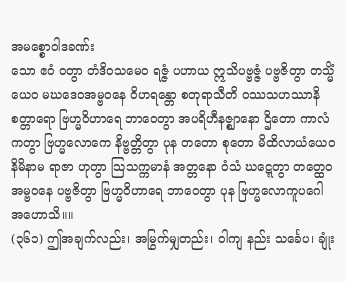အမစ္စောဝါဒခဏ်း
သော ဧဝံ ဝတွာ တံဒိဝသမေဝ ရဇ္ဇံ ပဟာယ ဣသိပဗ္ဗဇ္ဇံ ပဗ္ဗဇိတွာ တသ္မိံယေဝ မဃဒေဝအမ္ဗဝနေ ဝိဟရန္တော စတုရာသီတိ ဝဿသဟဿာနိ စတ္တာရော ဗြဟ္မဝိဟာရေ ဘာဝေတွာ အပရိဟီနဇ္ဈာနော ဌိတော ကာလံ ကတွာ ဗြဟ္မလောကေ နိဗ္ဗတ္တိတွာ ပုန တတော စုတော မိထိလာယံယေဝ နိမိနာမ ရာဇာ ဟုတွာ သြသက္ကမာနံ အတ္တနော ဝံသံ ဃဋ္ဋေတွာ တတ္ထေဝ အမ္ဗဝနေ ပဗ္ဗဇိတွာ ဗြဟ္မဝိဟာရေ ဘာဝေတွာ ပုန ဗြဟ္မလောကူပဂေါ အဟောသိ။။
(၃၆၁) ဤအချက်လည်း၊ အမြွက်မျှတည်း၊ ဝါကျ နည်း သင်္ခေပ၊ ချုံး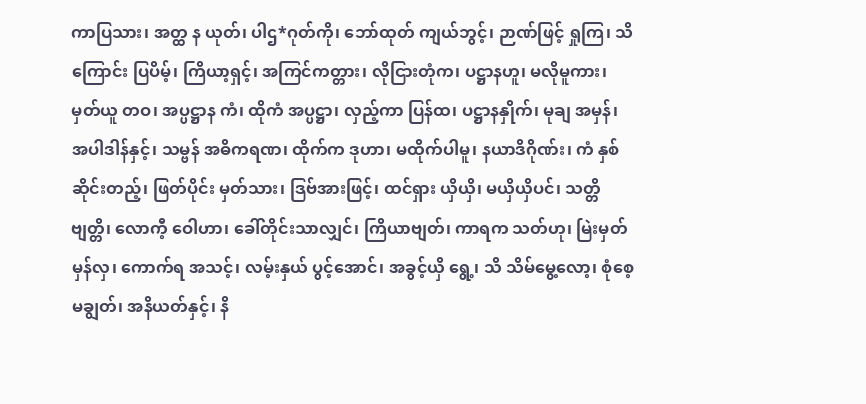ကာပြသား၊ အတ္ထ န ယုတ်၊ ပါဌ*ဂုတ်ကို၊ ဘော်ထုတ် ကျယ်ဘွင့်၊ ဉာဏ်ဖြင့် ရှုကြ၊ သိကြောင်း ပြပိမ့်၊ ကြိယာ့ရှင့်၊ အကြင်ကတ္တား၊ လိုငြားတုံက၊ ပဋ္ဌာနဟူ၊ မလိုမူကား၊ မှတ်ယူ တဝ၊ အပ္ပဋ္ဌာန ကံ၊ ထိုကံ အပ္ပဋ္ဌာ၊ လှည့်ကာ ပြန်ထ၊ ပဋ္ဌာနနှိုက်၊ မုချ အမှန်၊ အပါဒါန်နှင့်၊ သမ္ဗန် အဓိကရဏ၊ ထိုက်က ဒုဟာ၊ မထိုက်ပါမူ၊ နယာဒိဂိုဏ်း၊ ကံ နှစ်ဆိုင်းတည့်၊ ဖြတ်ပိုင်း မှတ်သား၊ ဒြဗ်အားဖြင့်၊ ထင်ရှား ယှိယှိ၊ မယှိယှိပင်၊ သတ္တိ ဗျတ္တိ၊ လောကီ့ ဝေါဟာ၊ ခေါ်တိုင်းသာလျှင်၊ ကြိယာဗျတ်၊ ကာရက သတ်ဟု၊ မြဲးမှတ် မှန်လှ၊ ကောက်ရ အသင့်၊ လမ့်းနှယ် ပွင့်အောင်၊ အခွင့်ယှိ ရွေ့၊ သိ သိမ်မွေ့လော့၊ စုံစေ့ မချွတ်၊ အနိယတ်နှင့်၊ နိ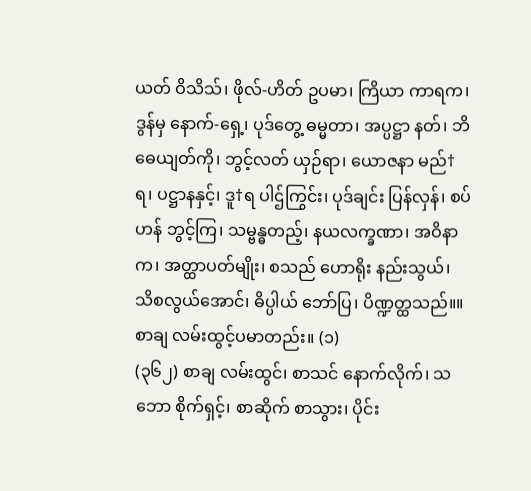ယတ် ဝိသိသ်၊ ဖိုလ်-ဟိတ် ဥပမာ၊ ကြိယာ ကာရက၊ ဒွန်မှ နောက်-ရှေ့၊ ပုဒ်တွေ့ ဓမ္မတာ၊ အပ္ပဋ္ဌာ နတ်၊ ဘိဓေယျတ်ကို၊ ဘွင့်လတ် ယှဉ်ရာ၊ ယောဇနာ မည်†ရ၊ ပဋ္ဌာနနှင့်၊ ဒူ†ရ ပါဌ်ကြွင်း၊ ပုဒ်ချင်း ပြန်လှန်၊ စပ်ဟန် ဘွင့်ကြ၊ သမ္ဗန္ဓတည့်၊ နယလက္ခဏာ၊ အဝိနာက၊ အတ္ထာပတ်မျိုး၊ စသည် ဟောရိုး နည်းသွယ်၊ သိစလွယ်အောင်၊ ဓိပ္ပါယ် ဘော်ပြ၊ ပိဏ္ဍတ္ထသည်။။ စာချ လမ်းထွင့်ပမာတည်း။ (၁)
(၃၆၂) စာချ လမ်းထွင်၊ စာသင် နောက်လိုက်၊ သဘော စိုက်ရှင့်၊ စာဆိုက် စာသွား၊ ပိုင်း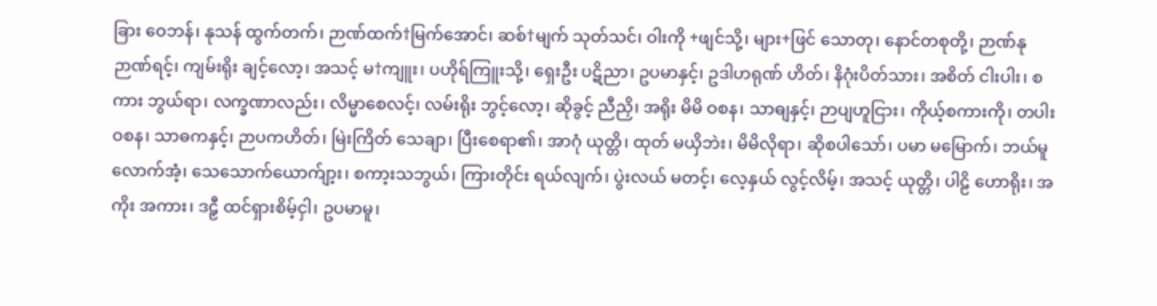ခြား ဝေဘန်၊ နုသန် ထွက်တက်၊ ဉာဏ်ထက်†မြက်အောင်၊ ဆစ်†မျက် သုတ်သင်၊ ဝါးကို +ဖျင်သို့၊ များ+ဖြင် သောတု၊ နောင်တစုတို့၊ ဉာဏ်နု ဉာဏ်ရင့်၊ ကျမ်းရိုး ချင့်လော့၊ အသင့် မ†ကျူး၊ ပဟိုရ်ကြူးသို့၊ ရှေးဦး ပဋိညာ၊ ဥပမာနှင့်၊ ဥဒါဟရုဏ် ဟိတ်၊ နိဂုံးပိတ်သား၊ အစိတ် ငါးပါး၊ စကား ဘွယ်ရာ၊ လက္ခဏာလည်း၊ လိမ္မာစေလင့်၊ လမ်းရိုး ဘွင့်လော့၊ ဆိုခွင့် ညီညှိ၊ အရိုး မိမိ ဝစန၊ သာဓျနှင့်၊ ဉာပျဟူငြား၊ ကိုယ့်စကားကို၊ တပါး ဝစန၊ သာဓကနှင့်၊ ဉာပကဟိတ်၊ မြဲးကြိတ် သေချာ၊ ပြီးစေရာ၏၊ အာဂုံ ယုတ္တိ၊ ထုတ် မယှိဘဲး၊ မိမိလိုရာ၊ ဆိုစပါသော်၊ ပမာ မမြောက်၊ ဘယ်မူ လောက်အံ့၊ သေသောက်ယောက်ျာ့း၊ စကာ့းသဘွယ်၊ ကြားတိုင်း ရယ်လျက်၊ ပွဲးလယ် မတင့်၊ လေ့နှယ် လွင့်လိမ့်၊ အသင့် ယုတ္တိ၊ ပါဠိ ဟောရိုး၊ အကိုး အကား၊ ဒဠှီ ထင်ရှားစိမ့်ငှါ၊ ဥပမာမူ၊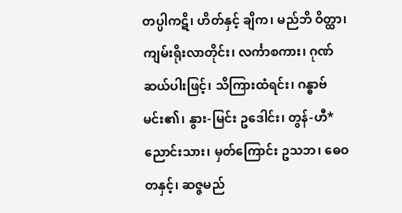တပ္ပါကဋိ၊ ဟိတ်နှင့် ချိက၊ မည်ဘိ ဝိတ္ထာ၊ ကျမ်းရိုးလာတိုင်း၊ လင်္ကာစကား၊ ဂုဏ် ဆယ်ပါးဖြင့်၊ သိကြားထံရင်း၊ ဂန္ဓာဗ်မင်း၏၊ နွား-မြင်း ဥဒေါင်း၊ တွန်-ဟီ*ညောင်းသား၊ မှတ်ကြောင်း ဥသဘ၊ ဓေဝတနှင့်၊ ဆဇ္ဇမည်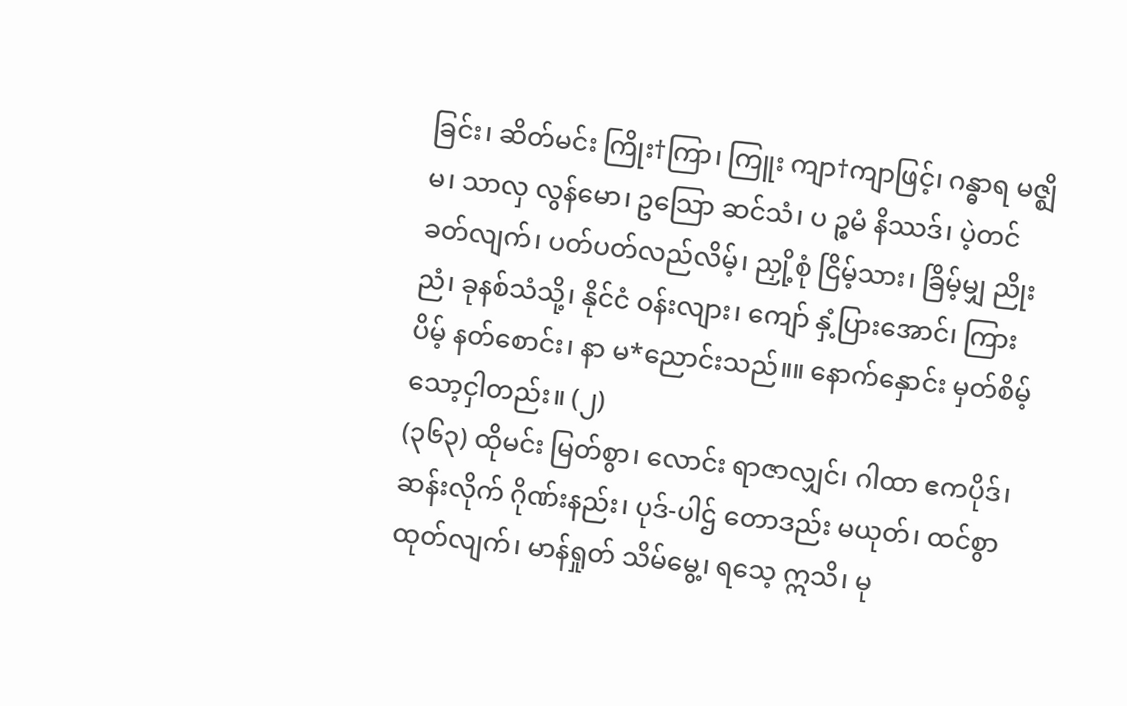ခြင်း၊ ဆိတ်မင်း ကြိုး†ကြာ၊ ကြူး ကျာ†ကျာဖြင့်၊ ဂန္ဓာရ မဇ္ဈိမ၊ သာလှ လွန်မော၊ ဥသြော ဆင်သံ၊ ပ ဉ္စမံ နိဿဒ်၊ ပဲ့တင်ခတ်လျက်၊ ပတ်ပတ်လည်လိမ့်၊ ညှို့စုံ ငြိမ့်သား၊ ခြိမ့်မျှ ညိုးညံ၊ ခုနစ်သံသို့၊ နိုင်ငံ ဝန်းလျား၊ ကျော် နှံ့ပြားအောင်၊ ကြားပိမ့် နတ်စောင်း၊ နာ မ*ညောင်းသည်။။ နောက်နှောင်း မှတ်စိမ့်သော့ငှါတည်း။ (၂)
(၃၆၃) ထိုမင်း မြတ်စွာ၊ လောင်း ရာဇာလျှင်၊ ဂါထာ ဧကပိုဒ်၊ ဆန်းလိုက် ဂိုဏ်းနည်း၊ ပုဒ်-ပါဌ် တောဒည်း မယုတ်၊ ထင်စွာ ထုတ်လျက်၊ မာန်ရှုတ် သိမ်မွေ့၊ ရသေ့ ဣသိ၊ မု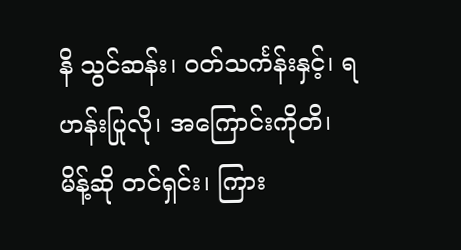နိ သွင်ဆန်း၊ ဝတ်သင်္ကန်းနှင့်၊ ရဟန်းပြုလို၊ အကြောင်းကိုတိ၊ မိန့်ဆို တင်ရှင်း၊ ကြား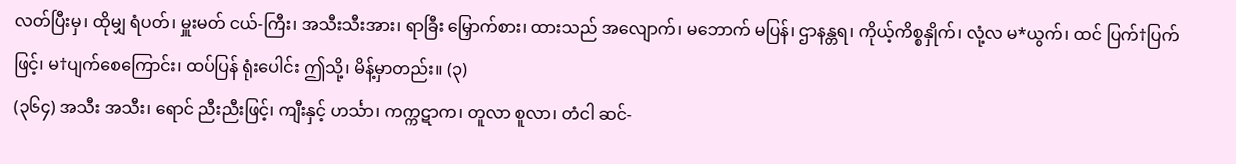လတ်ပြီးမှ၊ ထိုမျှ ရံပတ်၊ မှူးမတ် ငယ်-ကြီး၊ အသီးသီးအား၊ ရာခြီး မြှောက်စား၊ ထားသည် အလျောက်၊ မဘောက် မပြန်၊ ဌာနန္တရ၊ ကိုယ့်ကိစ္စနှိုက်၊ လုံ့လ မ*ယွက်၊ ထင် ပြက်†ပြက်ဖြင့်၊ မ†ပျက်စေကြောင်း၊ ထပ်ပြန် ရုံးပေါင်း ဤသို့၊ မိန့်မှာတည်း။ (၃)
(၃၆၄) အသီး အသီး၊ ရောင် ညီးညီးဖြင့်၊ ကျီးနှင့် ဟင်္သာ၊ ကက္ကဋာက၊ တူလာ စူလာ၊ တံငါ ဆင်-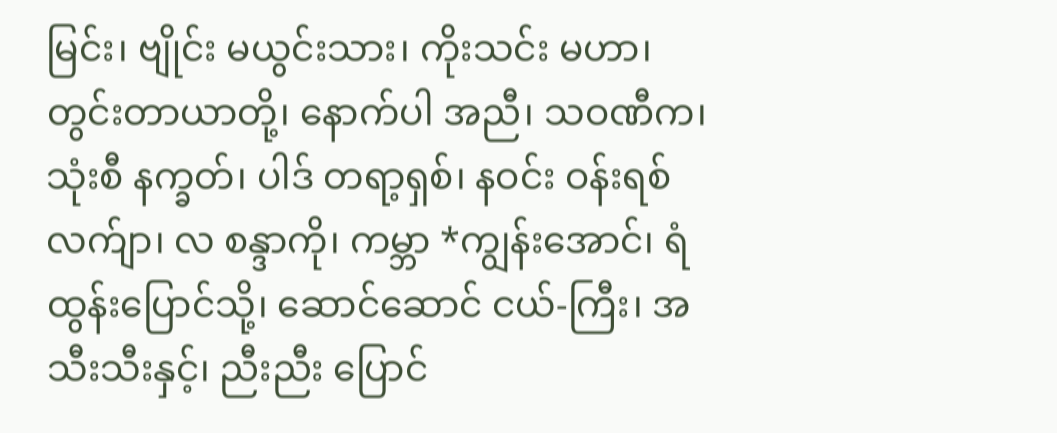မြင်း၊ ဗျိုင်း မယွင်းသား၊ ကိုးသင်း မဟာ၊ တွင်းတာယာတို့၊ နောက်ပါ အညီ၊ သဝဏီက၊ သုံးစီ နက္ခတ်၊ ပါဒ် တရာ့ရှစ်၊ နဝင်း ဝန်းရစ် လက်ျာ၊ လ စန္ဒာကို၊ ကမ္ဘာ *ကျွန်းအောင်၊ ရံ ထွန်းပြောင်သို့၊ ဆောင်ဆောင် ငယ်-ကြီး၊ အသီးသီးနှင့်၊ ညီးညီး ပြောင်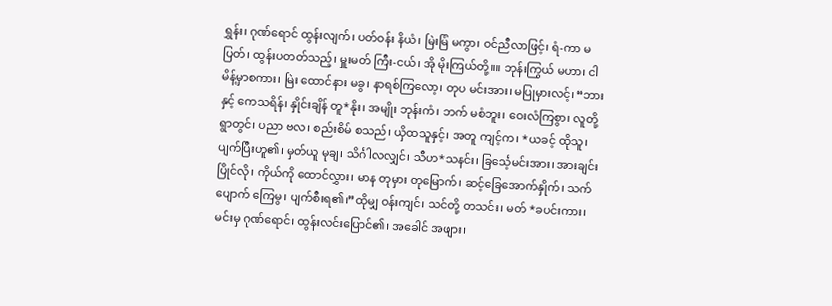ရွှန်း၊ ဂုဏ်ရောင် ထွန်းလျက်၊ ပတ်ဝန်း နိယံ၊ မြဲးမြံ မကွာ၊ ဝင်ညီလာဖြင့်၊ ရံ-ကာ မပြတ်၊ ထွန်းပတတ်သည့်၊ မှူးမတ် ကြီး-ငယ်၊ အို မိုးကြယ်တို့။။ ဘုန်းကြွယ် မဟာ၊ ငါ မိန့်မှာစကား၊ မြဲး ထောင်နား မခွ၊ နာရစ်ကြလော့၊ တုပ မင်းအား၊ မပြုမှားလင့်၊ “ဘားနှင့် ကေသရိန်၊ နှိုင်းချိန် တူ*နိုး၊ အမျိုး ဘုန်းကံ၊ ဘက် မစံဘူး၊ ဝေးလံကြစွာ၊ လူတို့ရွာတွင်၊ ပညာ ဗလ၊ စည်းစိမ် စသည်၊ ယှိထသူနှင့်၊ အတူ ကျင့်က၊ *ယခင့် ထိုသူ၊ ပျက်ပြီးဟူ၏၊ မှတ်ယူ မုချ၊ သိင်္ဂါလလျှင်၊ သီဟ*သနင်း၊ ခြင်္သေ့မင်းအား၊ အားချင်း ပြိုင်လို၊ ကိုယ်ကို ထောင်လွှား၊ မာန တုမှား တုမြောက်၊ ဆင့်ခြေအောက်နှိုက်၊ သက်ပျောက် ကြေမွ၊ ပျက်စီးရ၏၊”ထိုမျှ ဝန်းကျင်၊ သင်တို့ တသင်း၊ မတ် *ခပင်းကား၊ မင်းမှ ဂုဏ်ရောင်၊ ထွန်းလင်းပြောင်၏၊ အခေါင် အဖျား၊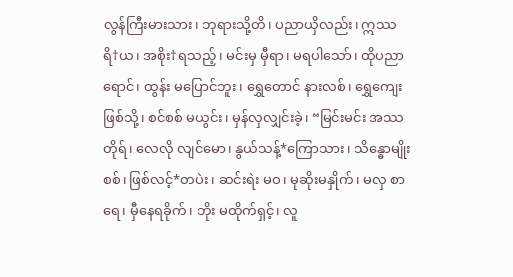လွန်ကြီးမားသား၊ ဘုရားသို့တိ၊ ပညာယှိလည်း၊ ဣဿရိ†ယ၊ အစိုး†ရသည့်၊ မင်းမှ မှီရာ၊ မရပါသော်၊ ထိုပညာရောင်၊ ထွန်း မပြောင်ဘူး၊ ရွှေတောင် နားလစ်၊ ရွှေကျေးဖြစ်သို့၊ စင်စစ် မယွင်း၊ မှန်လှလျှင်းခဲ့၊ “မြင်းမင်း အဿတိုရ်၊ လေလို လျင်မော၊ နွယ်သန့်*ကြောသား၊ သိန္ဓောမျိုးစစ်၊ ဖြစ်လင့်*တပဲး၊ ဆင်းရဲး မဝ၊ မုဆိုးမနှိုက်၊ မလှ စာရေ၊ မှီနေရခိုက်၊ ဘိုး မထိုက်ရှင့်၊ လူ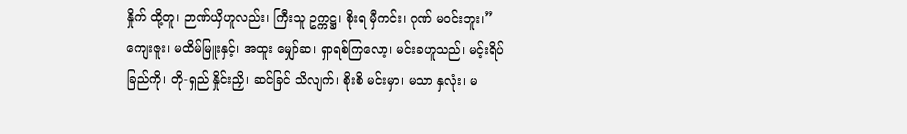နှိုက် ထို့တူ၊ ဉာဏ်ယှိဟူလည်း၊ ကြီးသူ ဥက္ကဋ္ဌ၊ စိုးရ မှီကင်း၊ ဂုဏ် မဝင်းဘူး၊” ကျေးဇူး၊ မထိမ်မြူးနှင့်၊ အထူး မျှော်ဆ၊ ရှာရစ်ကြလော့၊ မင်းခဟူသည်၊ မင့်းရိပ်ခြည်ကို၊ တို-ရှည် နှိုင်းညှိ၊ ဆင်ခြင် သိလျက်၊ စိုးစိ မင်းမှာ၊ မသာ နှလုံး၊ မ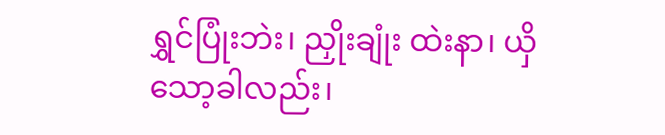ရွှင်ပြုံးဘဲး၊ ညှိုးချုံး ထဲးနာ၊ ယှိသော့ခါလည်း၊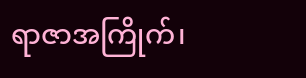ရာဇာအကြိုက်၊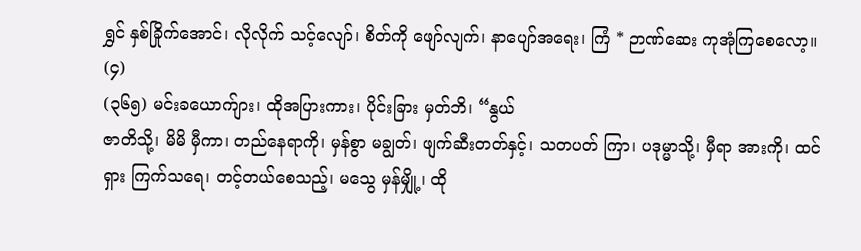ရွှင် နှစ်ခြိုက်အောင်၊ လိုလိုက် သင့်လျော်၊ စိတ်ကို ဖျော်လျက်၊ နာပျော်အရေး၊ ကြံ * ဉာဏ်ဆေး ကုအုံကြစေလော့။ (၄)
(၃၆၅) မင်းခယောက်ျား၊ ထိုအပြားကား၊ ပိုင်းခြား မှတ်ဘိ၊ “နွယ်
ဇာတိသို့၊ မိမိ မှီကာ၊ တည်နေရာကို၊ မှန်စွာ မချွတ်၊ ဖျက်ဆီးတတ်နှင့်၊ သတပတ် ကြာ၊ ပဒုမ္မာသို့၊ မှီရာ အားကို၊ ထင်ရှား ကြက်သရေ၊ တင့်တယ်စေသည့်၊ မသွေ မှန်မျှို့၊ ထို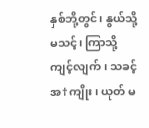နှစ်ဘို့တွင်၊ နွယ်သို့ မသင့်၊ ကြာသို့ ကျင့်လျက်၊ သခင့်အ†ကျိုး၊ ယုတ် မ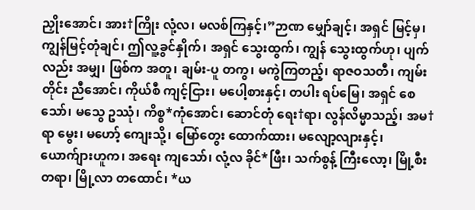ညှိုးအောင်၊ အား†ကြိုး လုံ့လ၊ မလစ်ကြနှင့်၊”ဉာဏ မျှော်ချင့်၊ အရှင် မြင့်မှ၊ ကျွန်မြင့်တုံချင်၊ ဤလူ့ခွင်နှိုက်၊ အရှင် သွေးထွက်၊ ကျွန် သွေးထွက်ဟု၊ ပျက်လည်း အမျှ၊ ဖြစ်က အတူ၊ ချမ်း-ပူ တကွ၊ မကွဲကြတည့်၊ ရာဇဝသတီ၊ ကျမ်းတိုင်း ညီအောင်၊ ကိုယ်စီ ကျင့်ငြား၊ မပေါ့စားနှင့်၊ တပါး ရပ်မြေ၊ အရှင် စေသော်၊ မသွေ ဥဿုံ၊ ကိစ္စ*ကုံအောင်၊ ဆောင်တုံ ရေး†ရာ၊ လွန်လိမ္မာသည့်၊ အမ†ရာ မွေး၊ မဟော့် ကျေးသို့၊ မြော်တွေး ထောက်ထား၊ မလျော့လျားနှင့်၊ ယောက်ျားဟူက၊ အရေး ကျသော်၊ လုံ့လ ခိုင်*ဖြီး၊ သက်စွန့် ကြီးလော့၊ မြို့စီး တရာ၊ မြို့လာ တထောင်၊ *ယ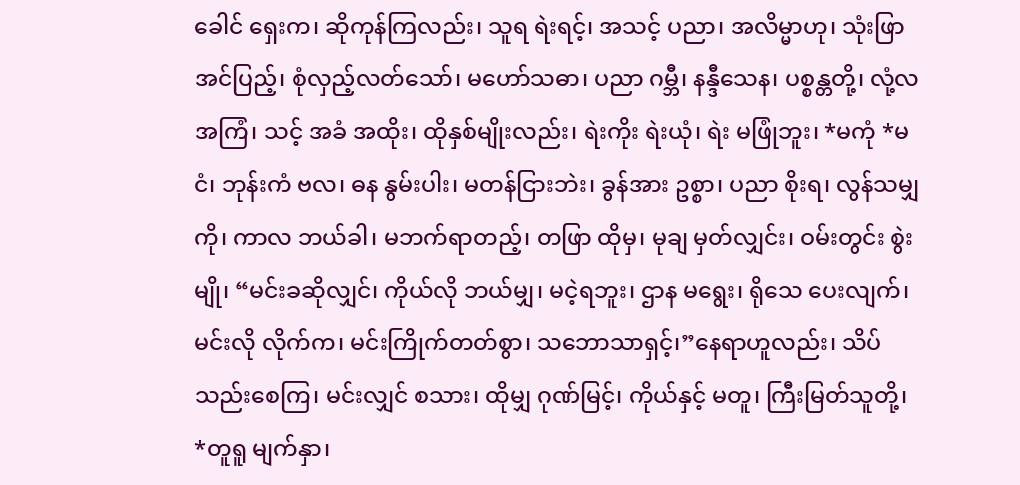ခေါင် ရှေးက၊ ဆိုကုန်ကြလည်း၊ သူရ ရဲးရင့်၊ အသင့် ပညာ၊ အလိမ္မာဟု၊ သုံးဖြာ အင်ပြည့်၊ စုံလှည့်လတ်သော်၊ မဟော်သဓာ၊ ပညာ ဂမ္ဘီ၊ နန္ဒီသေန၊ ပစ္စန္တတို့၊ လုံ့လ အကြံ၊ သင့် အခံ အထိုး၊ ထိုနှစ်မျိုးလည်း၊ ရဲးကိုး ရဲးယုံ၊ ရဲး မဖြုံဘူး၊ *မကုံ *မငံ၊ ဘုန်းကံ ဗလ၊ ဓန နွမ်းပါး၊ မတန်ငြားဘဲး၊ ခွန်အား ဥစ္စာ၊ ပညာ စိုးရ၊ လွန်သမျှကို၊ ကာလ ဘယ်ခါ၊ မဘက်ရာတည့်၊ တဖြာ ထိုမှ၊ မုချ မှတ်လျှင်း၊ ဝမ်းတွင်း စွဲးမျို၊ “မင်းခဆိုလျှင်၊ ကိုယ်လို ဘယ်မျှ၊ မငဲ့ရဘူး၊ ဌာန မရွေး၊ ရိုသေ ပေးလျက်၊ မင်းလို လိုက်က၊ မင်းကြိုက်တတ်စွာ၊ သဘောသာရှင့်၊”နေရာဟူလည်း၊ သိပ်သည်းစေကြ၊ မင်းလျှင် စသား၊ ထိုမျှ ဂုဏ်မြင့်၊ ကိုယ်နှင့် မတူ၊ ကြီးမြတ်သူတို့၊ *တူရူ မျက်နှာ၊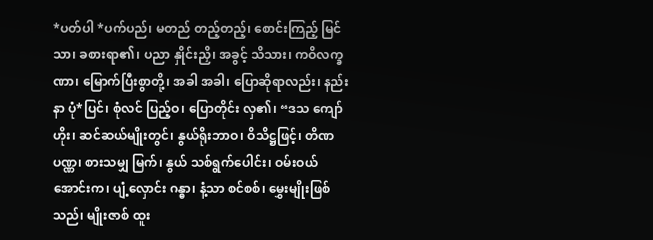*ပတ်ပါ *ပက်ပည်၊ မတည် တည့်တည့်၊ စောင်းကြည့် မြင်သာ၊ ခစားရာ၏၊ ပညာ နှိုင်းညှိ၊ အခွင့် သိသား၊ ကဝိလက္ခဏာ၊ မြောက်ပြီးစွာတို့၊ အခါ အခါ၊ ပြောဆိုရာလည်း၊ နည်းနာ ပုံ*ပြင်၊ စုံလင် ပြည့်ဝ၊ ပြောတိုင်း လှ၏၊ “ဒသ ကျော်ဟိုး၊ ဆင်ဆယ်မျိုးတွင်၊ နွယ်ရိုးဘာဝ၊ ဝိသိဋ္ဌဖြင့်၊ တိဏ ပဏ္ဏ၊ စားသမျှ မြက်၊ နွယ် သစ်ရွက်ပေါင်း၊ ဝမ်းဝယ် အောင်းက၊ ပျံ့လှောင်း ဂန္ဓာ၊ နံ့သာ စင်စစ်၊ မွှေးမျိုးဖြစ်သည်၊ မျိုးဇာစ် ထူး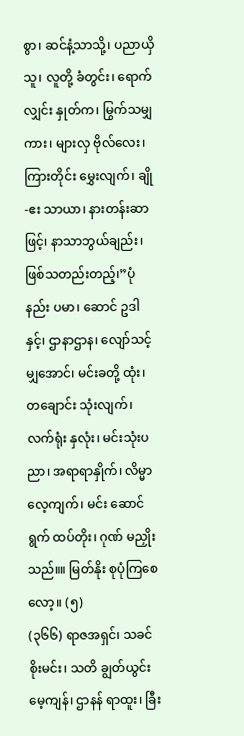စွာ၊ ဆင်နံ့သာသို့၊ ပညာယှိသူ၊ လူတို့ ခံတွင်း၊ ရောက်လျှင်း နှုတ်က၊ မြွက်သမျှကား၊ များလှ ဗိုလ်လေး၊ ကြားတိုင်း မွှေးလျက်၊ ချို-ဧး သာယာ၊ နားတန်းဆာဖြင့်၊ နာသာဘွယ်ချည်း၊ ဖြစ်သတည်းတည့်၊”ပုံနည်း ပမာ၊ ဆောင် ဥဒါနှင့်၊ ဌာနာဌာန၊ လျော်သင့် မျှအောင်၊ မင်းခတို့ ထုံး၊ တချောင်း သုံးလျက်၊ လက်ရုံး နှလုံး၊ မင်းသုံးပညာ၊ အရာရာနှိုက်၊ လိမ္မာ လေ့ကျက်၊ မင်း ဆောင်ရွက် ထပ်တိုး၊ ဂုဏ် မညှိုးသည်။။ မြတ်နိုး စုပုံကြစေလော့။ (၅)
(၃၆၆) ရာဇအရှင်၊ သခင် စိုးမင်း၊ သတိ ချွတ်ယွင်း မေ့ကျန်၊ ဌာနန် ရာထူး၊ ခြီး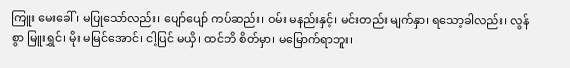ကြူး မေးခေါ်၊ မပြုသော်လည်း၊ ပျော်ပျော် ကပ်ဆည်း၊ ဝမ်း မနည်းနှင့်၊ မင်းတည်း မျက်နှာ၊ ရသော့ခါလည်း၊ လွန်စွာ မြူးရွှင်၊ မိုး မမြင်အောင်၊ ငါ့ပြင် မယှိ၊ ထင်ဘိ စိတ်မှာ၊ မမြောက်ရာဘူး၊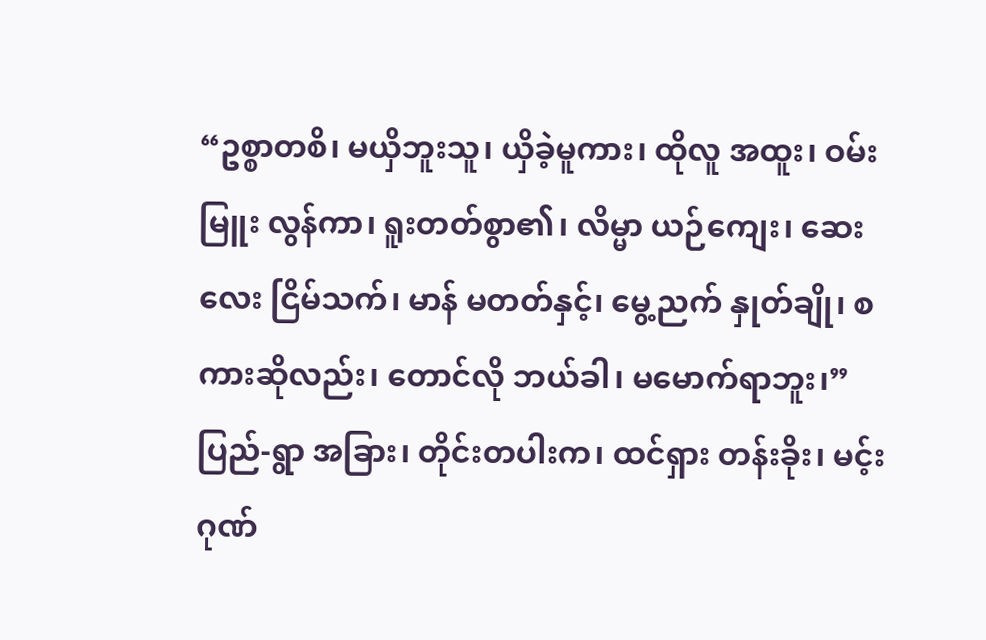“ဥစ္စာတစိ၊ မယှိဘူးသူ၊ ယှိခဲ့မူကား၊ ထိုလူ အထူး၊ ဝမ်းမြူး လွန်ကာ၊ ရူးတတ်စွာ၏၊ လိမ္မာ ယဉ်ကျေး၊ ဆေးလေး ငြိမ်သက်၊ မာန် မတတ်နှင့်၊ မွေ့ညက် နှုတ်ချို၊ စကားဆိုလည်း၊ တောင်လို ဘယ်ခါ၊ မမောက်ရာဘူး၊”ပြည်-ရွာ အခြား၊ တိုင်းတပါးက၊ ထင်ရှား တန်းခိုး၊ မင့်းဂုဏ်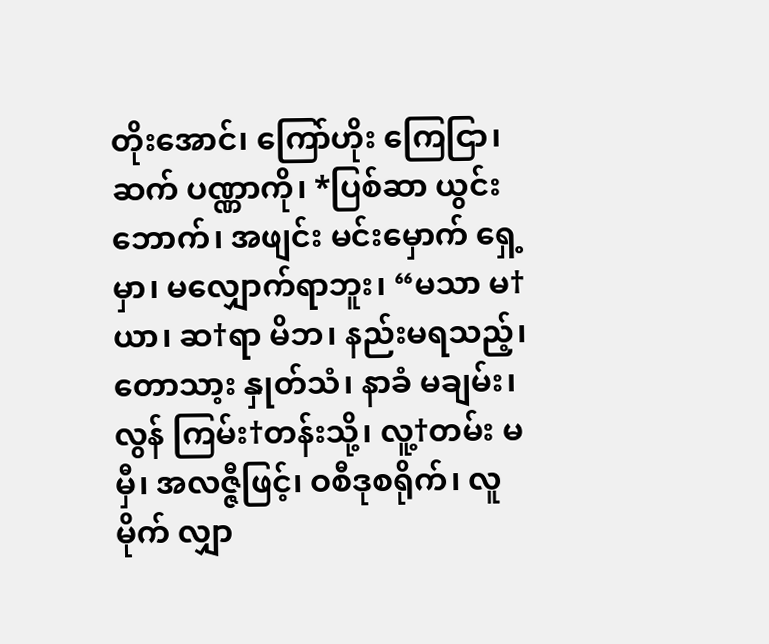တိုးအောင်၊ ကြော်ဟိုး ကြေငြာ၊ ဆက် ပဏ္ဏာကို၊ *ပြစ်ဆာ ယွင်းဘောက်၊ အဖျင်း မင်းမှောက် ရှေ့မှာ၊ မလျှောက်ရာဘူး၊ “မသာ မ†ယာ၊ ဆ†ရာ မိဘ၊ နည်းမရသည့်၊ တောသာ့း နှုတ်သံ၊ နာခံ မချမ်း၊ လွန် ကြမ်း†တန်းသို့၊ လူ့†တမ်း မမှီ၊ အလဇ္ဇီဖြင့်၊ ဝစီဒုစရိုက်၊ လူမိုက် လျှာ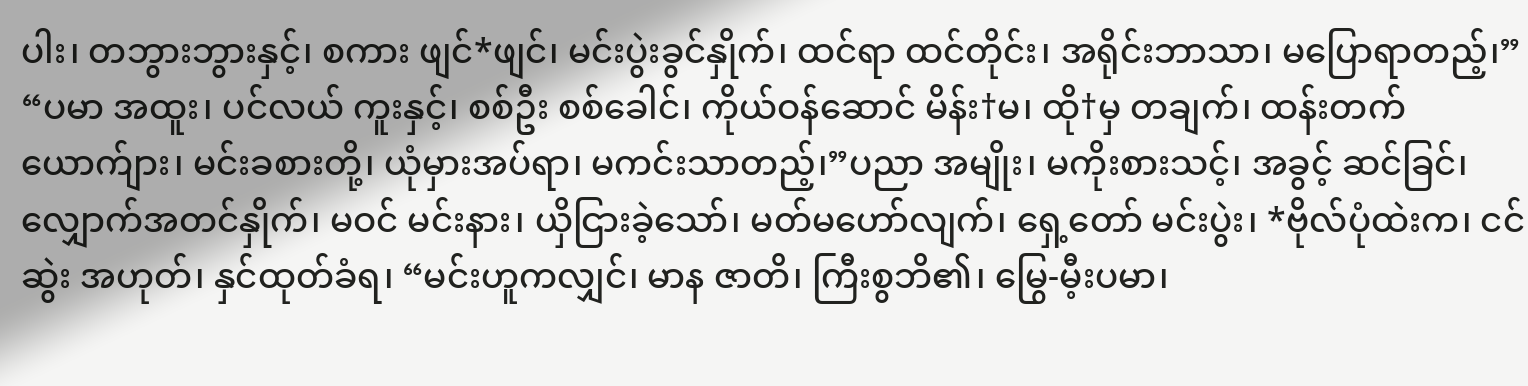ပါး၊ တဘွားဘွားနှင့်၊ စကား ဖျင်*ဖျင်၊ မင်းပွဲးခွင်နှိုက်၊ ထင်ရာ ထင်တိုင်း၊ အရိုင်းဘာသာ၊ မပြောရာတည့်၊” “ပမာ အထူး၊ ပင်လယ် ကူးနှင့်၊ စစ်ဦး စစ်ခေါင်၊ ကိုယ်ဝန်ဆောင် မိန်း†မ၊ ထို†မှ တချက်၊ ထန်းတက်ယောက်ျား၊ မင်းခစားတို့၊ ယုံမှားအပ်ရာ၊ မကင်းသာတည့်၊”ပညာ အမျိုး၊ မကိုးစားသင့်၊ အခွင့် ဆင်ခြင်၊ လျှောက်အတင်နှိုက်၊ မဝင် မင်းနား၊ ယှိငြားခဲ့သော်၊ မတ်မဟော်လျက်၊ ရှေ့တော် မင်းပွဲး၊ *ဗိုလ်ပုံထဲးက၊ ငင်ဆွဲး အဟုတ်၊ နှင်ထုတ်ခံရ၊ “မင်းဟူကလျှင်၊ မာန ဇာတိ၊ ကြီးစွဘိ၏၊ မြွေ-မီ့းပမာ၊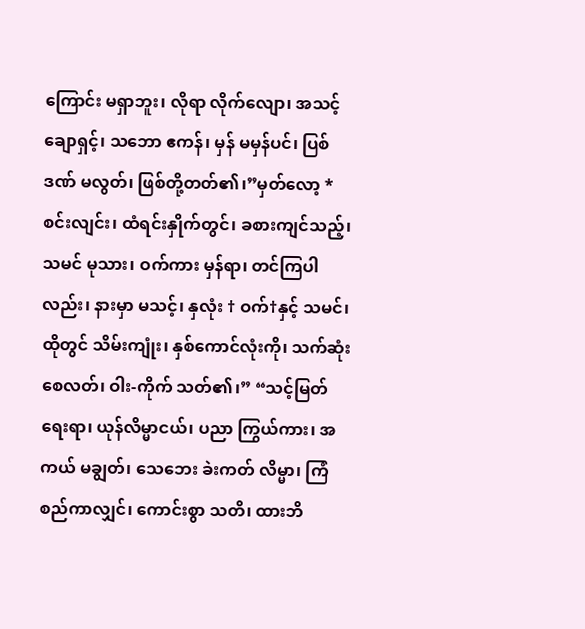ကြောင်း မရှာဘူး၊ လိုရာ လိုက်လျော၊ အသင့် ချောရှင့်၊ သဘော ဧကန်၊ မှန် မမှန်ပင်၊ ပြစ်ဒဏ် မလွတ်၊ ဖြစ်တို့တတ်၏၊”မှတ်လော့ *စင်းလျင်း၊ ထံရင်းနှိုက်တွင်၊ ခစားကျင်သည့်၊ သမင် မုသား၊ ဝက်ကား မှန်ရာ၊ တင်ကြပါလည်း၊ နားမှာ မသင့်၊ နှလုံး † ဝက်†နှင့် သမင်၊ ထိုတွင် သိမ်းကျုံး၊ နှစ်ကောင်လုံးကို၊ သက်ဆုံးစေလတ်၊ ဝါး-ကိုက် သတ်၏၊” “သင့်မြတ် ရေးရာ၊ ယုန်လိမ္မာငယ်၊ ပညာ ကြွယ်ကား၊ အကယ် မချွတ်၊ သေဘေး ခဲးကတ် လိမ္မာ၊ ကြံစည်ကာလျှင်၊ ကောင်းစွာ သတိ၊ ထားဘိ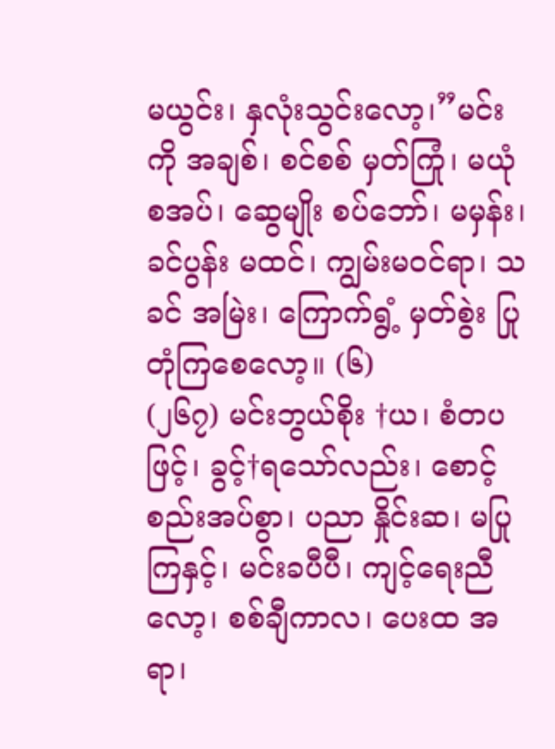မယွင်း၊ နှလုံးသွင်းလော့၊”မင်းကို အချစ်၊ စင်စစ် မှတ်ကြုံ၊ မယုံစအပ်၊ ဆွေမျိုး စပ်ဘော်၊ မမှန်း၊ ခင်ပွန်း မထင်၊ ကျွမ်းမဝင်ရာ၊ သခင် အမြဲး၊ ကြောက်ရွံ့ မှတ်စွဲး ပြုတုံကြစေလော့။ (၆)
(၂၆၇) မင်းဘွယ်စိုး †ယ၊ စံတပဖြင့်၊ ခွင့်†ရသော်လည်း၊ စောင့်စည်းအပ်စွာ၊ ပညာ နှိုင်းဆ၊ မပြုကြနှင့်၊ မင်းခပီပီ၊ ကျင့်ရေးညီလော့၊ စစ်ချီကာလ၊ ပေးထ အရာ၊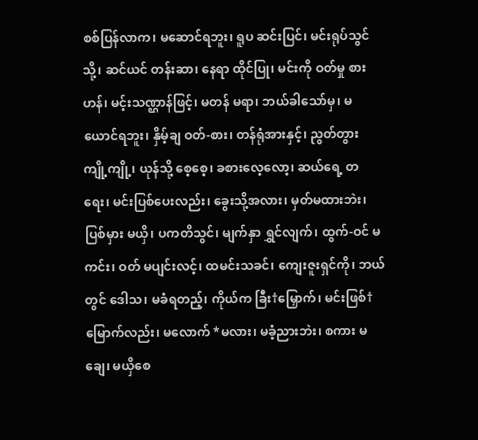စစ်ပြန်လာက၊ မဆောင်ရဘူး၊ ရူပ ဆင်းပြင်၊ မင်းရုပ်သွင်သို့၊ ဆင်ယင် တန်းဆာ၊ နေရာ ထိုင်ပြု၊ မင်းကို ဝတ်မှု စားဟန်၊ မင့်းသဏ္ဌာန်ဖြင့်၊ မတန် မရာ၊ ဘယ်ခါသော်မှ၊ မယောင်ရဘူး၊ နှိမ့်ချ ဝတ်-စား၊ တန်ရုံအားနှင့်၊ ညွတ်တွား ကျို့ကျို့၊ ယုန်သို့ စေ့စေ့၊ ခစားလေ့လော့၊ ဆယ်ရေ့ တရေး၊ မင်းပြစ်ပေးလည်း၊ ခွေးသို့အလား၊ မှတ်မထားဘဲး၊ ပြစ်မှား မယှိ၊ ပကတိသွင်၊ မျက်နှာ ရွှင်လျက်၊ ထွက်-ဝင် မကင်း၊ ဝတ် မပျင်းလင့်၊ ထမင်းသခင်၊ ကျေးဇူးရှင်ကို၊ ဘယ်တွင် ဒေါသ၊ မခံရတည့်၊ ကိုယ်က ခြီး†မြှောက်၊ မင်းဖြစ်†မြောက်လည်း၊ မလောက် *မလား၊ မခံ့ညားဘဲး၊ စကား မချေ၊ မယှိစေ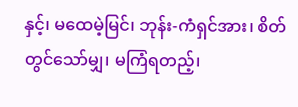နှင့်၊ မထေမဲ့မြင်၊ ဘုန်း-ကံရှင်အား၊ စိတ်တွင်သော်မျှ၊ မကြံရတည့်၊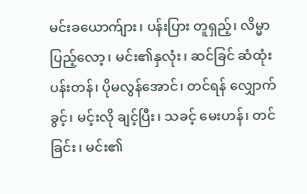မင်းခယောက်ျား၊ ပန်းပြား တူရှည့်၊ လိမ္မာ ပြည့်လော့၊ မင်း၏နှလုံး၊ ဆင်ခြင် ဆံထုံး ပန်းတန်၊ ပိုမလွန်အောင်၊ တင်ရန် လျှောက်ခွင့်၊ မင့်းလို ချင့်ပြီး၊ သခင့် မေးဟန်၊ တင်ခြင်း၊ မင်း၏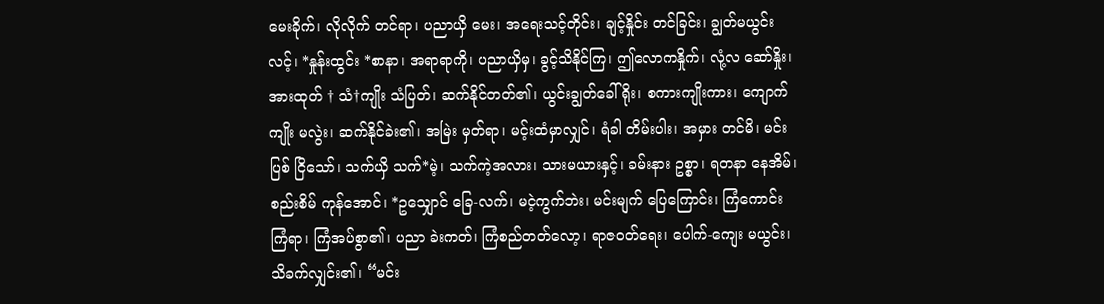မေးခိုက်၊ လိုလိုက် တင်ရာ၊ ပညာယှိ မေး၊ အရေးသင့်တိုင်း၊ ချင့်နှိုင်း တင်ခြင်း၊ ချွတ်မယွင်းလင့်၊ *နှုန်းထွင်း *စာနာ၊ အရာရာကို၊ ပညာယှိမှ၊ ခွင့်သိနိုင်ကြ၊ ဤလောကနှိုက်၊ လုံ့လ ဆော်နှိုး၊ အားထုတ် † သံ†ကျိုး သံပြတ်၊ ဆက်နိုင်တတ်၏၊ ယွင်းချွတ်ခေါ်ရိုး၊ စကားကျိုးကား၊ ကျောက်ကျိုး မလွဲး၊ ဆက်နိုင်ခဲး၏၊ အမြဲး မှတ်ရာ၊ မင့်းထံမှာလျှင်၊ ရံခါ တိမ်းပါး၊ အမှား တင်မိ၊ မင်းပြစ် ငြိသော်၊ သက်ယှိ သက်*မဲ့၊ သက်ကဲ့အလား၊ သားမယားနှင့်၊ ခမ်းနား ဥစ္စာ၊ ရတနာ နေအိမ်၊ စည်းစိမ် ကုန်အောင်၊ *ဥသျှောင် ခြေ-လက်၊ မငဲ့ကွက်ဘဲး၊ မင်းမျက် ပြေကြောင်း၊ ကြံကောင်း ကြံရာ၊ ကြံအပ်စွာ၏၊ ပညာ ခဲးကတ်၊ ကြံစည်တတ်လော့၊ ရာဇဝတ်ရေး၊ ပေါက်-ကျေး မယွင်း၊ သိခက်လျှင်း၏၊ “မင်း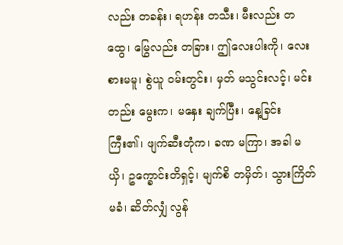လည်း တခန်း၊ ရဟန်း တသီး၊ မီးလည်း တထွေ၊ မြွေလည်း တခြား၊ ဤလေးပါးကို၊ လေးစားမမူ၊ စွဲယူ ဝမ်းတွင်း၊ မှတ် မသွင်းလင့်၊ မင်းတည်း မွေးက၊ မနှေး ချက်ပြီး၊ နေ့ခြင်း ကြီး၏၊ ဖျက်ဆီးတုံက၊ ခဏ မကြာ၊ အခါ မယှိ၊ ဥက္ခောင်းတိရှင့်၊ မျက်စိ တမှိတ်၊ သွားကြိတ် မခံ၊ ဆိတ်လျှံ လွန်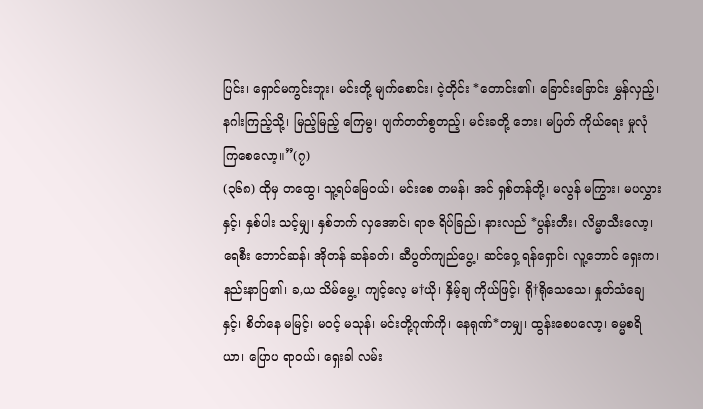ပြင်း၊ ရှောင်မကွင်းဘူး၊ မင်းတို့ မျက်စောင်း၊ ငဲ့တိုင်း *တောင်း၏၊ ခြောင်းခြောင်း မွှန်လှည့်၊ နဂါးကြည့်သို့၊ မြည့်မြည့် ကြေမွ၊ ပျက်တတ်စွတည့်၊ မင်းခတို့ ဘေး၊ မပြတ် ကိုယ်ရေး မှုလုံကြစေလော့။”(၇)
(၃၆၈) ထိုမှ တထွေ၊ သူ့ရပ်မြေဝယ်၊ မင်းစေ တမန်၊ အင် ရှစ်တန်တို့၊ မလွန် မကြွား၊ မပလွှားနှင့်၊ နှစ်ပါး သင့်မျှ၊ နှစ်ဘက် လှအောင်၊ ရာဇ ရိပ်ခြည်၊ နားလည် *ပွန်းတီး၊ လိမ္မာသီးလော့၊ ရေစီး ဘောင်ဆန်၊ အိုတန် ဆန်ခတ်၊ ဆီပွတ်ကျည်ပွေ့၊ ဆင်ဝှေ့ ရန်ရှောင်၊ လူ့ဘောင် ရှေးက၊ နည်းနာပြ၏၊ ခ,ယ သိမ်မွေ့၊ ကျင့်လေ့ မ†ယို၊ နှိမ့်ချ ကိုယ်ဖြင့်၊ ရို†ရိုသေသေ၊ နှုတ်သံချေနှင့်၊ စိတ်နေ မမြင့်၊ မဝင့် မသုန်၊ မင်းတို့ဂုဏ်ကို၊ နေရုဏ်*တမျှ၊ ထွန်းစေပလော့၊ ဓမ္မစရိယာ၊ ပြောပ ရာဝယ်၊ ရှေးခါ လမ်း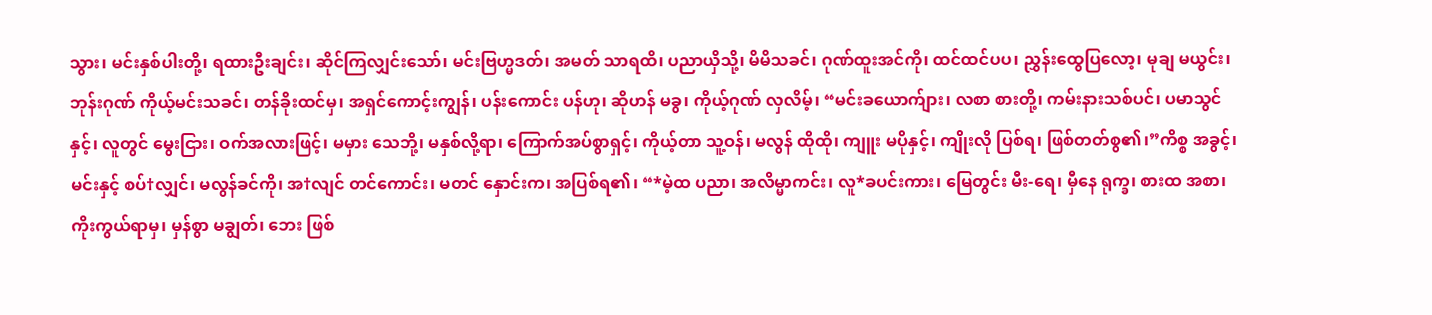သွား၊ မင်းနှစ်ပါးတို့၊ ရထားဦးချင်း၊ ဆိုင်ကြလျှင်းသော်၊ မင်းဗြဟ္မဒတ်၊ အမတ် သာရထိ၊ ပညာယှိသို့၊ မိမိသခင်၊ ဂုဏ်ထူးအင်ကို၊ ထင်ထင်ပပ၊ ညွှန်းထွေပြလော့၊ မုချ မယွင်း၊ ဘုန်းဂုဏ် ကိုယ့်မင်းသခင်၊ တန်ခိုးထင်မှ၊ အရှင်ကောင့်းကျွန်၊ ပန်းကောင်း ပန်ဟု၊ ဆိုဟန် မခွ၊ ကိုယ့်ဂုဏ် လှလိမ့်၊ “မင်းခယောက်ျား၊ လစာ စားတို့၊ ကမ်းနားသစ်ပင်၊ ပမာသွင်နှင့်၊ လူတွင် မွေးငြား၊ ဝက်အလားဖြင့်၊ မမှား သေဘို့၊ မနှစ်လို့ရာ၊ ကြောက်အပ်စွာရှင့်၊ ကိုယ့်တာ သူ့ဝန်၊ မလွန် ထိုထို၊ ကျူး မပိုနှင့်၊ ကျိုးလို ပြစ်ရ၊ ဖြစ်တတ်စွ၏၊”ကိစ္စ အခွင့်၊ မင်းနှင့် စပ်†လျှင်၊ မလွန်ခင်ကို၊ အ†လျင် တင်ကောင်း၊ မတင် နှောင်းက၊ အပြစ်ရ၏၊ “*မဲ့ထ ပညာ၊ အလိမ္မာကင်း၊ လူ*ခပင်းကား၊ မြေတွင်း မီး-ရေ၊ မှီနေ ရုက္ခ၊ စားထ အစာ၊ ကိုးကွယ်ရာမှ၊ မှန်စွာ မချွတ်၊ ဘေး ဖြစ်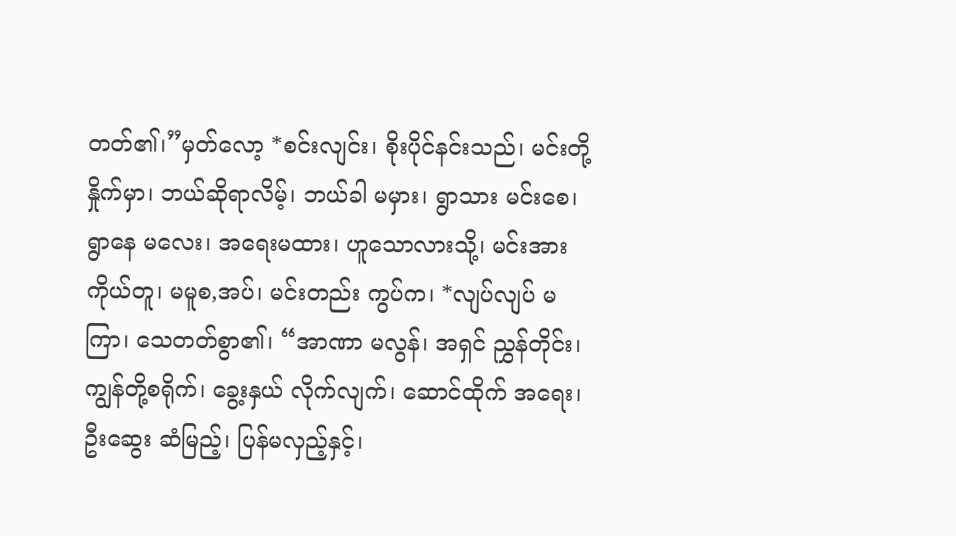တတ်၏၊”မှတ်လော့ *စင်းလျင်း၊ စိုးပိုင်နင်းသည်၊ မင်းတို့နှိုက်မှာ၊ ဘယ်ဆိုရာလိမ့်၊ ဘယ်ခါ မမှား၊ ရွာသား မင်းစေ၊ ရွာနေ မလေး၊ အရေးမထား၊ ဟူသောလားသို့၊ မင်းအား ကိုယ်တူ၊ မမူစ,အပ်၊ မင်းတည်း ကွပ်က၊ *လျပ်လျပ် မကြာ၊ သေတတ်စွာ၏၊ “အာဏာ မလွန်၊ အရှင် ညွှန်တိုင်း၊ ကျွန်တို့စရိုက်၊ ခွေ့းနှယ် လိုက်လျက်၊ ဆောင်ထိုက် အရေး၊ ဦးဆွေး ဆံမြည့်၊ ပြန်မလှည့်နှင့်၊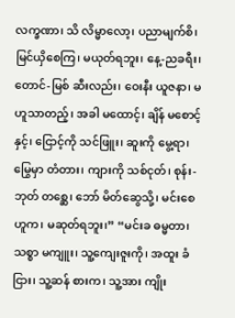လက္ခဏာ၊ သိ လိမ္မာလော့၊ ပညာမျက်စိ၊ မြင်ယှိစေကြ၊ မယုတ်ရဘူး၊ နေ့-ညခရီး၊ တောင်-မြစ် ဆီးလည်း၊ ဝေးနီး ယူဇနာ၊ မဟူသာတည့်၊ အခါ မထောင့်၊ ချိန် မစောင့်နှင့်၊ ငြောင့်ကို သင်ဖြူး၊ ဆူးကို မွေ့ရာ၊ မြွေမှာ တံတား၊ ကျားကို သစ်ငုတ်၊ စုန်း-ဘုတ် တစ္ဆေ၊ ဘော် မိတ်ဆွေသို့၊ မင်းစေဟူက၊ မဆုတ်ရဘူး၊” “မင်းခ ဓမ္မတာ၊ သစ္စာ မကျူး၊ သူ့ကျေးဇူးကို၊ အထူး ခံငြား၊ သူ့ဆန် စားက၊ သူ့အား ကျိုး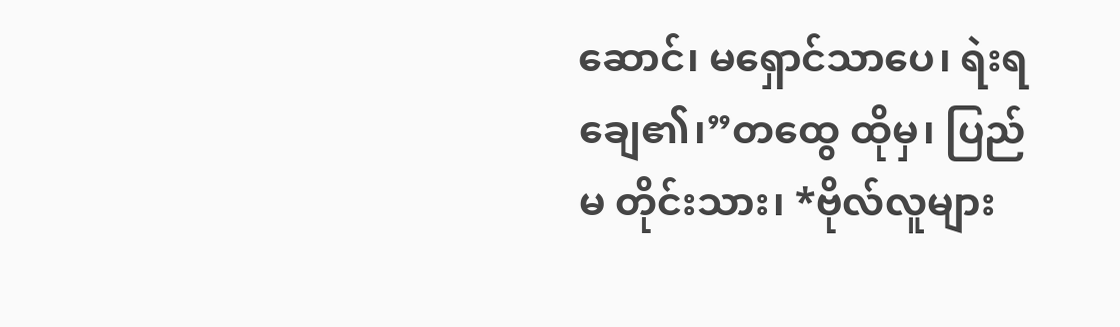ဆောင်၊ မရှောင်သာပေ၊ ရဲးရချေ၏၊”တထွေ ထိုမှ၊ ပြည်မ တိုင်းသား၊ *ဗိုလ်လူများ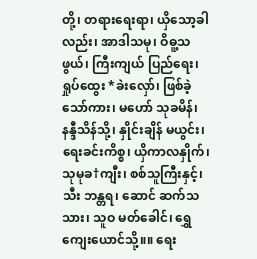တို့၊ တရားရေးရာ၊ ယှိသော့ခါလည်း၊ အာဒါသမု၊ ဝိဓူ့သဖွယ်၊ ကြီးကျယ် ပြည်ရေး၊ ရှုပ်ထွေး *ခဲးလှော်၊ ဖြစ်ခဲ့သော်ကား၊ မဟော် သုခမိန်၊ နန္ဒီသိန်သို့၊ နှိုင်းချိန် မယွင်း၊ ရေးခင်းကိစ္စ၊ ယှိကာလနှိုက်၊ သုမုခ†ကျီး၊ စစ်သူကြီးနှင့်၊ သီး ဘန္တရ၊ ဆောင် ဆက်သသား၊ သူဝ မတ်ခေါင်၊ ရွှေကျေးယောင်သို့။။ ရေး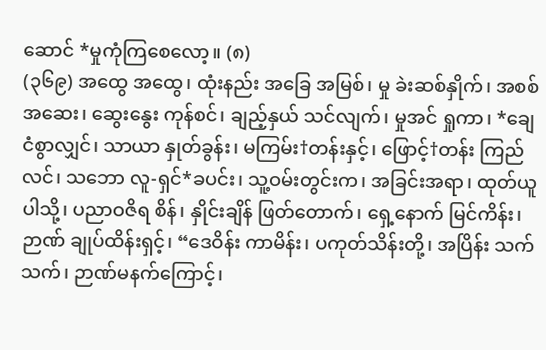ဆောင် *မှုကုံကြစေလော့။ (၈)
(၃၆၉) အထွေ အထွေ၊ ထုံးနည်း အခြေ အမြစ်၊ မှု ခဲးဆစ်နှိုက်၊ အစစ် အဆေး၊ ဆွေးနွေး ကုန်စင်၊ ချည့်နှယ် သင်လျက်၊ မှုအင် ရှုကာ၊ *ချေငံစွာလျှင်၊ သာယာ နှုတ်ခွန်း၊ မကြမ်း†တန်းနှင့်၊ ဖြောင့်†တန်း ကြည်လင်၊ သဘော လူ-ရှင်*ခပင်း၊ သူ့ဝမ်းတွင်းက၊ အခြင်းအရာ၊ ထုတ်ယူပါသို့၊ ပညာဝဇိရ စိန်၊ နှိုင်းချိန် ဖြတ်တောက်၊ ရှေ့နောက် မြင်ကိန်း၊ ဉာဏ် ချုပ်ထိန်းရှင့်၊ “ဒေဝိန်း ကာမိန်း၊ ပကုတ်သိန်းတို့၊ အပြိန်း သက်သက်၊ ဉာဏ်မနက်ကြောင့်၊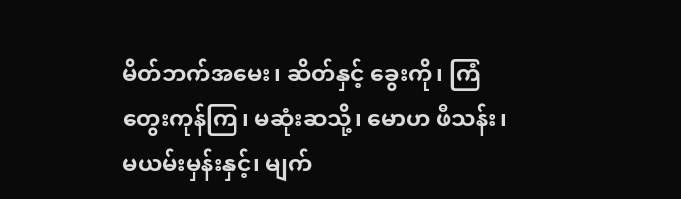မိတ်ဘက်အမေး၊ ဆိတ်နှင့် ခွေးကို၊ ကြံတွေးကုန်ကြ၊ မဆုံးဆသို့၊ မောဟ ဖီသန်း၊ မယမ်းမှန်းနှင့်၊ မျက်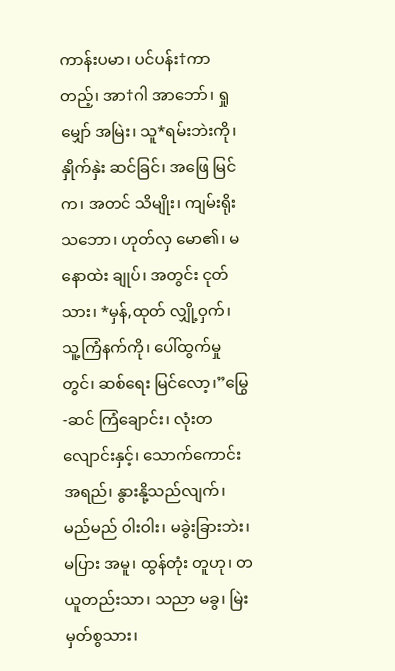ကာန်းပမာ၊ ပင်ပန်း†ကာတည့်၊ အာ†ဂါ အာဘော်၊ ရှုမျှော် အမြဲး၊ သူ*ရမ်းဘဲးကို၊ နှိုက်နှဲး ဆင်ခြင်၊ အဖြေ မြင်က၊ အတင် သိမျိုး၊ ကျမ်းရိုးသဘော၊ ဟုတ်လှ မော၏၊ မနောထဲး ချုပ်၊ အတွင်း ငုတ်သား၊ *မှန်,ထုတ် လျှို့ဝှက်၊ သူ့ကြံနက်ကို၊ ပေါ်ထွက်မှုတွင်၊ ဆစ်ရေး မြင်လော့၊”မြွေ-ဆင် ကြံချောင်း၊ လုံးတလျောင်းနှင့်၊ သောက်ကောင်း အရည်၊ နွားနို့သည်လျက်၊ မည်မည် ဝါးဝါး၊ မခွဲးခြားဘဲး၊ မပြား အမူ၊ ထွန်တုံး တူဟု၊ တယူတည်းသာ၊ သညာ မခွ၊ မြဲးမှတ်စွသား၊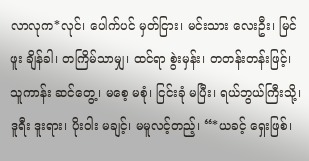လာလုက*လုင်၊ ပေါက်ပင် မှတ်ငြား၊ မင်းသား လေးဦး၊ မြင်ဖူး ချိန်ခါ၊ တကြိမ်သာမျှ၊ ထင်ရာ စွဲးမှန်း၊ တတန်းတန်းဖြင့်၊ သူကာန်း ဆင်တွေ့၊ မစေ့ မစုံ၊ ငြင်းခုံ မပြီး၊ ရယ်ဘွယ်ကြီးသို့၊ ဒူရီး ဒူးရား၊ ပိုးဝါး မချင့်၊ မမူလင့်တည့်၊ “*ယခင့် ရှေးဖြစ်၊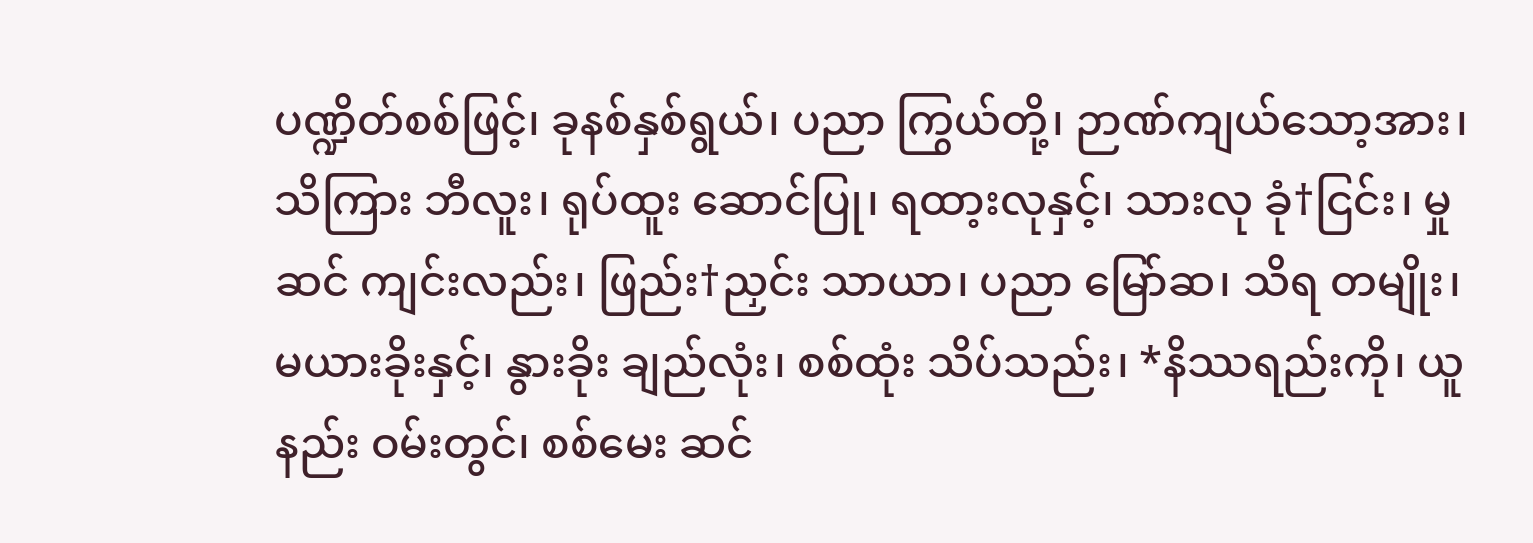ပဏ္ဍိတ်စစ်ဖြင့်၊ ခုနစ်နှစ်ရွယ်၊ ပညာ ကြွယ်တို့၊ ဉာဏ်ကျယ်သော့အား၊ သိကြား ဘီလူး၊ ရုပ်ထူး ဆောင်ပြု၊ ရထာ့းလုနှင့်၊ သားလု ခုံ†ငြင်း၊ မှုဆင် ကျင်းလည်း၊ ဖြည်း†ညှင်း သာယာ၊ ပညာ မြော်ဆ၊ သိရ တမျိုး၊ မယားခိုးနှင့်၊ နွားခိုး ချည်လုံး၊ စစ်ထုံး သိပ်သည်း၊ *နိဿရည်းကို၊ ယူနည်း ဝမ်းတွင်၊ စစ်မေး ဆင်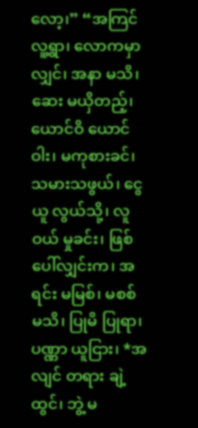လော့၊” “အကြင် လူ့ရွာ၊ လောကမှာလျှင်၊ အနာ မသိ၊ ဆေး မယှိတည့်၊ ယောင်ဝိ ယောင်ဝါး၊ မကုစားခင်၊ သမားသဖွယ်၊ ငွေယူ လွယ်သို့၊ လူဝယ် မှုခင်း၊ ဖြစ်ပေါ်လျှင်းက၊ အရင်း မမြစ်၊ မစစ် မသိ၊ ပြုမိ ပြုရာ၊ ပဏ္ဏာ ယူငြား၊ *အလျင် တရား ချဲ့ထွင်၊ ဘွဲ့ မ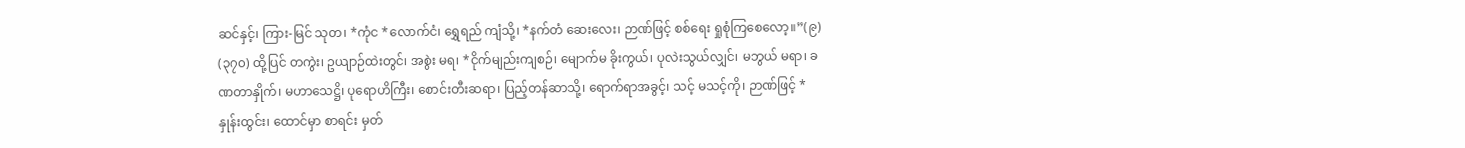ဆင်နှင့်၊ ကြား-မြင် သုတ၊ *ကုံင *လောက်ငံ၊ ရွှေရည် ကျံသို့၊ *နက်တံ ဆေးလေး၊ ဉာဏ်ဖြင့် စစ်ရေး ရှုစုံကြစေလော့။”(၉)
(၃၇၀) ထို့ပြင် တကွဲး၊ ဥယျာဉ်ထဲးတွင်၊ အစွဲး မရ၊ *ငိုက်မျည်းကျစဉ်၊ မျောက်မ ခိုးကွယ်၊ ပုလဲးသွယ်လျှင်၊ မဘွယ် မရာ၊ ခဏတာနှိုက်၊ မဟာသေဋ္ဌိ၊ ပုရောဟိကြီး၊ စောင်းတီးဆရာ၊ ပြည့်တန်ဆာသို့၊ ရောက်ရာအခွင့်၊ သင့် မသင့်ကို၊ ဉာဏ်ဖြင့် *နှုန်းထွင်း၊ ထောင်မှာ စာရင်း မှတ်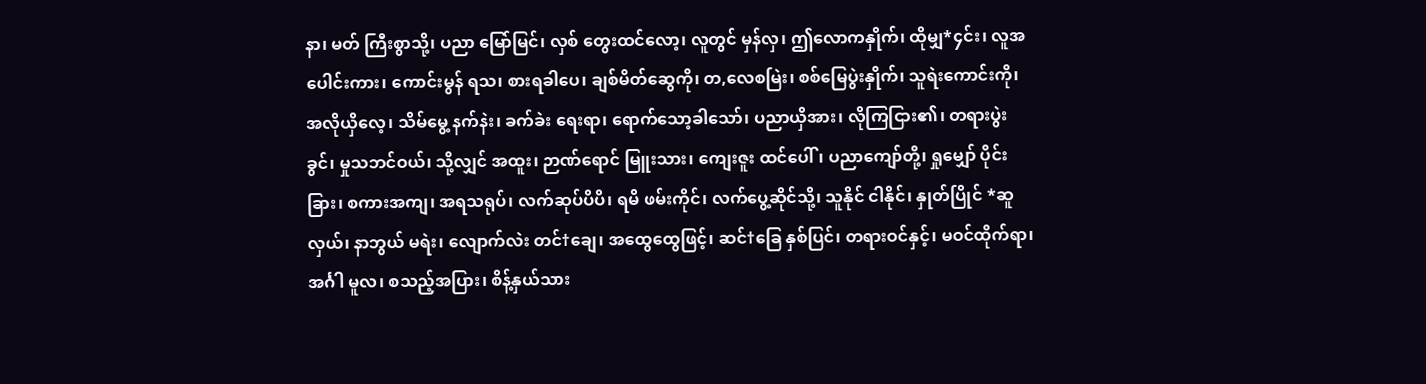နာ၊ မတ် ကြီးစွာသို့၊ ပညာ မြော်မြင်၊ လှစ် တွေးထင်လော့၊ လူတွင် မှန်လှ၊ ဤလောကနှိုက်၊ ထိုမျှ*၄င်း၊ လူအပေါင်းကား၊ ကောင်းမွန် ရသ၊ စားရခါပေ၊ ချစ်မိတ်ဆွေကို၊ တ,လေစမြဲး၊ စစ်မြေပွဲးနှိုက်၊ သူရဲးကောင်းကို၊ အလိုယှိလေ့၊ သိမ်မွေ့ နက်နဲး၊ ခက်ခဲး ရေးရာ၊ ရောက်သော့ခါသော်၊ ပညာယှိအား၊ လိုကြငြား၏၊ တရားပွဲးခွင်၊ မှုသဘင်ဝယ်၊ သို့လျှင် အထူး၊ ဉာဏ်ရောင် မြူးသား၊ ကျေးဇူး ထင်ပေါ်၊ ပညာကျော်တို့၊ ရှုမျှော် ပိုင်းခြား၊ စကားအကျ၊ အရသရုပ်၊ လက်ဆုပ်ပိပိ၊ ရမိ ဖမ်းကိုင်၊ လက်ပွေ့ဆိုင်သို့၊ သူနိုင် ငါနိုင်၊ နှုတ်ပြိုင် *ဆူလှယ်၊ နာဘွယ် မရဲး၊ လျောက်လဲး တင်†ချေ၊ အထွေထွေဖြင့်၊ ဆင်†ခြေ နှစ်ပြင်၊ တရားဝင်နှင့်၊ မဝင်ထိုက်ရာ၊ အင်္ဂါ မူလ၊ စသည့်အပြား၊ စိန့်နှယ်သား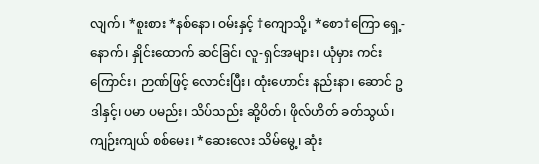လျက်၊ *စူးစား *နစ်နော၊ ဝမ်းနှင့် †ကျောသို့၊ *စော†ကြော ရှေ့-နောက်၊ နှိုင်းထောက် ဆင်ခြင်၊ လူ-ရှင်အများ၊ ယုံမှား ကင်းကြောင်း၊ ဉာဏ်ဖြင့် လောင်းပြီး၊ ထုံးဟောင်း နည်းနာ၊ ဆောင် ဥဒါနှင့်၊ ပမာ ပမည်း၊ သိပ်သည်း ဆို့ပိတ်၊ ဖိုလ်ဟိတ် ခတ်သွယ်၊ ကျဉ်းကျယ် စစ်မေး၊ *ဆေးလေး သိမ်မွေ့၊ ဆုံး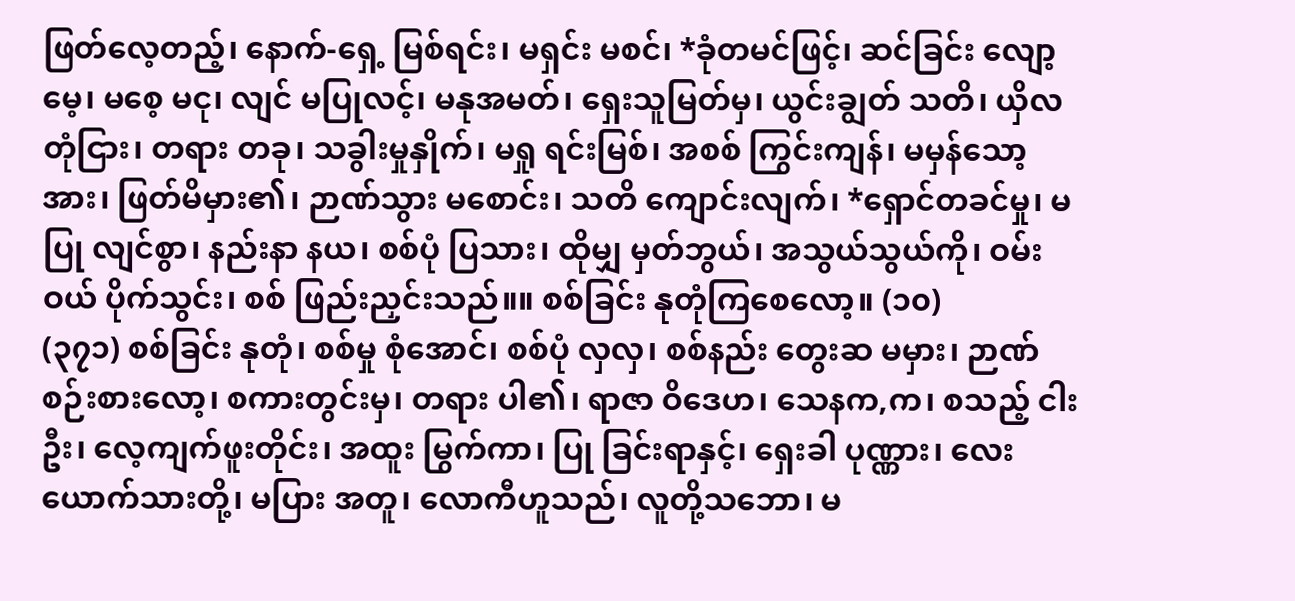ဖြတ်လေ့တည့်၊ နောက်-ရှေ့ မြစ်ရင်း၊ မရှင်း မစင်၊ *ခုံတမင်ဖြင့်၊ ဆင်ခြင်း လျော့မေ့၊ မစေ့ မငု၊ လျင် မပြုလင့်၊ မနုအမတ်၊ ရှေးသူမြတ်မှ၊ ယွင်းချွတ် သတိ၊ ယှိလတုံငြား၊ တရား တခု၊ သခွါးမှုနှိုက်၊ မရှု ရင်းမြစ်၊ အစစ် ကြွင်းကျန်၊ မမှန်သော့အား၊ ဖြတ်မိမှား၏၊ ဉာဏ်သွား မစောင်း၊ သတိ ကျောင်းလျက်၊ *ရှောင်တခင်မှု၊ မပြု လျင်စွာ၊ နည်းနာ နယ၊ စစ်ပုံ ပြသား၊ ထိုမျှ မှတ်ဘွယ်၊ အသွယ်သွယ်ကို၊ ဝမ်းဝယ် ပိုက်သွင်း၊ စစ် ဖြည်းညှင်းသည်။။ စစ်ခြင်း နုတုံကြစေလော့။ (၁၀)
(၃၇၁) စစ်ခြင်း နုတုံ၊ စစ်မှု စုံအောင်၊ စစ်ပုံ လှလှ၊ စစ်နည်း တွေးဆ မမှား၊ ဉာဏ် စဉ်းစားလော့၊ စကားတွင်းမှ၊ တရား ပါ၏၊ ရာဇာ ဝိဒေဟ၊ သေနက,က၊ စသည့် ငါးဦး၊ လေ့ကျက်ဖူးတိုင်း၊ အထူး မြွက်ကာ၊ ပြု ခြင်းရာနှင့်၊ ရှေးခါ ပုဏ္ဏား၊ လေးယောက်သားတို့၊ မပြား အတူ၊ လောကီဟူသည်၊ လူတို့သဘော၊ မ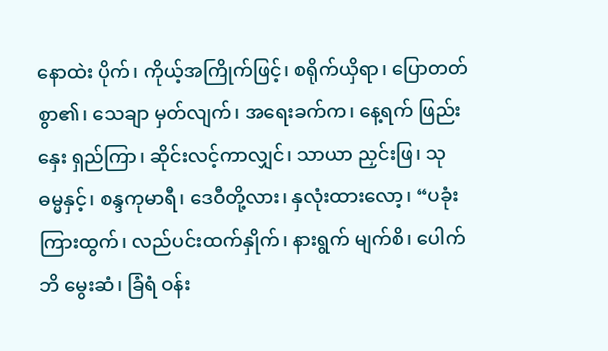နောထဲး ပိုက်၊ ကိုယ့်အကြိုက်ဖြင့်၊ စရိုက်ယှိရာ၊ ပြောတတ်စွာ၏၊ သေချာ မှတ်လျက်၊ အရေးခက်က၊ နေ့ရက် ဖြည်းနှေး ရှည်ကြာ၊ ဆိုင်းလင့်ကာလျှင်၊ သာယာ ညှင်းဖြ၊ သုဓမ္မနှင့်၊ စန္ဒကုမာရီ၊ ဒေဝီတို့လား၊ နှလုံးထားလော့၊ “ပခုံးကြားထွက်၊ လည်ပင်းထက်နှိုက်၊ နားရွက် မျက်စိ၊ ပေါက်ဘိ မွေးဆံ၊ ခြံရံ ဝန်း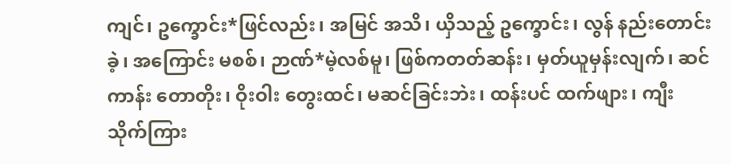ကျင်၊ ဥက္ခောင်း*ဖြင်လည်း၊ အမြင် အသိ၊ ယှိသည့် ဥက္ခောင်း၊ လွန် နည်းတောင်းခဲ့၊ အကြောင်း မစစ်၊ ဉာဏ်*မဲ့လစ်မူ၊ ဖြစ်ကတတ်ဆန်း၊ မှတ်ယူမှန်းလျက်၊ ဆင်ကာန်း တောတိုး၊ ဝိုးဝါး တွေးထင်၊ မဆင်ခြင်းဘဲး၊ ထန်းပင် ထက်ဖျား၊ ကျီးသိုက်ကြား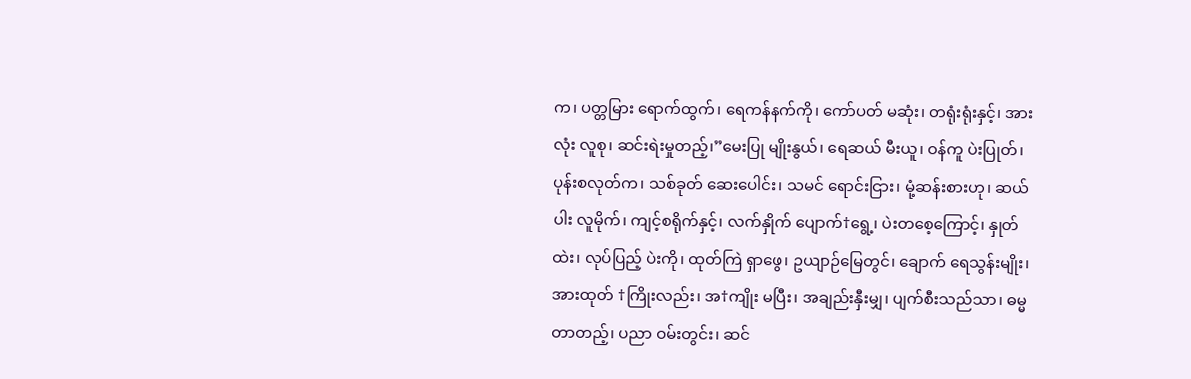က၊ ပတ္တမြား ရောက်ထွက်၊ ရေကန်နက်ကို၊ ကော်ပတ် မဆုံး၊ တရုံးရုံးနှင့်၊ အားလုံး လူစု၊ ဆင်းရဲးမှုတည့်၊”မေးပြု မျိုးနွယ်၊ ရေဆယ် မီးယူ၊ ဝန်ကူ ပဲးပြုတ်၊ ပုန်းစလုတ်က၊ သစ်ခုတ် ဆေးပေါင်း၊ သမင် ရောင်းငြား၊ မုံ့ဆန်းစားဟု၊ ဆယ်ပါး လူမိုက်၊ ကျင့်စရိုက်နှင့်၊ လက်နှိုက် ပျောက်†ရွေ့၊ ပဲးတစေ့ကြောင့်၊ နှုတ်ထဲး၊ လုပ်ပြည့် ပဲးကို၊ ထုတ်ကြဲ ရှာဖွေ၊ ဥယျာဉ်မြေတွင်၊ ချောက် ရေသွန်းမျိုး၊ အားထုတ် †ကြိုးလည်း၊ အ†ကျိုး မပြီး၊ အချည်းနှီးမျှ၊ ပျက်စီးသည်သာ၊ ဓမ္မတာတည့်၊ ပညာ ဝမ်းတွင်း၊ ဆင်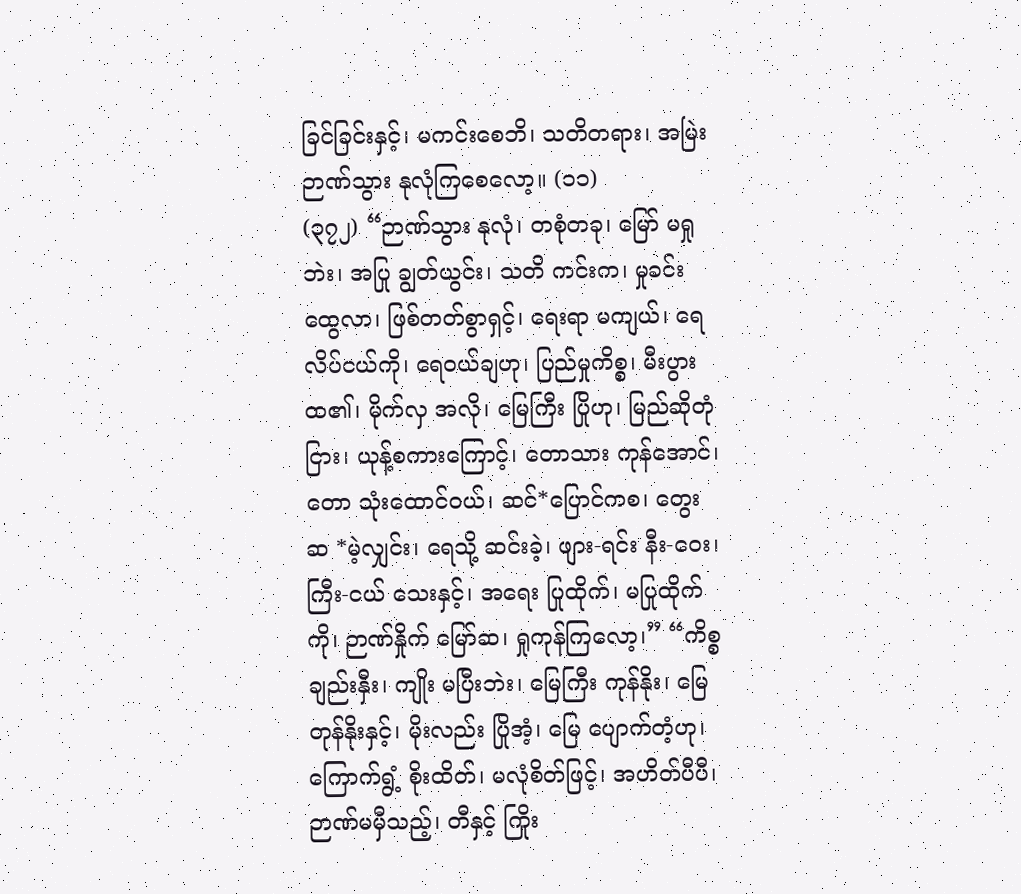ခြင်ခြင်းနှင့်၊ မကင်းစေဘိ၊ သတိတရား၊ အမြဲး ဉာဏ်သွား နုလုံကြစေလော့။ (၁၁)
(၃၇၂) “ဉာဏ်သွား နုလုံ၊ တစုံတခု၊ မြော် မရှုဘဲး၊ အပြု ချွတ်ယွင်း၊ သတိ ကင်းက၊ မှုခင်း ထွေလာ၊ ဖြစ်တတ်စွာရှင့်၊ ရေးရာ မကျယ်၊ ရေလိပ်ငယ်ကို၊ ရေဝယ်ချဟု၊ ပြည်မှုကိစ္စ၊ မီးပွားထ၏၊ မိုက်လှ အလို၊ မြေကြီး ပြိုဟု၊ မြည်ဆိုတုံငြား၊ ယုန့်စကားကြောင့်၊ တောသား ကုန်အောင်၊ တော သုံးထောင်ဝယ်၊ ဆင်*ပြောင်ကစ၊ တွေးဆ *မဲ့လျှင်း၊ ရေသို့ ဆင်းခဲ့၊ ဖျား-ရင်း နီး-ဝေး၊ ကြီး-ငယ် သေးနှင့်၊ အရေး ပြုထိုက်၊ မပြုထိုက်ကို၊ ဉာဏ်နှိုက် မြော်ဆ၊ ရှုကုန်ကြလော့၊” “ကိစ္စ ချည်းနှီး၊ ကျိုး မပြီးဘဲး၊ မြေကြီး ကုန်နိုး၊ မြေတုန်နိုးနှင့်၊ မိုးလည်း ပြိုအံ့၊ မြေ ပျောက်တံ့ဟု၊ ကြောက်ရွံ့ စိုးထိတ်၊ မလုံစိတ်ဖြင့်၊ အဟိတ်ပီပီ၊ ဉာဏ်မမှီသည့်၊ တီနှင့် ကြိုး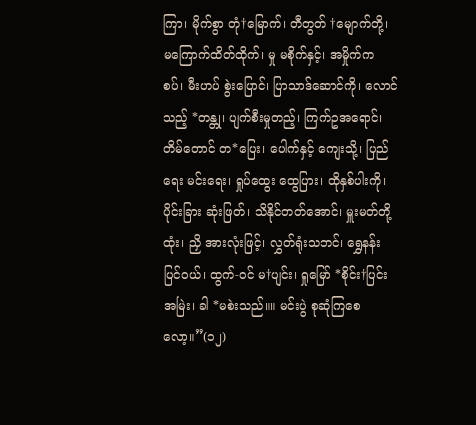ကြာ၊ မိုက်စွာ တုံ†မြောက်၊ တီတွတ် †မျောက်တို့၊ မကြောက်ထိတ်ထိုက်၊ မှု မစိုက်နှင့်၊ အမှိုက်က စပ်၊ မီးဟပ် စွဲးပြောင်၊ ပြာသာဒ်ဆောင်ကို၊ လောင်သည့် *တန္တု၊ ပျက်စီးမှုတည့်၊ ကြက်ဥအရောင်၊ တိမ်တောင် တ*ပြေး၊ ပေါက်နှင့် ကျေးသို့၊ ပြည်ရေး မင်းရေး၊ ရှုပ်ထွေး ထွေပြား၊ ထိုနှစ်ပါးကို၊ ပိုင်းခြား ဆုံးဖြတ်၊ သိနိုင်တတ်အောင်၊ မှူးမတ်တို့ထုံး၊ ညှိ အားလုံးဖြင့်၊ လွှတ်ရုံးသဘင်၊ ရွှေနန်းပြင်ဝယ်၊ ထွက်-ဝင် မ†ပျင်း၊ ရှုမြော် *စိုင်း†ပြင်း အမြဲး၊ ခါ *မစဲးသည်။။ မင်းပွဲ စုဆုံကြစေလော့။”(၁၂)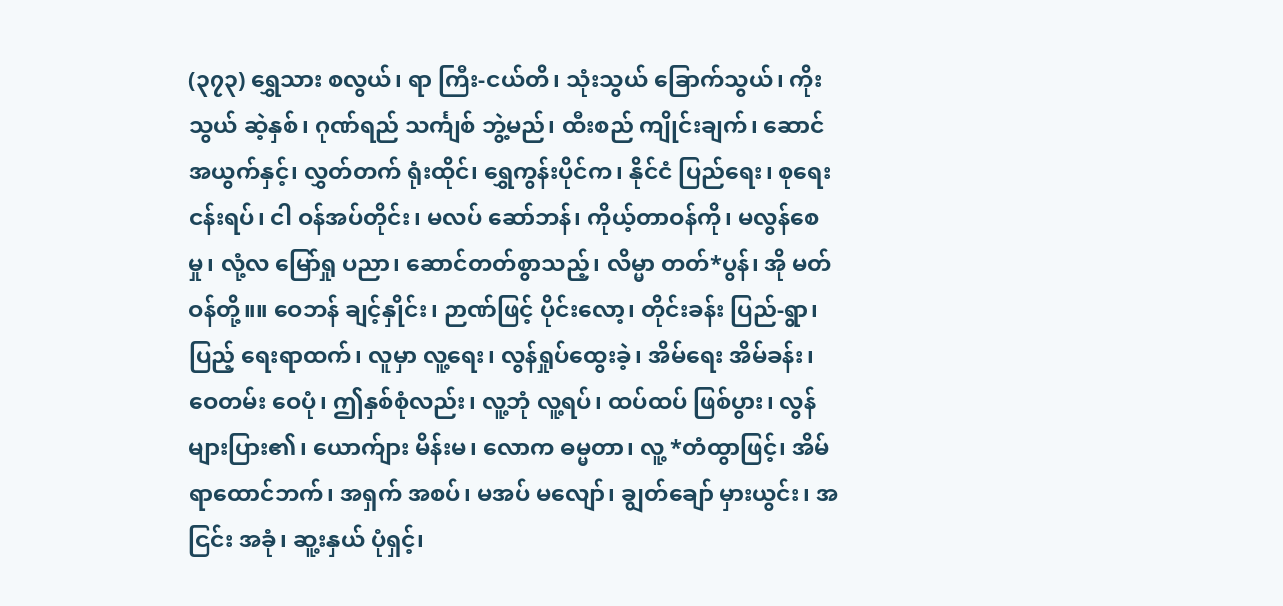(၃၇၃) ရွှေသား စလွယ်၊ ရာ ကြီး-ငယ်တိ၊ သုံးသွယ် ခြောက်သွယ်၊ ကိုးသွယ် ဆဲ့နှစ်၊ ဂုဏ်ရည် သင်္ကျစ် ဘွဲ့မည်၊ ထီးစည် ကျိုင်းချက်၊ ဆောင်အယွက်နှင့်၊ လွှတ်တက် ရုံးထိုင်၊ ရွှေကွန်းပိုင်က၊ နိုင်ငံ ပြည်ရေး၊ စုရေး ငန်းရပ်၊ ငါ ဝန်အပ်တိုင်း၊ မလပ် ဆော်ဘန်၊ ကိုယ့်တာဝန်ကို၊ မလွန်စေမှု၊ လုံ့လ မြော်ရှု ပညာ၊ ဆောင်တတ်စွာသည့်၊ လိမ္မာ တတ်*ပွန်၊ အို မတ်ဝန်တို့။။ ဝေဘန် ချင့်နှိုင်း၊ ဉာဏ်ဖြင့် ပိုင်းလော့၊ တိုင်းခန်း ပြည်-ရွာ၊ ပြည့် ရေးရာထက်၊ လူမှာ လူ့ရေး၊ လွန်ရှုပ်ထွေးခဲ့၊ အိမ်ရေး အိမ်ခန်း၊ ဝေတမ်း ဝေပုံ၊ ဤနှစ်စုံလည်း၊ လူ့ဘုံ လူ့ရပ်၊ ထပ်ထပ် ဖြစ်ပွား၊ လွန် များပြား၏၊ ယောက်ျား မိန်းမ၊ လောက ဓမ္မတာ၊ လူ့ *တံထွာဖြင့်၊ အိမ်ရာထောင်ဘက်၊ အရှက် အစပ်၊ မအပ် မလျော်၊ ချွတ်ချော် မှားယွင်း၊ အငြင်း အခုံ၊ ဆူ့းနှယ် ပုံရှင့်၊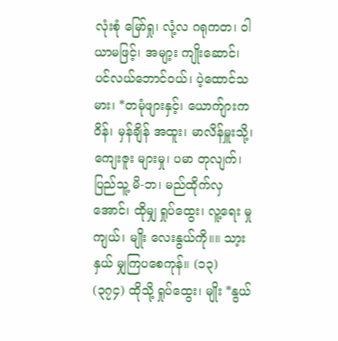လုံးစုံ မြော်ရှု၊ လုံ့လ ဂရုကတ၊ ဝါယာမဖြင့်၊ အမျာ့း ကျိုးဆောင်၊ ပင်လယ်ဘောင်ဝယ်၊ ပဲ့ထောင်သမား၊ *တမုံဖျားနှင့်၊ ယောက်ျားကဝိန်၊ မှန်ချိန် အထူး၊ မာလိန်မှူးသို့၊ ကျေးဇူး များမှု၊ ပမာ တုလျက်၊ ပြည်သူ့ မိ-ဘ၊ မည်ထိုက်လှအောင်၊ ထိုမျှ ရှုပ်ထွေး၊ လူ့ရေး မှုကျယ်၊ မျိုး လေးနွယ်ကို။။ သာ့းနှယ် မျှကြပစေကုန်။ (၁၃)
(၃၇၄) ထိုသို့ ရှုပ်ထွေး၊ မျိုး *နွယ်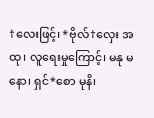†လေးဖြင့်၊ *ဗိုလ်†လှေး အထု၊ လူရေးမှုကြောင့်၊ မနု မနော၊ ရှင်*စော မုနိ၊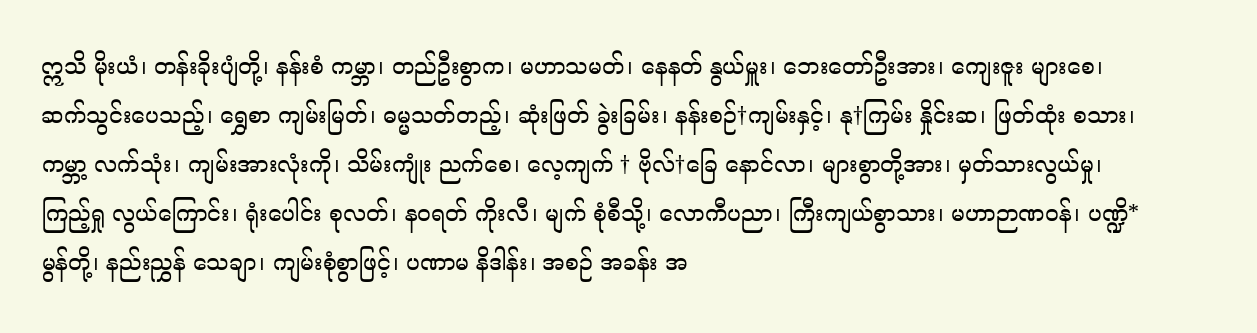ဣသိ မိုးယံ၊ တန်းခိုးပျံတို့၊ နန်းစံ ကမ္ဘာ၊ တည်ဦးစွာက၊ မဟာသမတ်၊ နေနတ် နွယ်မှူး၊ ဘေးတော်ဦးအား၊ ကျေးဇူး များစေ၊ ဆက်သွင်းပေသည့်၊ ရွှေစာ ကျမ်းမြတ်၊ ဓမ္မသတ်တည့်၊ ဆုံးဖြတ် ခွဲးခြမ်း၊ နန်းစဉ်†ကျမ်းနှင့်၊ နု†ကြမ်း နှိုင်းဆ၊ ဖြတ်ထုံး စသား၊ ကမ္ဘာ့ လက်သုံး၊ ကျမ်းအားလုံးကို၊ သိမ်းကျုံး ညက်စေ၊ လေ့ကျက် † ဗိုလ်†ခြေ နောင်လာ၊ များစွာတို့အား၊ မှတ်သားလွယ်မှု၊ ကြည့်ရှု လွယ်ကြောင်း၊ ရုံးပေါင်း စုလတ်၊ နဝရတ် ကိုးလီ၊ မျက် စုံစီသို့၊ လောကီပညာ၊ ကြီးကျယ်စွာသား၊ မဟာဉာဏဝန်၊ ပဏ္ဍိ*မွန်တို့၊ နည်းညွှန် သေချာ၊ ကျမ်းစုံစွာဖြင့်၊ ပဏာမ နိဒါန်း၊ အစဉ် အခန်း အ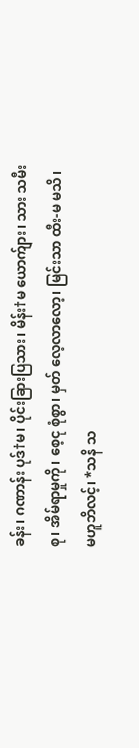ခန်း၊ ဂဏာန်း ပုဒ်†မ၊ ပိုင်းခြားပြသား၊ မိန်း†မ ယောက်ျား၊ သား သမီးစု၊ အိမ်ရာမှုကို၊ စေ့ငု စုံစွာ၊ မှတ် လေ့လာလော့၊ မြင်းသာ ထီး-မ မသိ၊ မဟူဘိလင့်၊ *သနိ သ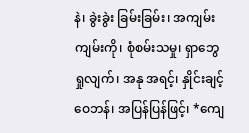နဲ၊ ခွဲးခွဲး ခြမ်းခြမ်း၊ အကျမ်းကျမ်းကို၊ စုံစမ်းသမှု၊ ရှာဘွေ ရှုလျက်၊ အနု အရင့်၊ နှိုင်းချင့် ဝေဘန်၊ အပြန်ပြန်ဖြင့်၊ *ကျေ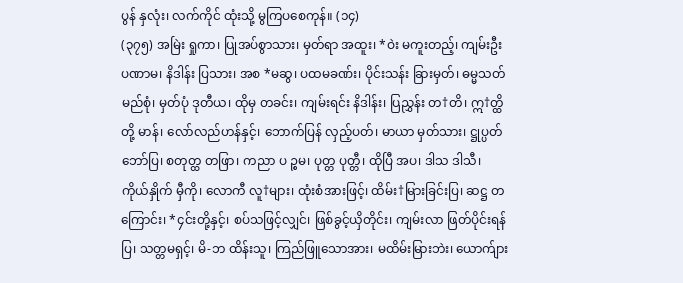ပွန် နှလုံး၊ လက်ကိုင် ထုံးသို့ မွကြပစေကုန်။ (၁၄)
(၃၇၅) အမြဲး ရှုကာ၊ ပြုအပ်စွာသား၊ မှတ်ရာ အထူး၊ *ဝဲး မကူးတည့်၊ ကျမ်းဦး ပဏာမ၊ နိဒါန်း ပြသား၊ အစ *မဆွ၊ ပထမခဏ်း၊ ပိုင်းသန်း ခြားမှတ်၊ ဓမ္မသတ် မည်စုံ၊ မှတ်ပုံ ဒုတီယ၊ ထိုမှ တခင်း၊ ကျမ်းရင်း နိဒါန်း၊ ပြညွှန်း တ†တိ၊ ဣ†တ္ထိတို့ မာန်၊ လော်လည်ဟန်နှင့်၊ ဘောက်ပြန် လှည့်ပတ်၊ မာယာ မှတ်သား၊ ဋ္ဌုပ္ပတ် ဘော်ပြ၊ စတုတ္ထ တဖြာ၊ ကညာ ပ ဉ္စမ၊ ပုတ္တ ပုတ္တီ၊ ထိုပြီ အပ၊ ဒါသ ဒါသီ၊ ကိုယ်နှိုက် မှီကို၊ လောကီ လူ†များ၊ ထုံးစံအားဖြင့်၊ ထိမ်း†မြားခြင်းပြ၊ ဆဋ္ဌ တကြောင်း၊ *၄င်းတို့နှင့်၊ စပ်သဖြင့်လျှင်၊ ဖြစ်ခွင့်ယှိတိုင်း၊ ကျမ်းလာ ဖြတ်ပိုင်းရန်ပြ၊ သတ္တမရှင့်၊ မိ-ဘ ထိန်းသူ၊ ကြည်ဖြူသောအား၊ မထိမ်းမြားဘဲး၊ ယောက်ျား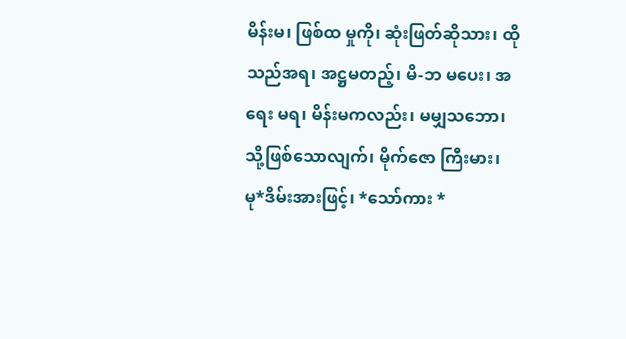မိန်းမ၊ ဖြစ်ထ မှုကို၊ ဆုံးဖြတ်ဆိုသား၊ ထိုသည်အရ၊ အဋ္ဌမတည့်၊ မိ-ဘ မပေး၊ အရေး မရ၊ မိန်းမကလည်း၊ မမျှသဘော၊ သို့ဖြစ်သောလျက်၊ မိုက်ဇော ကြီးမား၊ မု*ဒိမ်းအားဖြင့်၊ *သော်ကား *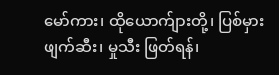မော်ကား၊ ထိုယောက်ျားတို့၊ ပြစ်မှား ဖျက်ဆီး၊ မှုသီး ဖြတ်ရန်၊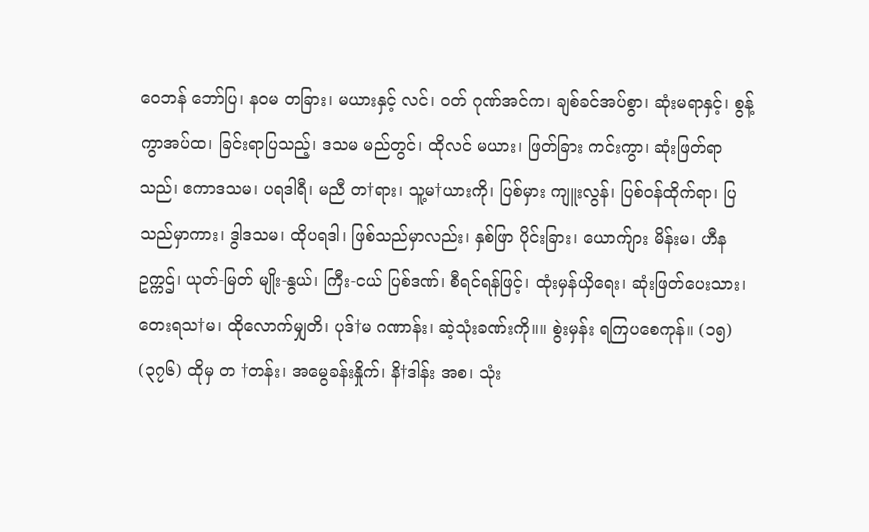ဝေဘန် ဘော်ပြ၊ နဝမ တခြား၊ မယားနှင့် လင်၊ ဝတ် ဂုဏ်အင်က၊ ချစ်ခင်အပ်စွာ၊ ဆုံးမရာနှင့်၊ စွန့်ကွာအပ်ထ၊ ခြင်းရာပြသည့်၊ ဒသမ မည်တွင်၊ ထိုလင် မယား၊ ဖြတ်ခြား ကင်းကွာ၊ ဆုံးဖြတ်ရာသည်၊ ဧကာဒသမ၊ ပရဒါရီ၊ မညီ တ†ရား၊ သူ့မ†ယားကို၊ ပြစ်မှား ကျူးလွန်၊ ပြစ်ဝန်ထိုက်ရာ၊ ပြသည်မှာကား၊ ဒွါဒသမ၊ ထိုပရဒါ၊ ဖြစ်သည်မှာလည်း၊ နှစ်ဖြာ ပိုင်းခြား၊ ယောက်ျား မိန်းမ၊ ဟီန ဥက္ကဌ်၊ ယုတ်-မြတ် မျိုး-နွယ်၊ ကြီး-ငယ် ပြစ်ဒဏ်၊ စီရင်ရန်ဖြင့်၊ ထုံးမှန်ယှိရေး၊ ဆုံးဖြတ်ပေးသား၊ တေးရသ†မ၊ ထိုလောက်မျှတိ၊ ပုဒ်†မ ဂဏာန်း၊ ဆဲ့သုံးခဏ်းကို။။ စွဲးမှန်း ရကြပစေကုန်။ (၁၅)
(၃၇၆) ထိုမှ တ †တန်း၊ အမွေခန်းနှိုက်၊ နိ†ဒါန်း အစ၊ သုံး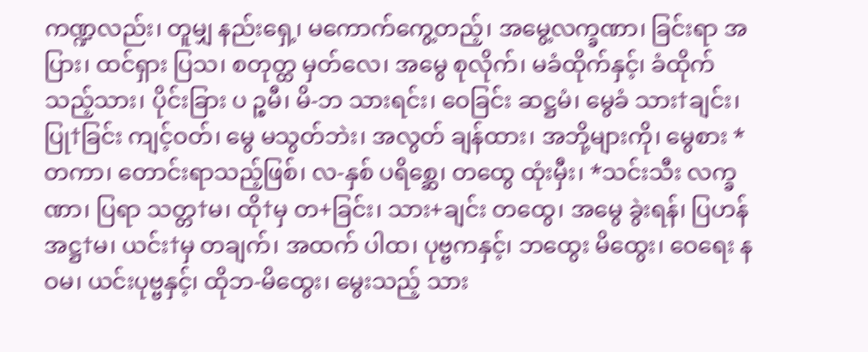ကဏ္ဍလည်း၊ တူမျှ နည်းရှေ့၊ မကောက်ကွေ့တည့်၊ အမွေ့လက္ခဏာ၊ ခြင်းရာ အပြား၊ ထင်ရှား ပြသ၊ စတုတ္ထ မှတ်လေ၊ အမွေ စုလိုက်၊ မခံထိုက်နှင့်၊ ခံထိုက်သည့်သား၊ ပိုင်းခြား ပ ဉ္စမီ၊ မိ-ဘ သားရင်း၊ ဝေခြင်း ဆဋ္ဌမံ၊ မွေခံ သား†ချင်း၊ ပြု†ခြင်း ကျင့်ဝတ်၊ မွေ မသွတ်ဘဲး၊ အလွတ် ချန်ထား၊ အဘို့များကို၊ မွေစား *တကာ၊ တောင်းရာသည့်ဖြစ်၊ လ-နှစ် ပရိစ္ဆေ၊ တထွေ ထုံးမှီး၊ *သင်းသီး လက္ခဏာ၊ ပြရာ သတ္တ†မ၊ ထို†မှ တ+ခြင်း၊ သား+ချင်း တထွေ၊ အမွေ ခွဲးရန်၊ ပြဟန် အဋ္ဌ†မ၊ ယင်း†မှ တချက်၊ အထက် ပါထ၊ ပုဗ္ဗကနှင့်၊ ဘထွေး မိထွေး၊ ဝေရေး နဝမ၊ ယင်းပုဗ္ဗနှင့်၊ ထိုဘ-မိထွေး၊ မွေးသည့် သား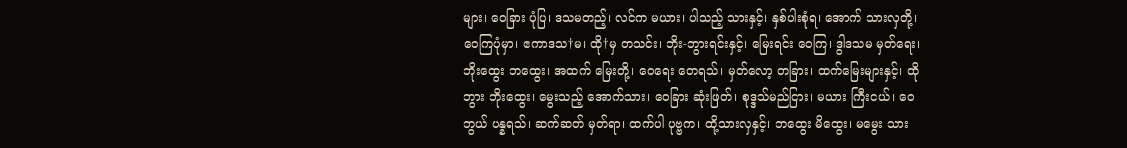များ၊ ဝေခြား ပုံပြ၊ ဒသမတည့်၊ လင်က မယား၊ ပါသည့် သားနှင့်၊ နှစ်ပါးစုံရ၊ အောက် သားလှတို့၊ ဝေကြပုံမှာ၊ ဧကာဒသ†မ၊ ထို†မှ တသင်း၊ ဘိုး-ဘွားရင်းနှင့်၊ မြေးရင်း ဝေကြ၊ ဒွါဒသမ မှတ်ရေး၊ ဘိုးထွေး ဘထွေး၊ အထက် မြေးတို့၊ ဝေရေး တေရသ်၊ မှတ်လော့ တခြား၊ ထက်မြေးများနှင့်၊ ထိုဘွား ဘိုးထွေး၊ မွေးသည့် အောက်သား၊ ဝေခြား ဆုံးဖြတ်၊ စုဒ္ဒသ်မည်ငြား၊ မယား ကြီးငယ်၊ ဝေဘွယ် ပန္နရသ်၊ ဆက်ဆတ် မှတ်ရာ၊ ထက်ပါ ပုဗ္ဗက၊ ထို့သားလှနှင့်၊ ဘထွေး မိထွေး၊ မမွေး သား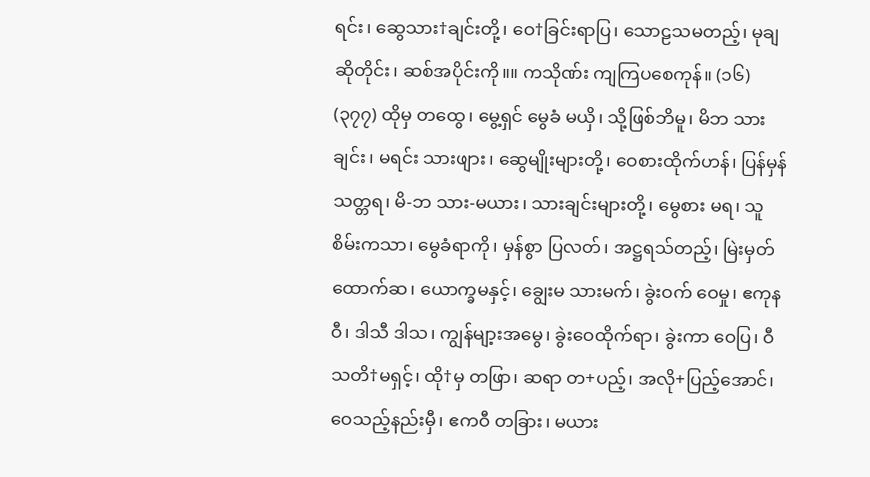ရင်း၊ ဆွေသား†ချင်းတို့၊ ဝေ†ခြင်းရာပြ၊ သောဠသမတည့်၊ မုချ ဆိုတိုင်း၊ ဆစ်အပိုင်းကို။။ ကသိုဏ်း ကျကြပစေကုန်။ (၁၆)
(၃၇၇) ထိုမှ တထွေ၊ မွေ့ရှင် မွေခံ မယှိ၊ သို့ဖြစ်ဘိမူ၊ မိဘ သားချင်း၊ မရင်း သားဖျား၊ ဆွေမျိုးများတို့၊ ဝေစားထိုက်ဟန်၊ ပြန်မှန် သတ္တရ၊ မိ-ဘ သား-မယား၊ သားချင်းများတို့၊ မွေစား မရ၊ သူစိမ်းကသာ၊ မွေခံရာကို၊ မှန်စွာ ပြလတ်၊ အဋ္ဌရသ်တည့်၊ မြဲးမှတ် ထောက်ဆ၊ ယောက္ခမနှင့်၊ ချွေးမ သားမက်၊ ခွဲးဝက် ဝေမှု၊ ဧကုနဝီ၊ ဒါသီ ဒါသ၊ ကျွန်မျာ့းအမွေ၊ ခွဲးဝေထိုက်ရာ၊ ခွဲးကာ ဝေပြ၊ ဝီသတိ†မရှင့်၊ ထို†မှ တဖြာ၊ ဆရာ တ+ပည့်၊ အလို+ပြည့်အောင်၊ ဝေသည့်နည်းမှီ၊ ဧကဝီ တခြား၊ မယား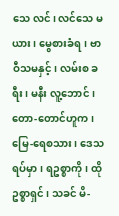သေ လင်၊ လင်သေ မယား၊ မွေစားခံရ၊ ဗာဝီသမနှင့်၊ လမ်းစ ခရီး၊ မနီး လူ့ဘောင်၊ တော-တောင်ဟူက၊ မြေ-ရေစသား၊ ဒေသ ရပ်မှာ၊ ရဥစ္စာကို၊ ထိုဥစ္စာရှင်၊ သခင် မိ-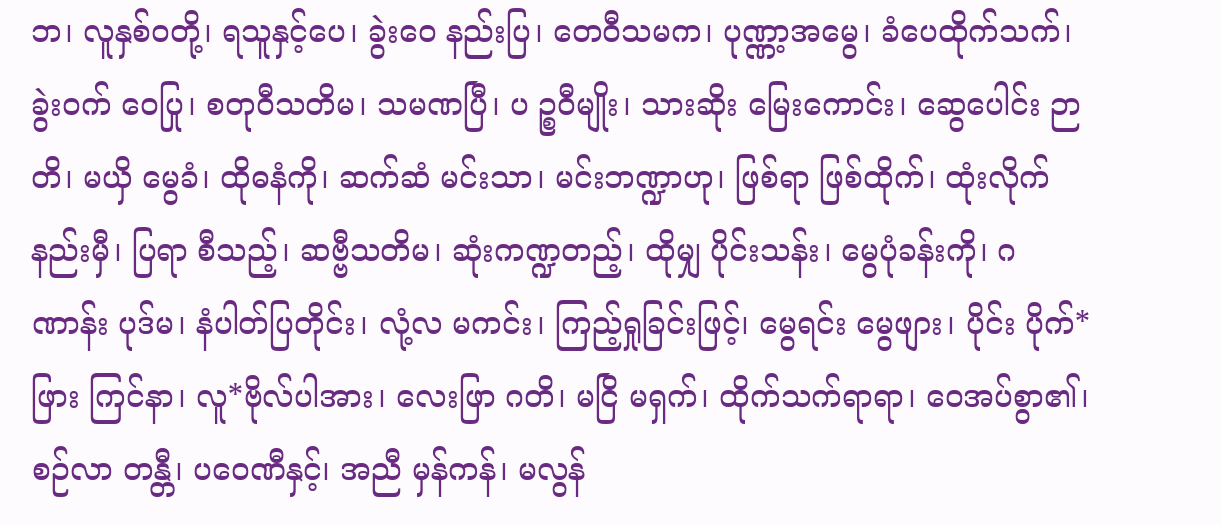ဘ၊ လူနှစ်ဝတို့၊ ရသူနှင့်ပေ၊ ခွဲးဝေ နည်းပြ၊ တေဝီသမက၊ ပုဏ္ဏာ့အမွေ၊ ခံပေထိုက်သက်၊ ခွဲးဝက် ဝေပြု၊ စတုဝီသတိမ၊ သမဏပြီ၊ ပ ဉ္စဝီမျိုး၊ သားဆိုး မြေးကောင်း၊ ဆွေပေါင်း ဉာတိ၊ မယှိ မွေခံ၊ ထိုဓနံကို၊ ဆက်ဆံ မင်းသာ၊ မင်းဘဏ္ဍာဟု၊ ဖြစ်ရာ ဖြစ်ထိုက်၊ ထုံးလိုက် နည်းမှီ၊ ပြရာ စီသည့်၊ ဆဗ္ဗီသတိမ၊ ဆုံးကဏ္ဍတည့်၊ ထိုမျှ ပိုင်းသန်း၊ မွေပုံခန်းကို၊ ဂဏာန်း ပုဒ်မ၊ နံပါတ်ပြတိုင်း၊ လုံ့လ မကင်း၊ ကြည့်ရှုခြင်းဖြင့်၊ မွေရင်း မွေဖျား၊ ပိုင်း ပိုက်*ဖြား ကြင်နာ၊ လူ*ဗိုလ်ပါအား၊ လေးဖြာ ဂတိ၊ မငြိ မရှက်၊ ထိုက်သက်ရာရာ၊ ဝေအပ်စွာ၏၊ စဉ်လာ တန္တီ၊ ပဝေဏီနှင့်၊ အညီ မှန်ကန်၊ မလွန်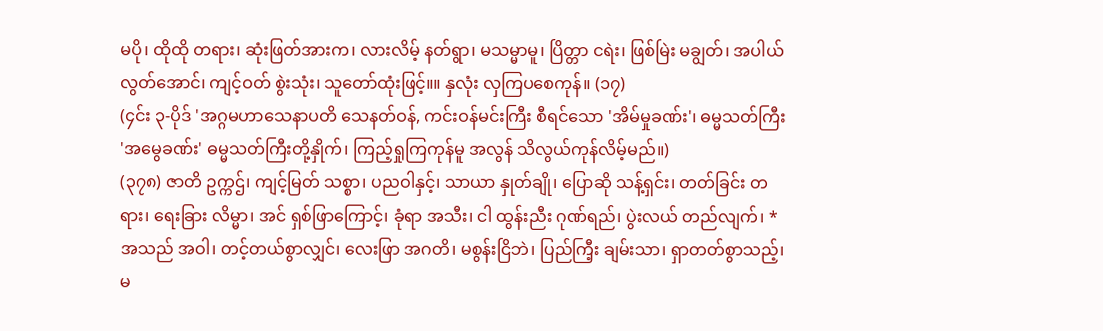မပို၊ ထိုထို တရား၊ ဆုံးဖြတ်အားက၊ လားလိမ့် နတ်ရွာ၊ မသမ္မာမူ၊ ပြိတ္တာ ငရဲး၊ ဖြစ်မြဲး မချွတ်၊ အပါယ် လွတ်အောင်၊ ကျင့်ဝတ် စွဲးသုံး၊ သူတော်ထုံးဖြင့်။။ နှလုံး လှကြပစေကုန်။ (၁၇)
(၄င်း ၃-ပိုဒ် 'အဂ္ဂမဟာသေနာပတိ သေနတ်ဝန်, ကင်းဝန်မင်းကြီး စီရင်သော 'အိမ်မှုခဏ်း'၊ ဓမ္မသတ်ကြီး 'အမွေခဏ်း' ဓမ္မသတ်ကြီးတို့နှိုက်၊ ကြည့်ရှုကြကုန်မူ အလွန် သိလွယ်ကုန်လိမ့်မည်။)
(၃၇၈) ဇာတိ ဥက္ကဌ်၊ ကျင့်မြတ် သစ္စာ၊ ပညဝါနှင့်၊ သာယာ နှုတ်ချို၊ ပြောဆို သန့်ရှင်း၊ တတ်ခြင်း တရား၊ ရေးခြား လိမ္မာ၊ အင် ရှစ်ဖြာကြောင့်၊ ခုံရာ အသီး၊ ငါ ထွန်းညီး ဂုဏ်ရည်၊ ပွဲးလယ် တည်လျက်၊ *အသည် အဝါ၊ တင့်တယ်စွာလျှင်၊ လေးဖြာ အဂတိ၊ မစွန်းငြိဘဲ၊ ပြည်ကြီ့း ချမ်းသာ၊ ရှာတတ်စွာသည့်၊ မ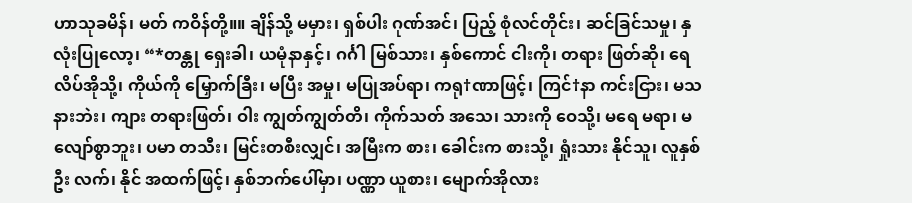ဟာသုခမိန်၊ မတ် ကဝိန်တို့။။ ချိန်သို့ မမှား၊ ရှစ်ပါး ဂုဏ်အင်၊ ပြည့် စုံလင်တိုင်း၊ ဆင်ခြင်သမှု၊ နှလုံးပြုလော့၊ “*တန္တု ရှေးခါ၊ ယမုံနာနှင့်၊ ဂင်္ဂါ မြစ်သား၊ နှစ်ကောင် ငါးကို၊ တရား ဖြတ်ဆို၊ ရေလိပ်အိုသို့၊ ကိုယ်ကို မြှောက်ခြီး၊ မပြီး အမှု၊ မပြုအပ်ရာ၊ ကရု†ဏာဖြင့်၊ ကြင်†နာ ကင်းငြား၊ မသနားဘဲး၊ ကျား တရားဖြတ်၊ ဝါး ကျွတ်ကျွတ်တိ၊ ကိုက်သတ် အသေ၊ သားကို ဝေသို့၊ မရေ မရာ၊ မလျော်စွာဘူး၊ ပမာ တသီး၊ မြင်းတစီးလျှင်၊ အမြီးက စား၊ ခေါင်းက စားသို့၊ ရှုံးသား နိုင်သူ၊ လူနှစ်ဦး လက်၊ နိုင် အထက်ဖြင့်၊ နှစ်ဘက်ပေါ်မှာ၊ ပဏ္ဏာ ယူစား၊ မျောက်အိုလား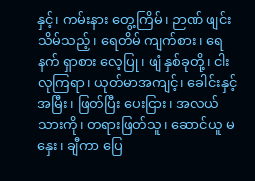နှင့်၊ ကမ်းနား တွေ့ကြိမ်၊ ဉာဏ် ဖျင်းသိမ်သည့်၊ ရေတိမ် ကျက်စား၊ ရေနက် ရှာစား လေ့ပြု၊ ဖျံ နှစ်ခုတို့၊ ငါးလုကြရာ၊ ယုတ်မာအကျင့်၊ ခေါင်းနှင့် အမြီး၊ ဖြတ်ပြီး ပေးငြား၊ အလယ်သားကို၊ တရားဖြတ်သူ၊ ဆောင်ယူ မနှေး၊ ချီကာ ပြေ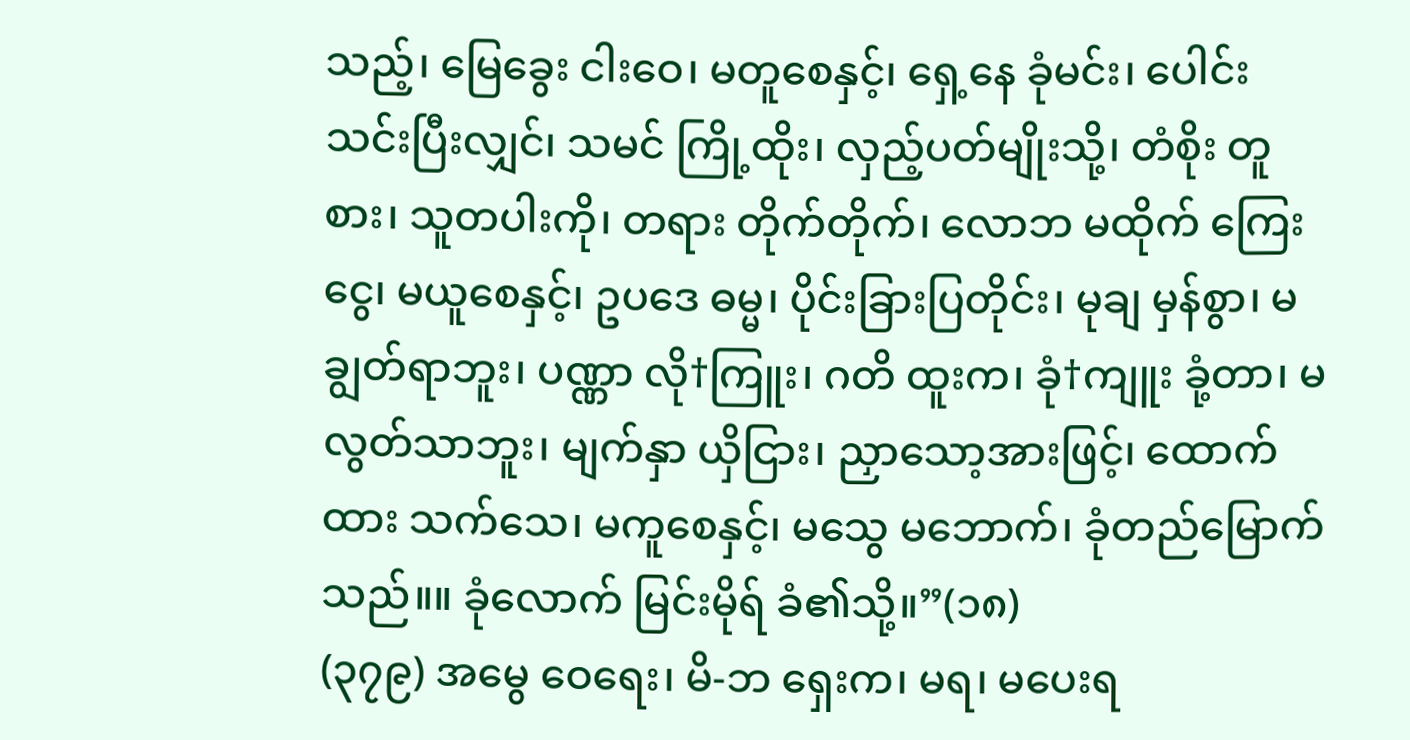သည့်၊ မြေခွေး ငါးဝေ၊ မတူစေနှင့်၊ ရှေ့နေ ခုံမင်း၊ ပေါင်းသင်းပြီးလျှင်၊ သမင် ကြို့ထိုး၊ လှည့်ပတ်မျိုးသို့၊ တံစိုး တူစား၊ သူတပါးကို၊ တရား တိုက်တိုက်၊ လောဘ မထိုက် ကြေးငွေ၊ မယူစေနှင့်၊ ဥပဒေ ဓမ္မ၊ ပိုင်းခြားပြတိုင်း၊ မုချ မှန်စွာ၊ မချွတ်ရာဘူး၊ ပဏ္ဏာ လို†ကြူး၊ ဂတိ ထူးက၊ ခုံ†ကျူး ခုံ့တာ၊ မလွတ်သာဘူး၊ မျက်နှာ ယှိငြား၊ ညှာသော့အားဖြင့်၊ ထောက်ထား သက်သေ၊ မကူစေနှင့်၊ မသွေ မဘောက်၊ ခုံတည်မြောက်သည်။။ ခုံလောက် မြင်းမိုရ် ခံ၏သို့။”(၁၈)
(၃၇၉) အမွေ ဝေရေး၊ မိ-ဘ ရှေးက၊ မရ၊ မပေးရ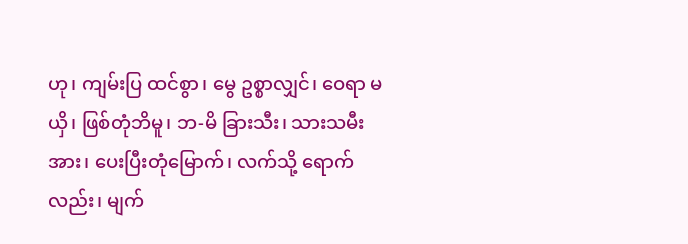ဟု၊ ကျမ်းပြ ထင်စွာ၊ မွေ ဥစ္စာလျှင်၊ ဝေရာ မယှိ၊ ဖြစ်တုံဘိမူ၊ ဘ-မိ ခြားသီး၊ သားသမီးအား၊ ပေးပြီးတုံမြောက်၊ လက်သို့ ရောက်လည်း၊ မျက်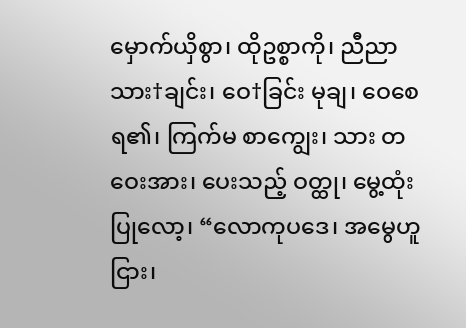မှောက်ယှိစွာ၊ ထိုဥစ္စာကို၊ ညီညာ သား†ချင်း၊ ဝေ†ခြင်း မုချ၊ ဝေစေရ၏၊ ကြက်မ စာကျွေး၊ သား တဝေးအား၊ ပေးသည့် ဝတ္ထု၊ မွေ့ထုံး ပြုလော့၊ “လောကုပဒေ၊ အမွေဟူငြား၊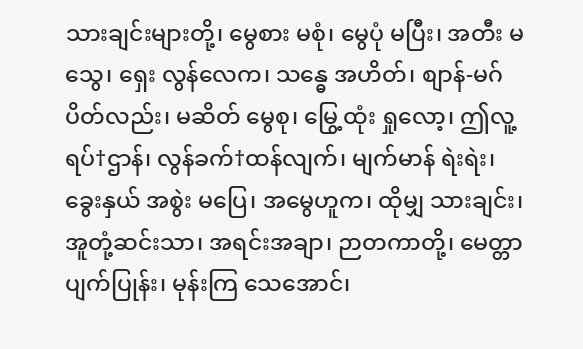သားချင်းများတို့၊ မွေစား မစုံ၊ မွေပုံ မပြီး၊ အတီး မသွေ၊ ရှေး လွန်လေက၊ သန္ဓေ အဟိတ်၊ စျာန်-မဂ် ပိတ်လည်း၊ မဆိတ် မွေစု၊ မြွေ့ထုံး ရှုလော့၊ ဤလူ့ရပ်†ဌာန်၊ လွန်ခက်†ထန်လျက်၊ မျက်မာန် ရဲးရဲး၊ ခွေးနှယ် အစွဲး မပြေ၊ အမွေဟူက၊ ထိုမျှ သားချင်း၊ အူတုံ့ဆင်းသာ၊ အရင်းအချာ၊ ဉာတကာတို့၊ မေတ္တာ ပျက်ပြုန်း၊ မုန်းကြ သေအောင်၊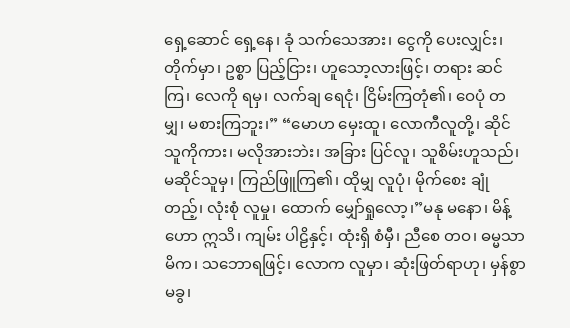ရှေ့ဆောင် ရှေ့နေ၊ ခုံ သက်သေအား၊ ငွေကို ပေးလျှင်း၊ တိုက်မှာ၊ ဥစ္စာ ပြည့်ငြား၊ ဟူသော့လားဖြင့်၊ တရား ဆင်ကြ၊ လေကို ရမှ၊ လက်ချ ရေငုံ၊ ငြိမ်းကြတုံ၏၊ ဝေပုံ တမျှ၊ မစားကြဘူး၊” “မောဟ မှေးထူ၊ လောကီလူတို့၊ ဆိုင်သူကိုကား၊ မလိုအားဘဲး၊ အခြား ပြင်လူ၊ သူစိမ်းဟူသည်၊ မဆိုင်သူမှ၊ ကြည်ဖြူကြ၏၊ ထိုမျှ လူပုံ၊ မိုက်စေး ချုံတည့်၊ လုံးစုံ လူမှု၊ ထောက် မျှော်ရှုလော့၊”မနု မနော၊ မိန့်ဟော ဣသိ၊ ကျမ်း ပါဠိနှင့်၊ ထုံးရှိ စံမှီ၊ ညီစေ တဝ၊ ဓမ္မသာမိက၊ သဘောရဖြင့်၊ လောက လူမှာ၊ ဆုံးဖြတ်ရာဟု၊ မှန်စွာ မခွ၊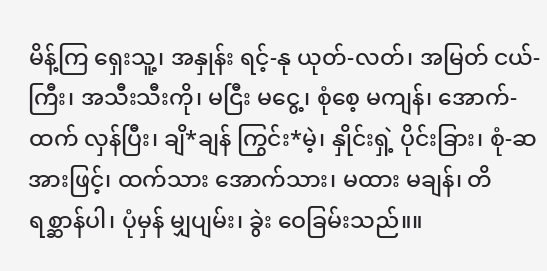မိန့်ကြ ရှေးသူ့၊ အနှုန်း ရင့်-နု ယုတ်-လတ်၊ အမြတ် ငယ်-ကြီး၊ အသီးသီးကို၊ မငြီး မငွေ့၊ စုံစေ့ မကျန်၊ အောက်-ထက် လှန်ပြီး၊ ချိ*ချန် ကြွင်း*မဲ့၊ နှိုင်းရှဲ့ ပိုင်းခြား၊ စုံ-ဆအားဖြင့်၊ ထက်သား အောက်သား၊ မထား မချန်၊ တိရစ္ဆာန်ပါ၊ ပုံမှန် မျှပျမ်း၊ ခွဲး ဝေခြမ်းသည်။။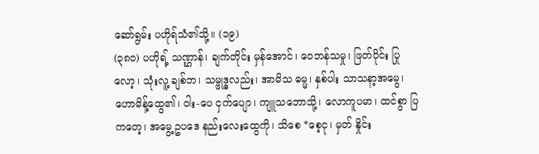ဆော်ရွမ်း ပဟိုရ်သံ၏သို့။ (၁၉)
(၃၈၀) ပဟိုရ့် သဏ္ဌာန်၊ ချက်တိုင်း မှန်အောင်၊ ဝေဘန်သမှု၊ ဖြတ်ပိုင်း ပြုလော့၊ သုံးလူ့ ချစ်ဘ၊ သမ္ဗုဒ္ဓလည်း၊ အာမိသ ဓမ္မ၊ နှစ်ပါး သာသနာ့အမွေ၊ ဟောမိန့်ထွေ၏၊ ဝါး-ပေ ငှက်ပျော၊ ကျူသဘောသို့၊ လောကူပမာ၊ ထင်စွာ ပြကတေ့၊ အမွေ့ဥပဒေ နည်းလေးထွေကို၊ သိစေ *စေ့ငု၊ မှတ် နှိုင်း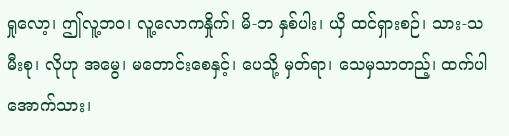ရှုလော့၊ ဤလူ့ဘဝ၊ လူ့လောကနှိုက်၊ မိ-ဘ နှစ်ပါး၊ ယှိ ထင်ရှားစဉ်၊ သား-သမီးစု၊ လိုဟု အမွေ၊ မတောင်းစေနှင့်၊ ပေသို့ မှတ်ရာ၊ သေမှသာတည့်၊ ထက်ပါ အောက်သား၊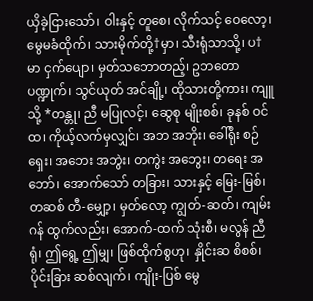ယှိခဲ့ငြားသော်၊ ဝါးနှင့် တူစေ၊ လိုက်သင့် ဝေလော့၊ မွေမခံထိုက်၊ သားမိုက်တို့†မှာ၊ သီးရုံသာသို့၊ ပ†မာ ငှက်ပျော၊ မှတ်သဘောတည့်၊ ဥဘတော ပဏ္ဍုက်၊ သွင်ယုတ် အင်ချို့၊ ထိုသားတို့ကား၊ ကျူသို့ *တန္တု၊ ညီ မပြုလင့်၊ ဆွေစု မျိုးစစ်၊ ခုနစ် ဝင်ထ၊ ကိုယ့်လက်မှလျှင်၊ အဘ အဘိုး၊ ခေါ်ရိုး စဉ်ရှေး၊ အဘေး အဘွဲး၊ တကွဲး အဘွေး၊ တရေး အဘော်၊ အောက်သော် တခြား၊ သားနှင့် မြေး-မြစ်၊ တဆစ် တီ-မျှော့၊ မှတ်လော့ ကျွတ်-ဆတ်၊ ကျမ်းဂန် ထွက်လည်း၊ အောက်-ထက် သုံးစီ၊ မလွန် ညီရုံ၊ ဤရွေ့ ဤမျှ၊ ဖြစ်ထိုက်စွဟု၊ နှိုင်းဆ စိစစ်၊ ပိုင်းခြား ဆစ်လျက်၊ ကျိုး-ပြစ် မွေ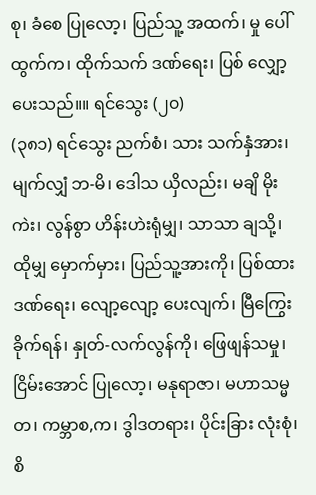စု၊ ခံစေ ပြုလော့၊ ပြည်သူ့ အထက်၊ မှု ပေါ်ထွက်က၊ ထိုက်သက် ဒဏ်ရေး၊ ပြစ် လျှော့ပေးသည်။။ ရင်သွေး (၂၀)
(၃၈၁) ရင်သွေး ညက်စံ၊ သား သက်နှံအား၊ မျက်လျှံ ဘ-မိ၊ ဒေါသ ယှိလည်း၊ မချိ မိုးကဲး၊ လွန်စွာ ဟိန်းဟဲးရုံမျှ၊ သာသာ ချသို့၊ ထိုမျှ မှောက်မှား၊ ပြည်သူ့အားကို၊ ပြစ်ထား ဒဏ်ရေး၊ လျော့လျော့ ပေးလျက်၊ မြီကြွေး ခိုက်ရန်၊ နှုတ်-လက်လွန်ကို၊ ဖြေဖျန်သမှု၊ ငြိမ်းအောင် ပြုလော့၊ မနုရာဇာ၊ မဟာသမ္မတ၊ ကမ္ဘာစ,က၊ ဒွါဒတရား၊ ပိုင်းခြား လုံးစုံ၊ စိ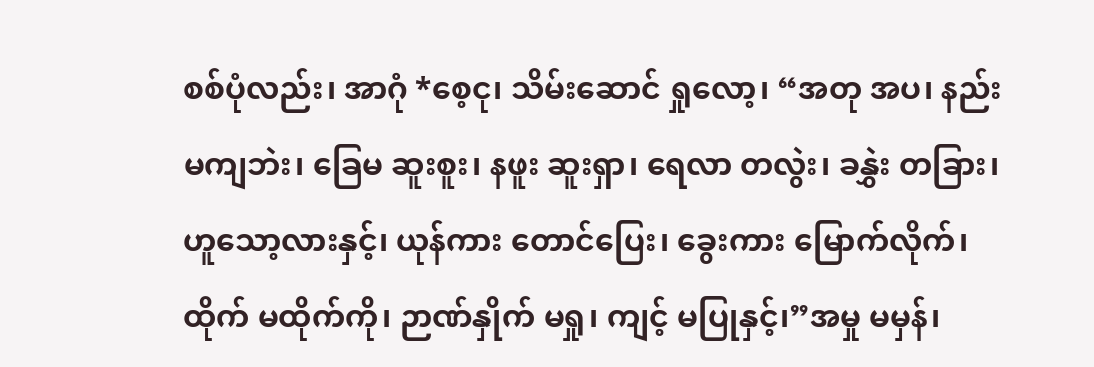စစ်ပုံလည်း၊ အာဂုံ *စေ့ငု၊ သိမ်းဆောင် ရှုလော့၊ “အတု အပ၊ နည်း မကျဘဲး၊ ခြေမ ဆူးစူး၊ နဖူး ဆူးရှာ၊ ရေလာ တလွဲး၊ ခနွှဲး တခြား၊ ဟူသော့လားနှင့်၊ ယုန်ကား တောင်ပြေး၊ ခွေးကား မြောက်လိုက်၊ ထိုက် မထိုက်ကို၊ ဉာဏ်နှိုက် မရှု၊ ကျင့် မပြုနှင့်၊”အမှု မမှန်၊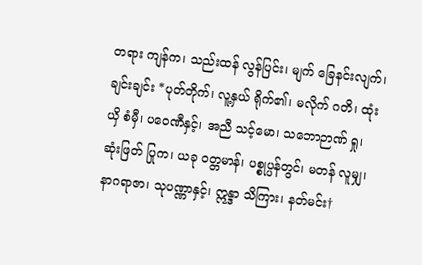တရား ကျန်က၊ သည်းထန် လွန်ပြင်း၊ မျက် ခြေနင်းလျက်၊ ချင်းချင်း *ပုတ်တိုက်၊ လူ့နှယ် ရိုက်၏၊ မလိုက် ဂတိ၊ ထုံးယှိ စံမှီ၊ ပဝေဏီနှင့်၊ အညီ သင့်မော၊ သဘောဉာဏ် ရှု၊ ဆုံးဖြတ် ပြုက၊ ယခု ဝတ္တမာန်၊ ပစ္စုပ္ပန်တွင်၊ မတန် လူမျှ၊ နာဂရာဇာ၊ သုပဏ္ဏာနှင့်၊ ဣန္ဒာ သိကြား၊ နတ်မင်း†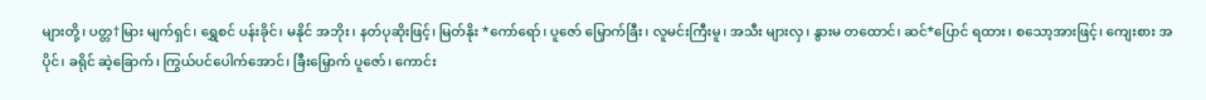များတို့၊ ပတ္တ†မြား မျက်ရှင်၊ ရွှေစင် ပန်းခိုင်၊ မနိုင် အဘိုး၊ နတ်ပုဆိုးဖြင့်၊ မြတ်နိုး *ကော်ရော်၊ ပူဇော် မြှောက်ခြီး၊ လူမင်းကြီးမူ၊ အသီး များလှ၊ နွားမ တထောင်၊ ဆင်*ပြောင် ရထား၊ စသော့အားဖြင့်၊ ကျေးစား အပိုင်၊ ခရိုင် ဆဲ့ခြောက်၊ ကြွယ်ပင်ပေါက်အောင်၊ ခြီးမြှောက် ပူဇော်၊ ကောင်း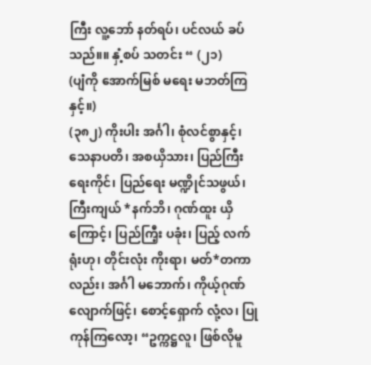ကြီး လူ့ဘော် နတ်ရပ်၊ ပင်လယ် ခပ်သည်။။ နှံ့စပ် သတင်း “ (၂၁)
(ပျံကို အောက်မြစ် မရေး မဘတ်ကြနှင့်။)
(၃၈၂) ကိုးပါး အင်္ဂါ၊ စုံလင်စွာနှင့်၊ သေနာပတိ၊ အစယှိသား၊ ပြည်ကြီး ရေးကိုင်၊ ပြည်ရေး မဏ္ဍိုင်သဖွယ်၊ ကြီးကျယ် *နက်ဘိ၊ ဂုဏ်ထူး ယှိကြောင့်၊ ပြည်ကြီ့း ပခုံး၊ ပြည့် လက်ရုံးဟု၊ တိုင်းလုံး ကိုးရာ၊ မတ်*တကာလည်း၊ အင်္ဂါ မဘောက်၊ ကိုယ့်ဂုဏ် လျောက်ဖြင့်၊ စောင့်ရှောက် လုံ့လ၊ ပြုကုန်ကြလော့၊ “ဥက္ကဋ္ဌလူ၊ ဖြစ်လိုမူ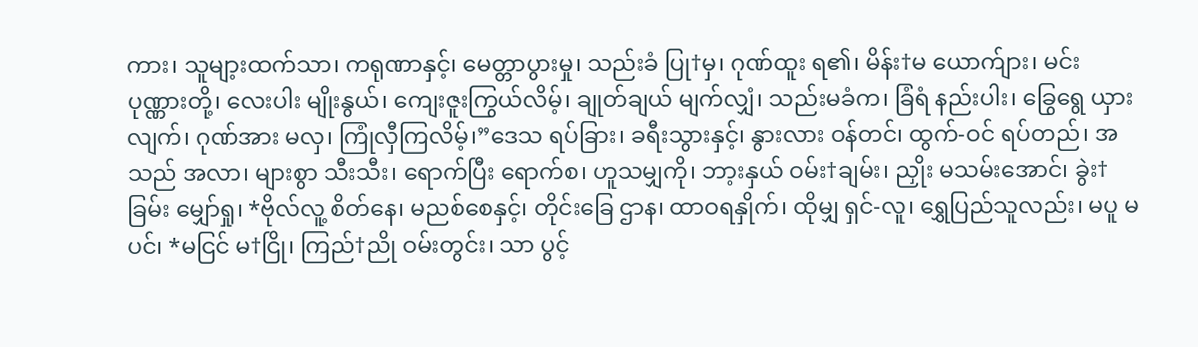ကား၊ သူမျာ့းထက်သာ၊ ကရုဏာနှင့်၊ မေတ္တာပွားမှု၊ သည်းခံ ပြု†မှ၊ ဂုဏ်ထူး ရ၏၊ မိန်း†မ ယောက်ျား၊ မင်း ပုဏ္ဏားတို့၊ လေးပါး မျိုးနွယ်၊ ကျေးဇူးကြွယ်လိမ့်၊ ချုတ်ချယ် မျက်လျှံ၊ သည်းမခံက၊ ခြံရံ နည်းပါး၊ ခြွေရွေ ယှားလျက်၊ ဂုဏ်အား မလှ၊ ကြုံလှီကြလိမ့်၊”ဒေသ ရပ်ခြား၊ ခရီးသွားနှင့်၊ နွားလား ဝန်တင်၊ ထွက်-ဝင် ရပ်တည်၊ အသည် အလာ၊ များစွာ သီးသီး၊ ရောက်ပြီး ရောက်စ၊ ဟူသမျှကို၊ ဘာ့းနှယ် ဝမ်း†ချမ်း၊ ညှိုး မသမ်းအောင်၊ ခွဲး†ခြမ်း မျှော်ရှု၊ *ဗိုလ်လူ့ စိတ်နေ၊ မညစ်စေနှင့်၊ တိုင်းခြေ ဌာန၊ ထာဝရနှိုက်၊ ထိုမျှ ရှင်-လူ၊ ရွှေပြည်သူလည်း၊ မပူ မပင်၊ *မငြင် မ†ငြို၊ ကြည်†ညို ဝမ်းတွင်း၊ သာ ပွင့်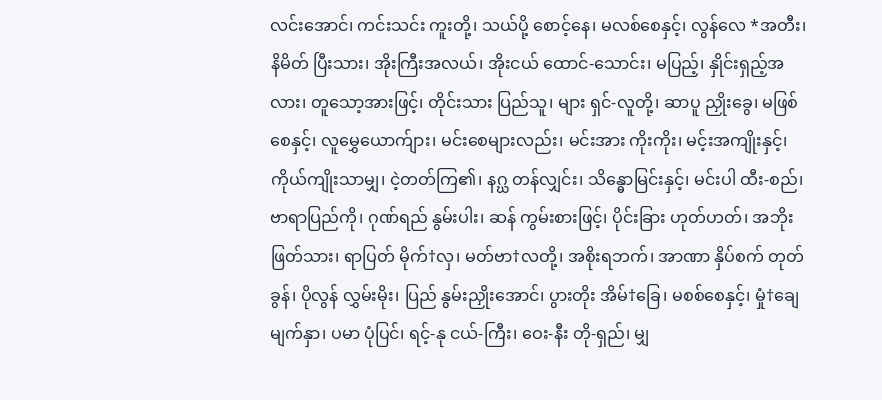လင်းအောင်၊ ကင်းသင်း ကူးတို့၊ သယ်ပို့ စောင့်နေ၊ မလစ်စေနှင့်၊ လွန်လေ *အတီး၊ နိမိတ် ပြီးသား၊ အိုးကြီးအလယ်၊ အိုးငယ် ထောင်-သောင်း၊ မပြည့်၊ နှိုင်းရှည့်အလား၊ တူသော့အားဖြင့်၊ တိုင်းသား ပြည်သူ၊ များ ရှင်-လူတို့၊ ဆာပူ ညှိုးခွေ၊ မဖြစ်စေနှင့်၊ လူမွှေယောက်ျား၊ မင်းစေများလည်း၊ မင်းအား ကိုးကိုး၊ မင့်းအကျိုးနှင့်၊ ကိုယ်ကျိုးသာမျှ၊ ငဲ့တတ်ကြ၏၊ နဂ္ဃ တန်လျှင်း၊ သိန္ဓောမြင်းနှင့်၊ မင်းပါ ထီး-စည်၊ ဗာရာပြည်ကို၊ ဂုဏ်ရည် နွမ်းပါး၊ ဆန် ကွမ်းစားဖြင့်၊ ပိုင်းခြား ဟုတ်ဟတ်၊ အဘိုးဖြတ်သား၊ ရာပြတ် မိုက်†လှ၊ မတ်ဗာ†လတို့၊ အစိုးရဘက်၊ အာဏာ နှိပ်စက် တုတ်ခွန်၊ ပိုလွန် လွှမ်းမိုး၊ ပြည် နွမ်းညှိုးအောင်၊ ပွားတိုး အိမ်†ခြေ၊ မစစ်စေနှင့်၊ မှုံ†ချေ မျက်နှာ၊ ပမာ ပုံပြင်၊ ရင့်-နု ငယ်-ကြီး၊ ဝေး-နီး တို-ရှည်၊ မျှ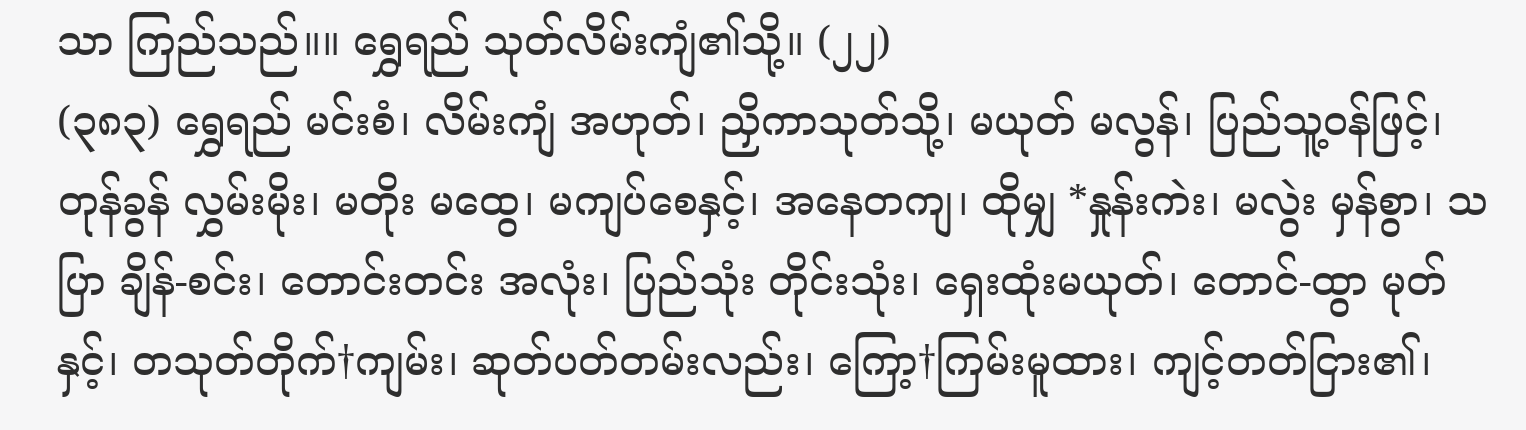သာ ကြည်သည်။။ ရွှေရည် သုတ်လိမ်းကျံ၏သို့။ (၂၂)
(၃၈၃) ရွှေရည် မင်းစံ၊ လိမ်းကျံ အဟုတ်၊ ညှိကာသုတ်သို့၊ မယုတ် မလွန်၊ ပြည်သူ့ဝန်ဖြင့်၊ တုန်ခွန် လွှမ်းမိုး၊ မတိုး မထွေ၊ မကျပ်စေနှင့်၊ အနေတကျ၊ ထိုမျှ *နှုန်းကဲး၊ မလွဲး မှန်စွာ၊ သပြာ ချိန်-စင်း၊ တောင်းတင်း အလုံး၊ ပြည်သုံး တိုင်းသုံး၊ ရှေးထုံးမယုတ်၊ တောင်-ထွာ မုတ်နှင့်၊ တသုတ်တိုက်†ကျမ်း၊ ဆုတ်ပတ်တမ်းလည်း၊ ကြော့†ကြမ်းမူထား၊ ကျင့်တတ်ငြား၏၊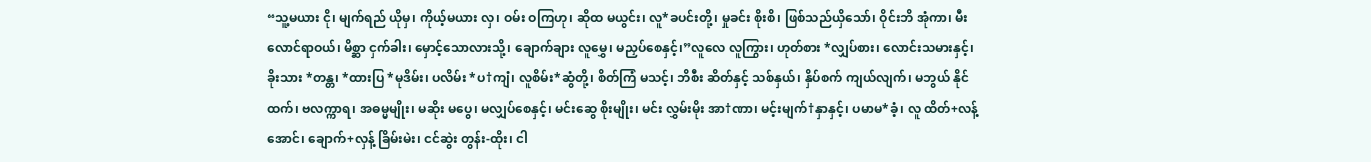“သူ့မယား ငို၊ မျက်ရည် ယိုမှ၊ ကိုယ့်မယား လှ၊ ဝမ်း ဝကြဟု၊ ဆိုထ မယွင်း၊ လူ*ခပင်းတို့၊ မှုခင်း စိုးစိ၊ ဖြစ်သည်ယှိသော်၊ ဝိုင်းဘိ အုံကာ၊ မီးလောင်ရာဝယ်၊ မိစ္ဆာ ငှက်ခါး၊ မှောင့်သောလားသို့၊ ချောက်ချား လူမွှေ၊ မညှပ်စေနှင့်၊”လူလေ လူကြွား၊ ဟုတ်စား *လျှပ်စား၊ လောင်းသမားနှင့်၊ ခိုးသား *တန္တ၊ *ထားပြ *မုဒိမ်း၊ ပလိမ်း *ပ†ကျံ၊ လူစိမ်း*ဆွံတို့၊ စိတ်ကြံ မသင့်၊ ဘိစီး ဆိတ်နှင့် သစ်နှယ်၊ နှိပ်စက် ကျယ်လျက်၊ မဘွယ် နိုင်ထက်၊ ဗလက္ကာရ၊ အဓမ္မမျိုး၊ မဆိုး မပွေ၊ မလျှပ်စေနှင့်၊ မင်းဆွေ စိုးမျိုး၊ မင်း လွှမ်းမိုး အာ†ဏာ၊ မင့်းမျက်†နှာနှင့်၊ ပမာမ*ခံ့၊ လူ ထိတ်+လန့်အောင်၊ ချောက်+လှန့် ခြိမ်းမဲး၊ ငင်ဆွဲး တွန်း-ထိုး၊ ငါ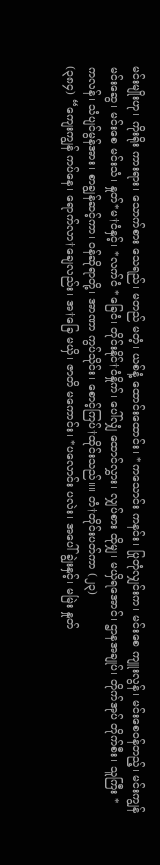မင်းမျိုးဟု၊ ကိုးရိုး ကားရား၊ သောက်စား သေရည်၊ မတည် မတံ့၊ ယစ်နံ့ ထောင်းထောင်း၊ *ကသောင်း ကနင်း၊ ပြုတုံလျှင်းက၊ မင်းစေ ကျူးလွန်၊ မင်းစေဝန်တည့်၊ မင်းကျွန် မင်းဆွေ၊ မင်းစေ မင်းသံ၊ နှုတ်*မ†ငံနှင့်၊ *လက်ငံ *ခြေငံ၊ တိုင်းနိုင်†ငံနှိုက်၊ ပေါ်လျှံ ထောင်လွှား၊ လျှပ်စား ထိုမျှ၊ မယှိရအောင်၊ ဌာနအချုပ်၊ တိုက်အုပ် တိုက်စီး၊ သူကြီး *ကလန်၊ သံပျင်မွန်အား၊ စာချွန်ဆင့်ကာ၊ ဝန်ဆိုရာတို့၊ အာဏာ ကွပ်သိုင်း၊ စောင့်ကြပ်†ထိုင်းသည်။။ တံ†တိုင်းပတ်ကာ (၂၃)
(၃၈၄) “ကျေးကျွန် ကပ်နေ၊ ရောက်လာ†ချေလည်း၊ အ†ခြေ မယှိ၊ ဇာတိ မကောင်း၊ *ပလောင်း ပလဲး၊ အပေါ် ချွဲးနှင့်၊ မမြဲး နှုတ်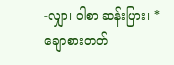-လျှာ၊ ဝါစာ ဆန်းပြား၊ *ချောစားတတ်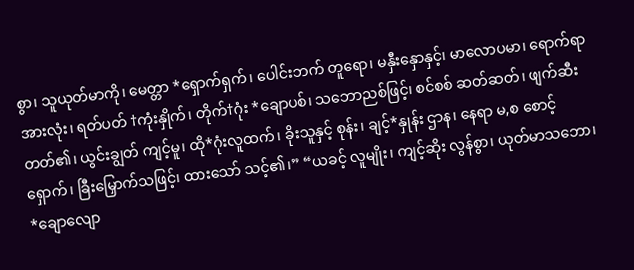စွာ၊ သူယုတ်မာကို၊ မေတ္တာ *ရှောက်ရှက်၊ ပေါင်းဘက် တူရော၊ မနှီးနှောနှင့်၊ မာလောပမာ၊ ရောက်ရာ အားလုံး၊ ရတ်ပတ် †ကုံးနှိုက်၊ တိုက်†ဂုံး *ချောပစ်၊ သဘောညစ်ဖြင့်၊ စင်စစ် ဆတ်ဆတ်၊ ဖျက်ဆီးတတ်၏၊ ယွင်းချွတ် ကျင့်မူ၊ ထို*ဂုံးလူထက်၊ ခိုးသူနှင့် စုန်း၊ ချင့်*နှုန်း ဌာန၊ နေရာ မ,စ စောင့်ရှောက်၊ ခြီးမြှောက်သဖြင့်၊ ထားသော် သင့်၏၊” “ယခင့် လူမျိုး၊ ကျင့်ဆိုး လွန်စွာ၊ ယုတ်မာသဘော၊ *ချောလျော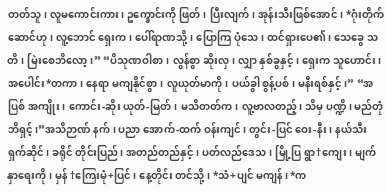တတ်သူ၊ လူမကောင်းကား၊ ဥက္ခောင်းကို ဖြတ်၊ ပြီးလျက်၊ အုန်းသီးဖြစ်အောင်၊ *ဂုံးတိုက်ဆောင်ဟု၊ လူ့ဘောင် ရှေးက၊ ပေါ်ရာဏသို့၊ ပြောကြ ပုံသေ၊ ထင်ရှားပေ၏၊ သေခွေ သတိ၊ မြဲးစေဘိလော့၊” “ပိသုဏဝါစာ၊ လွန်စွာ ဆိုးလှ၊ လျှာ နှစ်ခွနှင့်၊ ရှေးက သူဟောင်း၊ အပေါင်း*တကာ၊ နေရာ မကျနိုင်စွာ၊ လူယုတ်မာကို၊ ပယ်ခွါ စွန့်ပစ်၊ မနီးရစ်နှင့်၊” “အပြစ် အကျိုး၊ ကောင်း-ဆိုး ယုတ်-မြတ်၊ မသိတတ်က၊ လူ့ဗာလတည့်၊ သိမှ ပဏ္ဍိ၊ မည်တုံဘိရှင့်၊”အသိဉာဏ် နက်၊ ပညာ အောက်-ထက် ဝန်းကျင်၊ တွင်း-ပြင် ဝေး-နီး၊ နယ်သီး ရှက်ဆိုင်၊ ခရိုင် တိုင်းပြည်၊ အတည်တည်နှင့်၊ ပတ်လည်ဒေသ၊ မြို့ပြ ရွာ†ကျေး၊ မျက်နှာရေးကို၊ မှန် †ကြေးမုံ+ပြင်၊ နေ့တိုင်း တင်သို့၊ *သံ+ပျင် မကျန်၊ *က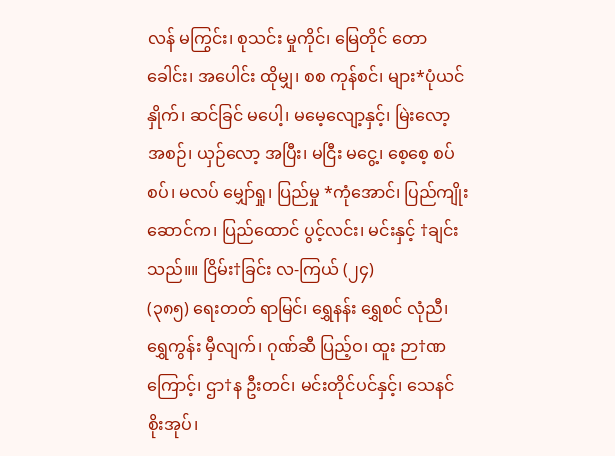လန် မကြွင်း၊ စုသင်း မှုကိုင်၊ မြေတိုင် တောခေါင်း၊ အပေါင်း ထိုမျှ၊ စစ ကုန်စင်၊ များ*ပုံယင်နှိုက်၊ ဆင်ခြင် မပေါ့၊ မမေ့လျော့နှင့်၊ မြဲးလော့ အစဉ်၊ ယှဉ်လော့ အပြီး၊ မငြီး မငွေ့၊ စေ့စေ့ စပ်စပ်၊ မလပ် မျှော်ရှု၊ ပြည်မှု *ကုံအောင်၊ ပြည်ကျိုး ဆောင်က၊ ပြည်ထောင် ပွင့်လင်း၊ မင်းနှင့် †ချင်းသည်။။ ငြိမ်း†ခြင်း လ-ကြယ် (၂၄)
(၃၈၅) ရေးတတ် ရာမြင်၊ ရွှေနန်း ရွှေစင် လုံညီ၊ ရွှေကွန်း မှီလျက်၊ ဂုဏ်ဆီ ပြည့်ဝ၊ ထူး ဉာ†ဏကြောင့်၊ ဌာ†န ဦးတင်၊ မင်းတိုင်ပင်နှင့်၊ သေနင် စိုးအုပ်၊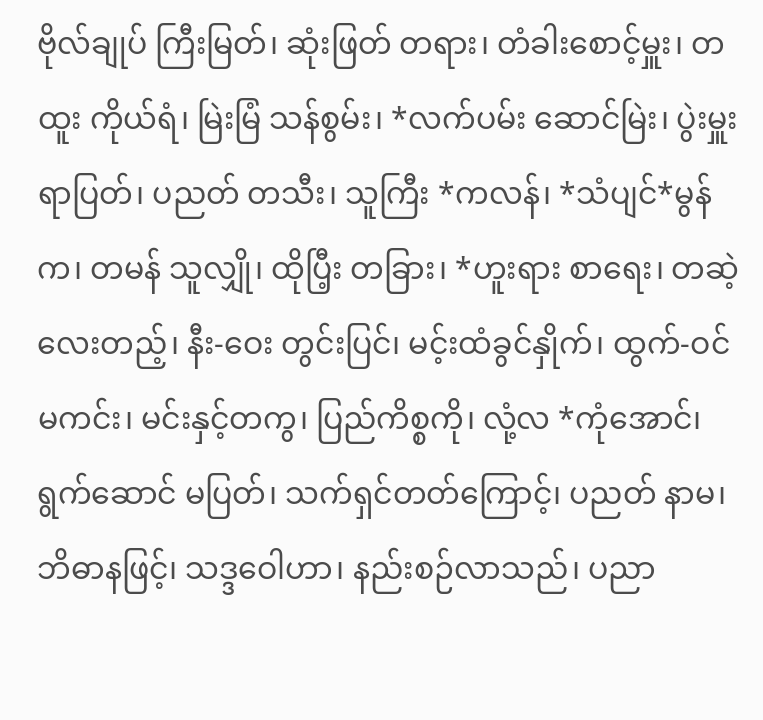ဗိုလ်ချုပ် ကြီးမြတ်၊ ဆုံးဖြတ် တရား၊ တံခါးစောင့်မှူး၊ တထူး ကိုယ်ရံ၊ မြဲးမြံ သန်စွမ်း၊ *လက်ပမ်း ဆောင်မြဲး၊ ပွဲးမှူး ရာပြတ်၊ ပညတ် တသီး၊ သူကြီး *ကလန်၊ *သံပျင်*မွန်က၊ တမန် သူလျှို၊ ထိုပြီ့း တခြား၊ *ဟူးရား စာရေး၊ တဆဲ့လေးတည့်၊ နီး-ဝေး တွင်းပြင်၊ မင့်းထံခွင်နှိုက်၊ ထွက်-ဝင် မကင်း၊ မင်းနှင့်တကွ၊ ပြည်ကိစ္စကို၊ လုံ့လ *ကုံအောင်၊ ရွက်ဆောင် မပြတ်၊ သက်ရှင်တတ်ကြောင့်၊ ပညတ် နာမ၊ ဘိဓာနဖြင့်၊ သဒ္ဒဝေါဟာ၊ နည်းစဉ်လာသည်၊ ပညာ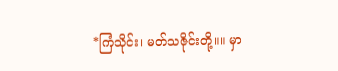*ကြံသိုင်း၊ မတ်သဇိုင်းတို့။။ မှာ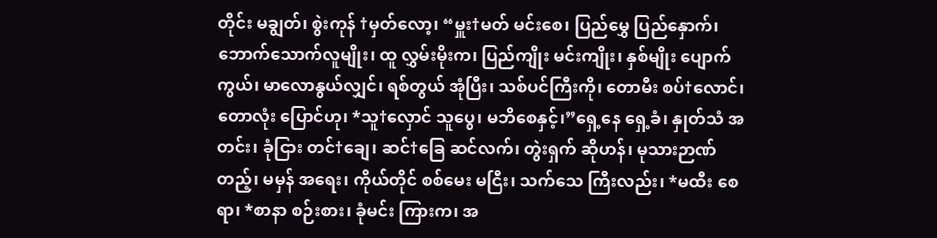တိုင်း မချွတ်၊ စွဲးကုန် †မှတ်လော့၊ “မှူး†မတ် မင်းစေ၊ ပြည်မွှေ ပြည်နှောက်၊ ဘောက်သောက်လူမျိုး၊ ထူ လွှမ်းမိုးက၊ ပြည်ကျိုး မင်းကျိုး၊ နှစ်မျိုး ပျောက်ကွယ်၊ မာလောနွယ်လျှင်၊ ရစ်တွယ် အုံပြီး၊ သစ်ပင်ကြီးကို၊ တောမီး စပ်†လောင်၊ တောလုံး ပြောင်ဟု၊ *သူ†လှောင် သူပွေ၊ မဘိစေနှင့်၊”ရှေ့နေ ရှေ့ခံ၊ နှုတ်သံ အတင်း၊ ခုံငြား တင်†ချေ၊ ဆင်†ခြေ ဆင်လက်၊ တွဲးရှက် ဆိုဟန်၊ မုသားဉာဏ်တည့်၊ မမှန် အရေး၊ ကိုယ်တိုင် စစ်မေး မငြီး၊ သက်သေ ကြီးလည်း၊ *မထီး စေရာ၊ *စာနာ စဉ်းစား၊ ခုံမင်း ကြားက၊ အ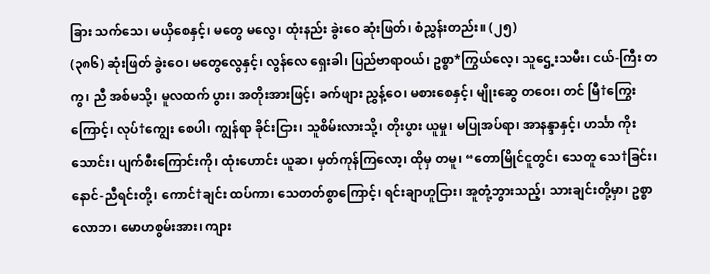ခြား သက်သေ၊ မယှိစေနှင့်၊ မတွေ မလွေ၊ ထုံးနည်း ခွဲးဝေ ဆုံးဖြတ်၊ စံညွှန်းတည်း။ (၂၅)
(၃၈၆) ဆုံးဖြတ် ခွဲးဝေ၊ မတွေလွေနှင့်၊ လွန်လေ ရှေးခါ၊ ပြည်ဗာရာဝယ်၊ ဥစ္စာ*ကြွယ်လေ့၊ သူဌေ့းသမီး၊ ငယ်-ကြီး တကွ၊ ညီ အစ်မသို့၊ မူလထက် ပွား၊ အတိုးအားဖြင့်၊ ခက်ဖျား ညွှန့်ဝေ၊ မစားစေနှင့်၊ မျိုးဆွေ တဝေး၊ တင် မြီ†ကြွေးကြောင့်၊ လုပ်†ကျွေး စေပါ၊ ကျွန်ရာ ခိုင်းငြား၊ သူစိမ်းလားသို့၊ တိုးပွား ယူမှု၊ မပြုအပ်ရာ၊ အာနန္ဒာနှင့်၊ ဟင်္သာ ကိုးသောင်း၊ ပျက်စီးကြောင်းကို၊ ထုံးဟောင်း ယူဆ၊ မှတ်ကုန်ကြလော့၊ ထိုမှ တမူ၊ “တောမြိုင်ငူတွင်၊ သေတူ သေ†ခြင်း၊ နောင်-ညီရင်းတို့၊ ကောင်†ချင်း ထပ်ကာ၊ သေတတ်စွာကြောင့်၊ ရင်းချာဟူငြား၊ အူတုံ့ဘွားသည့်၊ သားချင်းတို့မှာ၊ ဥစ္စာ လောဘ၊ မောဟစွမ်းအား၊ ကျား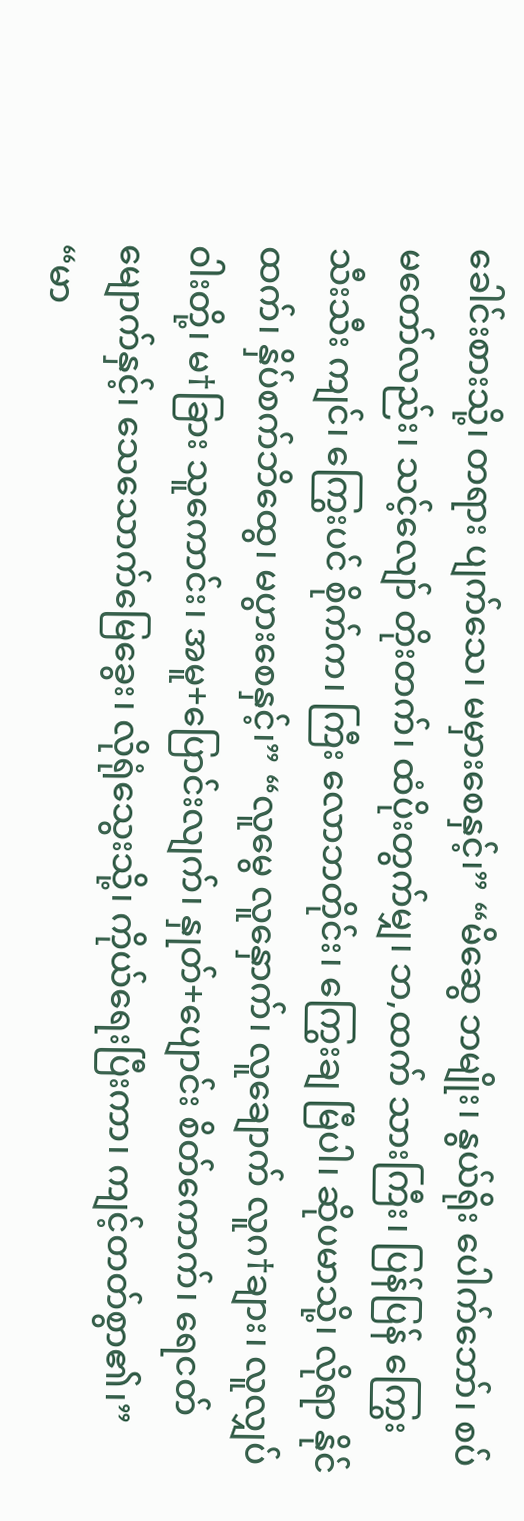ခေါင်းစားသို့၊ တရား ပျက်သေ၊ မမှားစေနှင့်၊” “မိဆွေ ဘမျိုး၊ နွယ်ရိုး ပေါက်ဘော်၊ စပ် မတော်လည်း၊ သင့်လျော် တိုးတက်၊ ထံပိုးတွက်မျှ၊ ဘ,ထက် သားကြီး၊ ပြန်ပြန် ကြွေးသီးသီး ကျင်၊ ကြွေးပင် စိုက်က၊ ကြီး လောဘတိုင်း၊ ကြွေးချ မြီပါ၊ ဆိုပမာသို့၊ လိုရာ နိုင်ထက်၊ နှိပ်စက်ဘိထွေ၊ မပွားစေနှင့်၊” “လူမွေ လူနှောက်၊ လူချောက် လူဂ†ချား၊ လူလျှပ်ဝါးတို့၊ မ†ခြား သူကောင်း၊ အမူ+ပြောင်းလျက်၊ နှုတ်+ပျောင်း စိတ်ကောက်၊ ရေငတ်မျောက်နှင့်၊ သေသောက်မြေခွေး၊ လိုရုံသွေးသို့၊ ကိုယ်ရေးပြီးကာ၊ ကျင့်တတ်စွာ၏၊” “မာ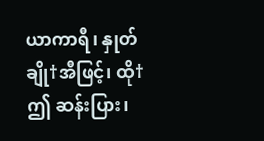ယာကာရီ၊ နှုတ်ချို†အီဖြင့်၊ ထို†ဤ ဆန်းပြား၊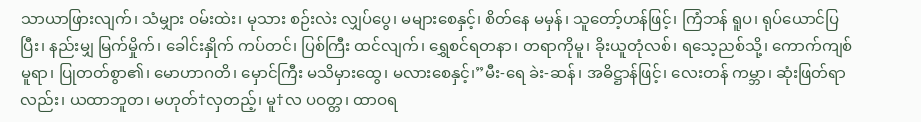သာယာဖြားလျက်၊ သံမျှား ဝမ်းထဲး၊ မုသား စဉ်းလဲး လျှပ်ပွေ၊ မများစေနှင့်၊ စိတ်နေ မမှန်၊ သူတော့်ဟန်ဖြင့်၊ ကြံဘန် ရူပ၊ ရုပ်ယောင်ပြပြီး၊ နည်းမျှ မြက်မှိုက်၊ ခေါင်းနှိုက် ကပ်တင်၊ ပြစ်ကြီး ထင်လျက်၊ ရွှေစင်ရတနာ၊ တရာကိုမူ၊ ခိုးယူတုံလစ်၊ ရသေ့ညစ်သို့၊ ကောက်ကျစ်မူရာ၊ ပြုတတ်စွာ၏၊ မောဟာဂတိ၊ မှောင်ကြီး မသိမှားထွေ၊ မလားစေနှင့်၊”မီး-ရေ ခဲး-ဆန်၊ အဓိဋ္ဌာန်ဖြင့်၊ လေးတန် ကမ္ဘာ၊ ဆုံးဖြတ်ရာလည်း၊ ယထာဘူတ၊ မဟုတ်†လှတည့်၊ မူ†လ ပဝတ္တ၊ ထာဝရ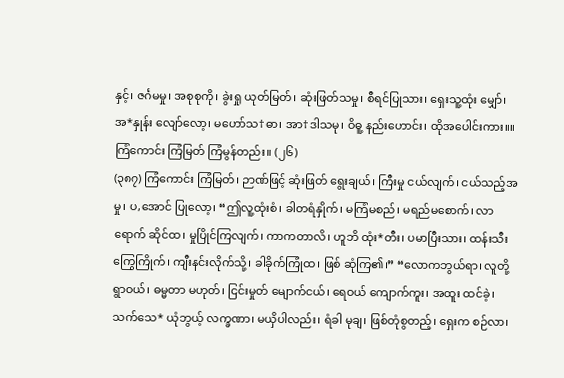နှင့်၊ ဇင်္ဂမမှု၊ အစုစုကို၊ ခွဲးရှု ယုတ်မြတ်၊ ဆုံးဖြတ်သမှု၊ စီရင်ပြုသား၊ ရှေးသူ့ထုံး မျှော်၊ အ*နှုန်း လျော်လော့၊ မဟော်သ†ဓာ၊ အာ†ဒါသမု၊ ဝိဓူ့ နည်းဟောင်း၊ ထိုအပေါင်းကား။။ ကြံကောင်း ကြံမြတ် ကြံမွန်တည်း။ (၂၆)
(၃၈၇) ကြံကောင်း ကြံမြတ်၊ ဉာဏ်ဖြင့် ဆုံးဖြတ် ရွေးချယ်၊ ကြီးမှု ငယ်လျက်၊ ငယ်သည့်အမှု၊ ပ,အောင် ပြုလော့၊ “ဤလူ့ထုံးစံ၊ ခါတရံနှိုက်၊ မကြံမစည်၊ မရည်မစောက်၊ လာရောက် ဆိုင်ထ၊ မှုပြိုင်ကြလျက်၊ ကာကတာလိ၊ ဟူဘိ ထုံး*တီး၊ ပမာပြီးသား၊ ထန်းသီးကြွေကြိုက်၊ ကျီးနင်းလိုက်သို့၊ ခါခိုက်ကြုံထ၊ ဖြစ် ဆုံကြ၏၊” “လောကဘွယ်ရာ၊ လူတို့ရွာဝယ်၊ ဓမ္မတာ မဟုတ်၊ ငြင်းမှုတ် မျောက်ငယ်၊ ရေဝယ် ကျောက်ကူး၊ အထူး ထင်ခဲ့၊ သက်သေ* ယုံဘွယ့် လက္ခဏာ၊ မယှိပါလည်း၊ ရံခါ မုချ၊ ဖြစ်တုံစွတည့်၊ ရှေးက စဉ်လာ၊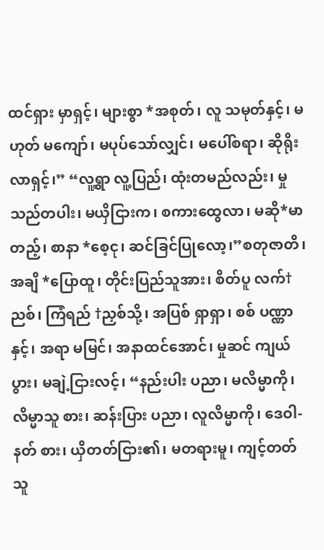ထင်ရှား မှာရှင့်၊ များစွာ *အစုတ်၊ လူ သမုတ်နှင့်၊ မဟုတ် မကျော်၊ မပုပ်သော်လျှင်၊ မပေါ်စရာ၊ ဆိုရိုးလာရှင့်၊” “လူ့ရွာ လူ့ပြည်၊ ထုံးတမည်လည်း၊ မှုသည်တပါး၊ မယှိငြားက၊ စကားထွေလာ၊ မဆို*မာတည့်၊ စာနာ *စေ့ငု၊ ဆင်ခြင်ပြုလော့၊”စတုဇာတိ၊ အချိ *ပြောထူ၊ တိုင်းပြည်သူအား၊ စိတ်ပူ လက်†ညစ်၊ ကြံရည် †ညှစ်သို့၊ အပြစ် ရှာရှာ၊ စစ် ပဏ္ဏာနှင့်၊ အရာ မမြင်၊ အနာထင်အောင်၊ မှုဆင် ကျယ်ပွား၊ မချဲ့ငြားလင့်၊ “နည်းပါး ပညာ၊ မလိမ္မာကို၊ လိမ္မာသူ စား၊ ဆန်းပြား ပညာ၊ လူလိမ္မာကို၊ ဒေဝါ-နတ် စား၊ ယှိတတ်ငြား၏၊ မတရားမူ၊ ကျင့်တတ်သူ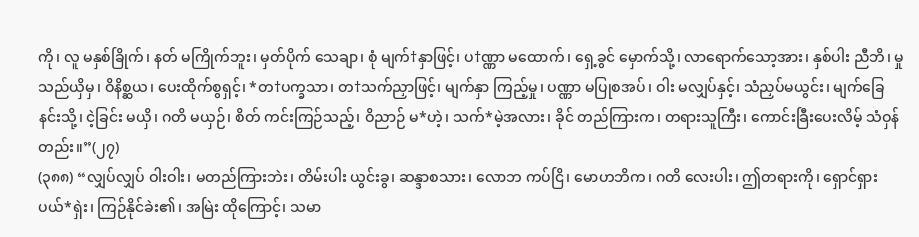ကို၊ လူ မနှစ်ခြိုက်၊ နတ် မကြိုက်ဘူး၊ မှတ်ပိုက် သေချာ၊ စုံ မျက်†နှာဖြင့်၊ ပ†ဏ္ဏာ မထောက်၊ ရှေ့ခွင် မှောက်သို့၊ လာရောက်သော့အား၊ နှစ်ပါး ညီဘိ၊ မှုသည်ယှိမှ၊ ဝိနိစ္ဆယ၊ ပေးထိုက်စွရှင့်၊ *တ†ပက္ခသာ၊ တ†သက်ညှာဖြင့်၊ မျက်နှာ ကြည့်မှု၊ ပဏ္ဏာ မပြုစအပ်၊ ဝါး မလျှပ်နှင့်၊ သံညှပ်မယွင်း၊ မျက်ခြေနင်းသို့၊ ငဲ့ခြင်း မယှိ၊ ဂတိ မယှဉ်၊ စိတ် ကင်းကြဉ်သည့်၊ ဝိညာဉ် မ*ဟဲ့၊ သက်*မဲ့အလား၊ ခိုင် တည်ကြားက၊ တရားသူကြီး၊ ကောင်းခြီးပေးလိမ့် သံဝှန်တည်း။”(၂၇)
(၃၈၈) “လျှပ်လျှပ် ဝါးဝါး၊ မတည်ကြားဘဲး၊ တိမ်းပါး ယွင်းခွ၊ ဆန္ဒာစသား၊ လောဘ ကပ်ငြိ၊ မောဟဘိက၊ ဂတိ လေးပါး၊ ဤတရားကို၊ ရှောင်ရှား ပယ်*ရှဲး၊ ကြဉ်နိုင်ခဲး၏၊ အမြဲး ထိုကြောင့်၊ သမာ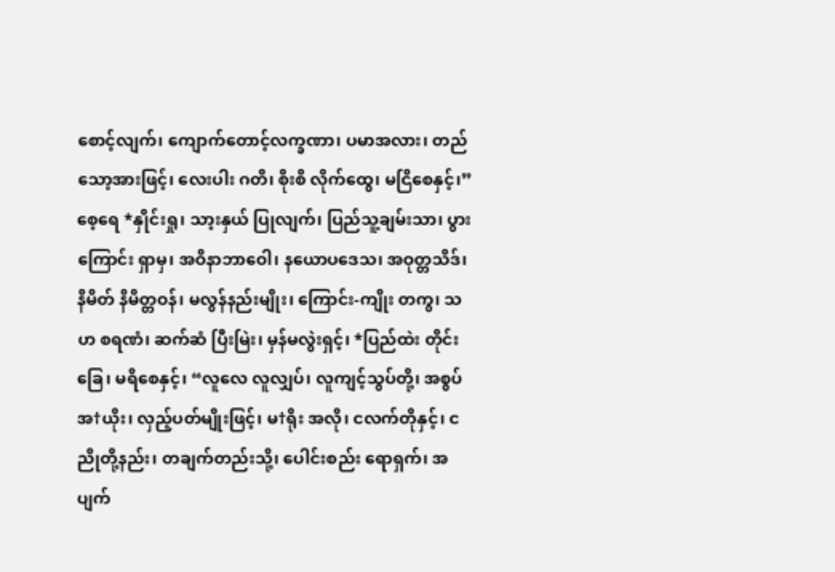စောင့်လျက်၊ ကျောက်တောင့်လက္ခဏာ၊ ပမာအလား၊ တည်သော့အားဖြင့်၊ လေးပါး ဂတိ၊ စိုးစိ လိုက်ထွေ၊ မငြိစေနှင့်၊”စေ့ရေ *နှိုင်းရှု၊ သာ့းနှယ် ပြုလျက်၊ ပြည်သူ့ချမ်းသာ၊ ပွားကြောင်း ရှာမှ၊ အဝိနာဘာဝေါ၊ နယောပဒေသ၊ အဝုတ္တသိဒ်၊ နိမိတ် နိမိတ္တဝန်၊ မလွန်နည်းမျိုး၊ ကြောင်း-ကျိုး တကွ၊ သဟ စရဏံ၊ ဆက်ဆံ ပြီးမြဲး၊ မှန်မလွဲးရှင့်၊ *ပြည်ထဲး တိုင်းခြေ၊ မရိစေနှင့်၊ “လူလေ လူလျှပ်၊ လူကျင့်သွပ်တို့၊ အစွပ် အ†ယိုး၊ လှည့်ပတ်မျိုးဖြင့်၊ မ†ရိုး အလို၊ ငလက်တိုနှင့်၊ ငညိုတို့နည်း၊ တချက်တည်းသို့၊ ပေါင်းစည်း ရောရှက်၊ အပျက်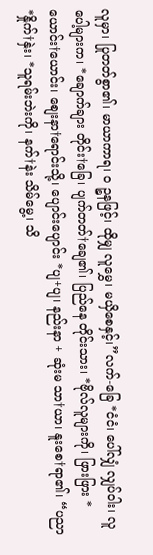လူမှာ၊ ပြုတတ်စွာ၏၊ မာယာကာရ၊ ဝ ဉ္စနဖြင့်၊ ထိုမျှ လူမွှေ၊ မယှိစေနှင့်၊”လက်-ခြေ *ငံငံ၊ ပေါ်လျှံ လျှပ်ဝါး၊ လူပေါ့များက၊ *ချောက်ချား တိုင်း†ခြေ၊ ပျက်တတ်†ချေ၏၊ ပြည်နေ တိုင်းသား၊ *ဗိုလ်လူများကို၊ ဖြားဖြား *ယောင်း†ယောင်း၊ စျေးနာ†ရောင်းသို့၊ ပျောင်းပျောင်း *ပျ+ပျ၊ နည်းနာ + ဆုံးမ သာ†ယာ၊ နူးစေ†ရာ၏၊ “ပညာ *နှိုက်†နှဲး၊ *သူရမ်းဘဲးကို၊ နက်†နဲး သိမ်မွေ့၊ သိ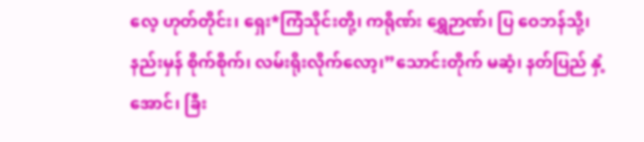လေ့ ဟုတ်တိုင်း၊ ရှေး*ကြံသိုင်းတို့၊ ကရိုဏ်း ရွှေဉာဏ်၊ ပြ ဝေဘန်သို့၊ နည်းမှန် စိုက်စိုက်၊ လမ်းရိုးလိုက်လော့၊”သောင်းတိုက် မဆံ့၊ နတ်ပြည် နှံ့အောင်၊ ခြီး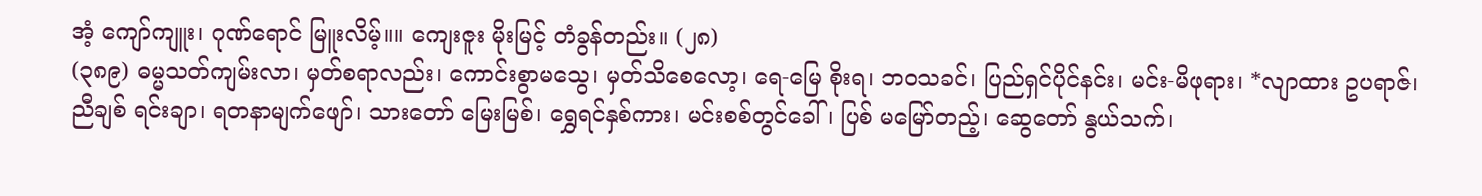အံ့ ကျော်ကျူး၊ ဂုဏ်ရောင် မြူးလိမ့်။။ ကျေးဇူး မိုးမြင့် တံခွန်တည်း။ (၂၈)
(၃၈၉) ဓမ္မသတ်ကျမ်းလာ၊ မှတ်စရာလည်း၊ ကောင်းစွာမသွေ၊ မှတ်သိစေလော့၊ ရေ-မြေ စိုးရ၊ ဘဝသခင်၊ ပြည်ရှင်ပိုင်နင်း၊ မင်း-မိဖုရား၊ *လျာထား ဥပရာဇ်၊ ညီချစ် ရင်းချာ၊ ရတနာမျက်ဖျော်၊ သားတော် မြေးမြစ်၊ ရွှေရင်နှစ်ကား၊ မင်းစစ်တွင်ခေါ်၊ ပြစ် မမြော်တည့်၊ ဆွေတော် နွယ်သက်၊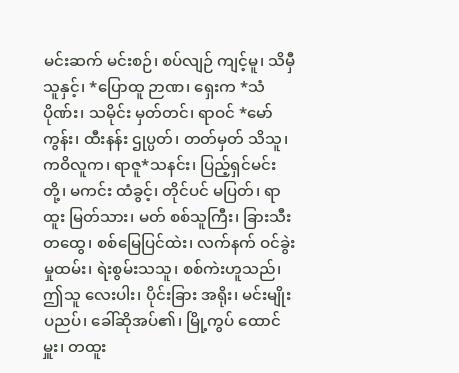မင်းဆက် မင်းစဉ်၊ စပ်လျဉ် ကျင့်မူ၊ သိမှီသူနှင့်၊ *ပြောထူ ဉာဏ၊ ရှေးက *သံပိုဏ်း၊ သမိုင်း မှတ်တင်၊ ရာဝင် *မော်ကွန်း၊ ထီးနန်း ဌုပ္ပတ်၊ တတ်မှတ် သိသူ၊ ကဝိလူက၊ ရာဇူ*သနင်း၊ ပြည့်ရှင်မင်းတို့၊ မကင်း ထံခွင့်၊ တိုင်ပင် မပြတ်၊ ရာထူး မြတ်သား၊ မတ် စစ်သူကြီး၊ ခြားသီး တထွေ၊ စစ်မြေပြင်ထဲး၊ လက်နက် ဝင်ခွဲး မှုထမ်း၊ ရဲးစွမ်းသသူ၊ စစ်ကဲးဟူသည်၊ ဤသူ လေးပါး၊ ပိုင်းခြား အရိုး၊ မင်းမျိုး ပညပ်၊ ခေါ်ဆိုအပ်၏၊ မြို့ကွပ် ထောင်မှူး၊ တထူး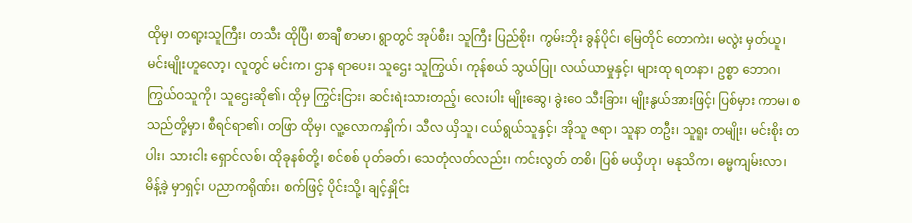ထိုမှ၊ တရာ့းသူကြီး၊ တသီး ထိုပြီ၊ စာချီ စာမာ၊ ရွာတွင် အုပ်စီး၊ သူကြီး ပြည်စိုး၊ ကွမ်းဘိုး ခွန်ပိုင်၊ မြေတိုင် တောကဲး၊ မလွဲး မှတ်ယူ၊ မင်းမျိုးဟူလော့၊ လူတွင် မင်းက၊ ဌာန ရာပေး၊ သူဌေး သူကြွယ်၊ ကုန်စယ် သွယ်ပြု၊ လယ်ယာမှုနှင့်၊ များထု ရတနာ၊ ဥစ္စာ ဘောဂ၊ ကြွယ်ဝသူကို၊ သူဌေးဆို၏၊ ထိုမှ ကြွင်းငြား၊ ဆင်းရဲးသားတည့်၊ လေးပါး မျိုးဆွေ၊ ခွဲးဝေ သီးခြား၊ မျိုးနွယ်အားဖြင့်၊ ပြစ်မှား ကာမ၊ စသည်တို့မှာ၊ စီရင်ရာ၏၊ တဖြာ ထိုမှ၊ လူ့လောကနှိုက်၊ သီလ ယှိသူ၊ ငယ်ရွယ်သူနှင့်၊ အိုသူ ဇရာ၊ သူနာ တဦး၊ သူရူး တမျိုး၊ မင်းစိုး တပါး၊ သားငါး ရှောင်လစ်၊ ထိုခုနစ်တို့၊ စင်စစ် ပုတ်ခတ်၊ သေတုံလတ်လည်း၊ ကင်းလွတ် တစိ၊ ပြစ် မယှိဟု၊ မနုသိက၊ ဓမ္မကျမ်းလာ၊ မိန့်ခဲ့ မှာရှင့်၊ ပညာကရိုဏ်း၊ စက်ဖြင့် ပိုင်းသို့၊ ချင့်နှိုင်း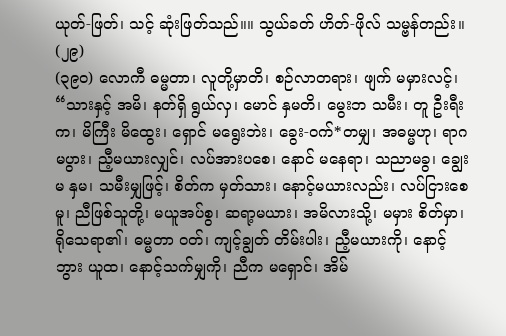ယုတ်-ဖြတ်၊ သင့် ဆုံးဖြတ်သည်။။ သွယ်ခတ် ဟိတ်-ဖိုလ် သမ္ဗန်တည်း။ (၂၉)
(၃၉၀) လောကီ ဓမ္မတာ၊ လူတို့မှာတိ၊ စဉ်လာတရား၊ ဖျက် မမှားလင့်၊ “သားနှင့် အမိ၊ နတ်ရှိ ရွယ်လှ၊ မောင် နှမတိ၊ မွေးဘ သမီး၊ တူ ဦးရီးက၊ မိကြီး မိထွေး၊ ရှောင် မရွေးဘဲး၊ ခွေး-ဝက်*တမျှ၊ အဓမ္မဟု၊ ရာဂ မပွား၊ ညီ့မယားလျှင်၊ လပ်အားပစေ၊ နောင် မနေရာ၊ သညာမခွ၊ ချွေးမ နှမ၊ သမီးမျှဖြင့်၊ စိတ်က မှတ်သား၊ နောင့်မယားလည်း၊ လပ်ငြားစေမူ၊ ညီဖြစ်သူတို့၊ မယူအပ်စွ၊ ဆရာ့မယား၊ အမိလားသို့၊ မမှား စိတ်မှာ၊ ရိုသေရာ၏၊ ဓမ္မတာ ဝတ်၊ ကျင့်ချွတ် တိမ်းပါး၊ ညီ့မယားကို၊ နောင့်ဘွား ယူထ၊ နောင့်သက်မျှကို၊ ညီက မရှောင်၊ အိမ်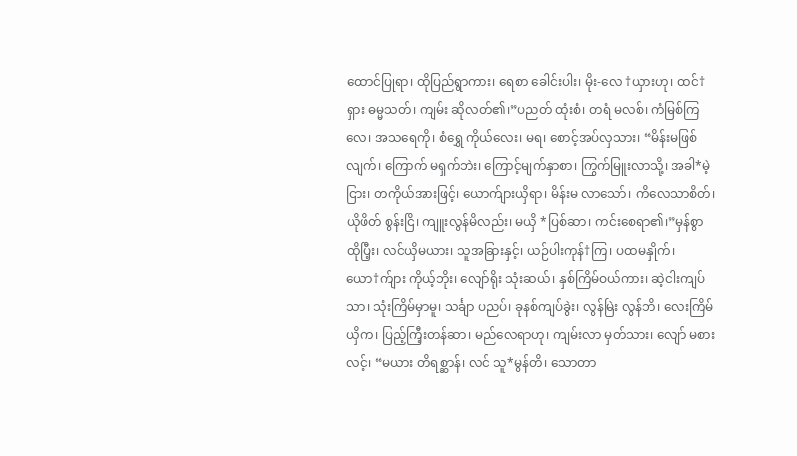ထောင်ပြုရာ၊ ထိုပြည်ရွာကား၊ ရေစာ ခေါင်းပါး၊ မိုး-လေ †ယှားဟု၊ ထင်†ရှား ဓမ္မသတ်၊ ကျမ်း ဆိုလတ်၏၊”ပညတ် ထုံးစံ၊ တရံ မလစ်၊ ကံမြစ်ကြလေ၊ အသရေကို၊ စံရွှေ ကိုယ်လေး၊ မရ၊ စောင့်အပ်လှသား၊ “မိန်းမဖြစ်လျက်၊ ကြောက် မရှက်ဘဲး၊ ကြောင့်မျက်နှာစာ၊ ကြွက်မြူးလာသို့၊ အခါ*မဲ့ငြား၊ တကိုယ်အားဖြင့်၊ ယောက်ျားယှိရာ၊ မိန်းမ လာသော်၊ ကိလေသာစိတ်၊ ယိုဖိတ် စွန်းငြိ၊ ကျူးလွန်မိလည်း၊ မယှိ *ပြစ်ဆာ၊ ကင်းစေရာ၏၊”မှန်စွာ ထိုပြီ့း၊ လင်ယှိမယား၊ သူအခြားနှင့်၊ ယဉ်ပါးကုန်†ကြ၊ ပထမနှိုက်၊ ယော†က်ျား ကိုယ့်ဘိုး၊ လျော်ရိုး သုံးဆယ်၊ နှစ်ကြိမ်ဝယ်ကား၊ ဆဲ့ငါးကျပ်သာ၊ သုံးကြိမ်မှာမူ၊ သင်္ချာ ပညပ်၊ ခုနစ်ကျပ်ခွဲး၊ လွန်မြဲး လွန်ဘိ၊ လေးကြိမ် ယှိက၊ ပြည့်ကြီ့းတန်ဆာ၊ မည်လေရာဟု၊ ကျမ်းလာ မှတ်သား၊ လျော် မစားလင့်၊ “မယား တိရစ္ဆာန်၊ လင် သူ*မွန်တိ၊ သောတာ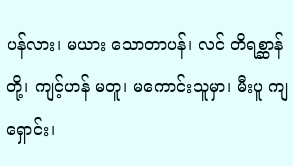ပန်လား၊ မယား သောတာပန်၊ လင် တိရစ္ဆာန်တို့၊ ကျင့်ဟန် မတူ၊ မကောင်းသူမှာ၊ မီးပူ ကျရှောင်း၊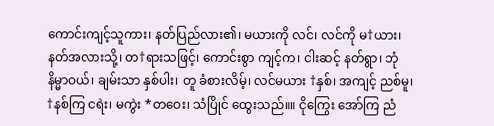ကောင်းကျင့်သူကား၊ နတ်ပြည်လား၏၊ မယားကို လင်၊ လင်ကို မ†ယား၊ နတ်အလားသို့၊ တ†ရားသဖြင့်၊ ကောင်းစွာ ကျင့်က၊ ငါးဆင့် နတ်ရွာ၊ ဘုံ နိမ္မာဝယ်၊ ချမ်းသာ နှစ်ပါး၊ တူ ခံစားလိမ့်၊ လင်မယား †နှစ်၊ အကျင့် ညစ်မူ၊ †နစ်ကြ ငရဲး၊ မကွဲး *တဝေး၊ သံပြိုင် ထွေးသည်။။ ငိုကြွေး အော်ကြ ညံ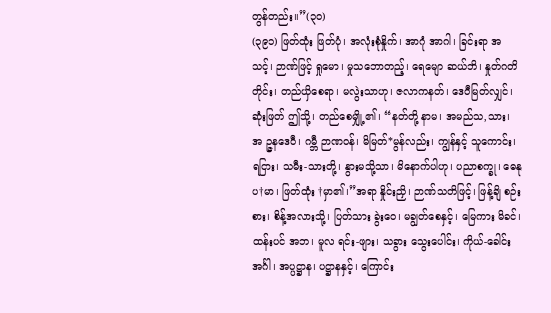တွန်တည်း။”(၃၀)
(၃၉၁) ဖြတ်ထုံး ဖြတ်ပုံ၊ အလုံးစုံနှိုက်၊ အာဂုံ အာဂါ၊ ခြင်းရာ အသင့်၊ ဉာဏ်ဖြင့် ရှုမော၊ မှုသဘောတည့်၊ ရေမျော ဆယ်ဘိ၊ နှုတ်ဂတိတိုင်း၊ တည်ယှိစေရာ၊ မလွဲးသာဟု၊ ဇလာကနတ်၊ ဒေဝီမြတ်လျှင်၊ ဆုံးဖြတ် ဤသို့၊ တည်စေမျှို့၏၊ “နတ်တို့ နာမ၊ အမည်သ,သား၊ အ ဉ္ဇနဒေဝီ၊ ဂမ္ဘီ ဉာဏဝန်၊ မိမြတ်*မွန်လည်း၊ ကျွန်နှင့် သူကောင်း၊ ရငြား၊ သမီး-သားတို့၊ နွားမသို့သာ၊ မိနောက်ပါဟု၊ ပညာစက္ခု၊ ဓေနုပ†မာ၊ ဖြတ်ထုံး †မှာ၏၊”အရာ နှိုင်းညှိ၊ ဉာဏ်သတိဖြင့်၊ ဖြန့်ချိ စဉ်းစား၊ စိန့်အလားသို့၊ ပြတ်သား ခွဲးဝေ၊ မချွတ်စေနှင့်၊ မြေကား မိခင်၊ ထန်းပင် အဘ၊ မူလ ရင်း-ဖျား၊ သခွား သွေးပေါင်း၊ ကိုယ်-ခေါင်းအင်္ဂါ၊ အပ္ပဋ္ဌာန၊ ပဋ္ဌာနနှင့်၊ ကြောင်း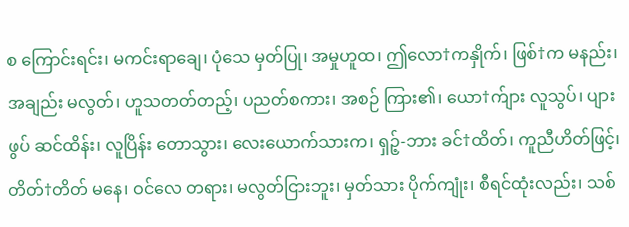စ ကြောင်းရင်း၊ မကင်းရာချေ၊ ပုံသေ မှတ်ပြု၊ အမှုဟူထ၊ ဤလော†ကနှိုက်၊ ဖြစ်†က မနည်း၊ အချည်း မလွတ်၊ ဟူသတတ်တည့်၊ ပညတ်စကား၊ အစဉ် ကြား၏၊ ယော†က်ျား လူသွပ်၊ ပျားဖွပ် ဆင်ထိန်း၊ လူပြိန်း တောသွား၊ လေးယောက်သားက၊ ရှဉ့်-ဘား ခင်†ထိတ်၊ ကူညီဟိတ်ဖြင့်၊ တိတ်†တိတ် မနေ၊ ဝင်လေ တရား၊ မလွတ်ငြားဘူး၊ မှတ်သား ပိုက်ကျုံး၊ စီရင်ထုံးလည်း၊ သစ်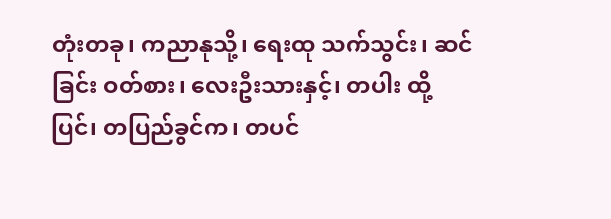တုံးတခု၊ ကညာနုသို့၊ ရေးထု သက်သွင်း၊ ဆင်ခြင်း ဝတ်စား၊ လေးဦးသားနှင့်၊ တပါး ထို့ပြင်၊ တပြည်ခွင်က၊ တပင်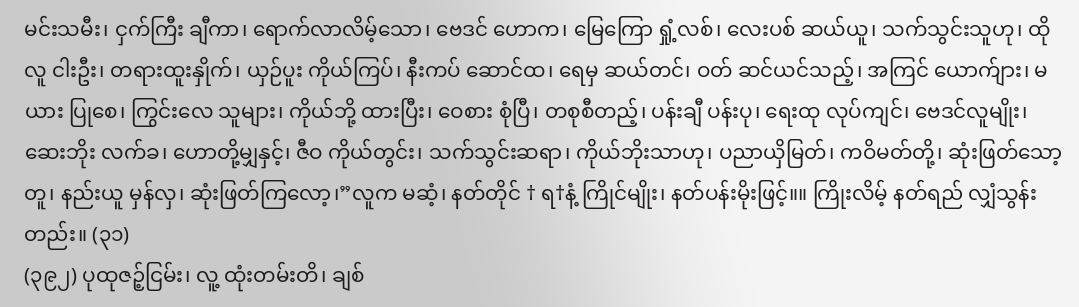မင်းသမီး၊ ငှက်ကြီး ချီကာ၊ ရောက်လာလိမ့်သော၊ ဗေဒင် ဟောက၊ မြေကြော ရှုံ့လစ်၊ လေးပစ် ဆယ်ယူ၊ သက်သွင်းသူဟု၊ ထိုလူ ငါးဦး၊ တရားထူးနှိုက်၊ ယှဉ်ပူး ကိုယ်ကြပ်၊ နီးကပ် ဆောင်ထ၊ ရေမှ ဆယ်တင်၊ ဝတ် ဆင်ယင်သည့်၊ အကြင် ယောက်ျား၊ မယား ပြုစေ၊ ကြွင်းလေ သူများ၊ ကိုယ်ဘို့ ထားပြီး၊ ဝေစား စုံပြီ၊ တစုစီတည့်၊ ပန်းချီ ပန်းပု၊ ရေးထု လုပ်ကျင်၊ ဗေဒင်လူမျိုး၊ ဆေးဘိုး လက်ခ၊ ဟောတို့မျှနှင့်၊ ဇီဝ ကိုယ်တွင်း၊ သက်သွင်းဆရာ၊ ကိုယ်ဘိုးသာဟု၊ ပညာယှိမြတ်၊ ကဝိမတ်တို့၊ ဆုံးဖြတ်သော့တူ၊ နည်းယူ မှန်လှ၊ ဆုံးဖြတ်ကြလော့၊”လူက မဆံ့၊ နတ်တိုင် † ရ†နံ့ ကြိုင်မျိုး၊ နတ်ပန်းမိုးဖြင့်။။ ကြိုးလိမ့် နတ်ရည် လျှံသွန်းတည်း။ (၃၁)
(၃၉၂) ပုထုဇဉ့်ငြမ်း၊ လူ့ ထုံးတမ်းတိ၊ ချစ်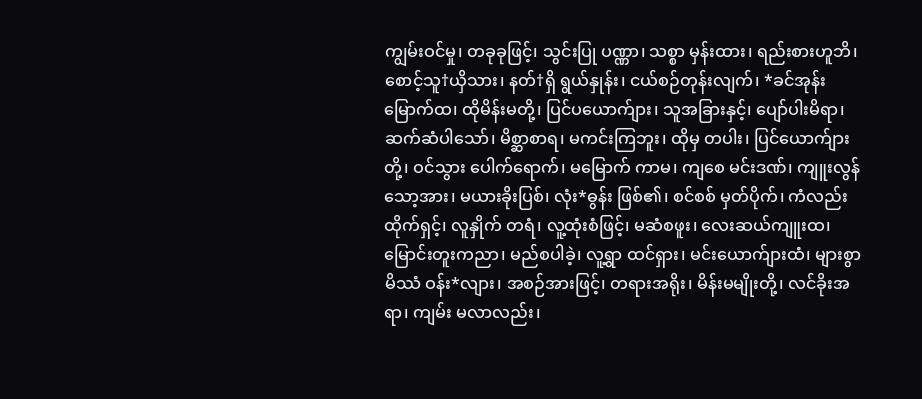ကျွမ်းဝင်မှု၊ တခုခုဖြင့်၊ သွင်းပြု ပဏ္ဏာ၊ သစ္စာ မှန်းထား၊ ရည်းစားဟူဘိ၊ စောင့်သူ†ယှိသား၊ နတ်†ရှိ ရွယ်နှုန်း၊ ငယ်စဉ်တုန်းလျက်၊ *ခင်အုန်းမြောက်ထ၊ ထိုမိန်းမတို့၊ ပြင်ပယောက်ျား၊ သူအခြားနှင့်၊ ပျော်ပါးမိရာ၊ ဆက်ဆံပါသော်၊ မိစ္ဆာစာရ၊ မကင်းကြဘူး၊ ထိုမှ တပါး၊ ပြင်ယောက်ျားတို့၊ ဝင်သွား ပေါက်ရောက်၊ မမြောက် ကာမ၊ ကျစေ မင်းဒဏ်၊ ကျူးလွန်သော့အား၊ မယားခိုးပြစ်၊ လုံး*ဓွန်း ဖြစ်၏၊ စင်စစ် မှတ်ပိုက်၊ ကံလည်း ထိုက်ရှင့်၊ လူနှိုက် တရံ၊ လူ့ထုံးစံဖြင့်၊ မဆံစဖူး၊ လေးဆယ်ကျူးထ၊ မြောင်းတူးကညာ၊ မည်စပါခဲ့၊ လူ့ရွာ ထင်ရှား၊ မင်းယောက်ျားထံ၊ များစွာ မိဿံ ဝန်း*လျား၊ အစဉ်အားဖြင့်၊ တရားအရိုး၊ မိန်းမမျိုးတို့၊ လင်ခိုးအရာ၊ ကျမ်း မလာလည်း၊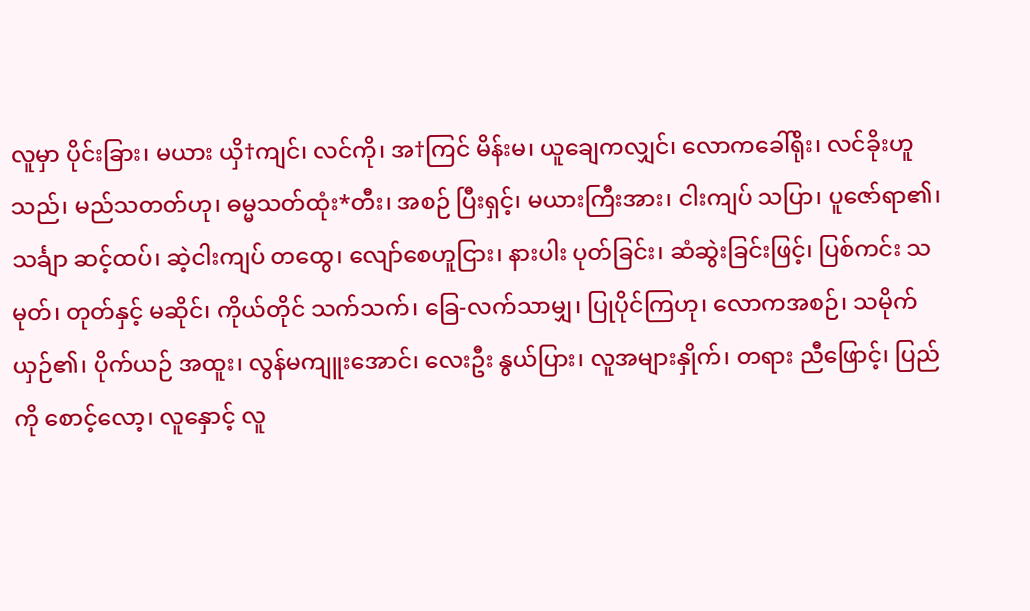လူမှာ ပိုင်းခြား၊ မယား ယှိ†ကျင်၊ လင်ကို၊ အ†ကြင် မိန်းမ၊ ယူချေကလျှင်၊ လောကခေါ်ရိုး၊ လင်ခိုးဟူသည်၊ မည်သတတ်ဟု၊ ဓမ္မသတ်ထုံး*တီး၊ အစဉ် ပြီးရှင့်၊ မယားကြီးအား၊ ငါးကျပ် သပြာ၊ ပူဇော်ရာ၏၊ သင်္ချာ ဆင့်ထပ်၊ ဆဲ့ငါးကျပ် တထွေ၊ လျော်စေဟူငြား၊ နားပါး ပုတ်ခြင်း၊ ဆံဆွဲးခြင်းဖြင့်၊ ပြစ်ကင်း သမုတ်၊ တုတ်နှင့် မဆိုင်၊ ကိုယ်တိုင် သက်သက်၊ ခြေ-လက်သာမျှ၊ ပြုပိုင်ကြဟု၊ လောကအစဉ်၊ သမိုက် ယှဉ်၏၊ ပိုက်ယဉ် အထူး၊ လွန်မကျူးအောင်၊ လေးဦး နွယ်ပြား၊ လူအများနှိုက်၊ တရား ညီဖြောင့်၊ ပြည်ကို စောင့်လော့၊ လူနှောင့် လူ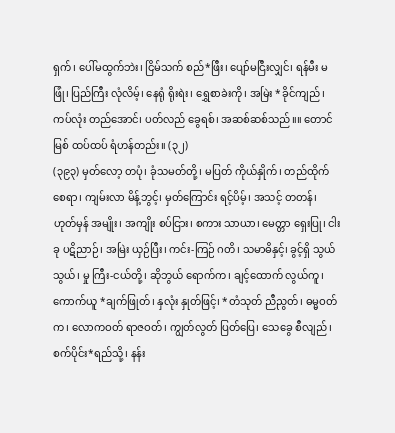ရှက်၊ ပေါ်မထွက်ဘဲး၊ ငြိမ်သက် စည်*ဖြီး၊ ပျော်မငြီးလျှင်၊ ရန်မီး မဖြုံ၊ ပြည်ကြီး လုံလိမ့်၊ နေရုံ ရိုးရဲး၊ ရွှေစာခဲးကို၊ အမြဲး *ခိုင်ကျည်၊ ကပ်လုံး တည်အောင်၊ ပတ်လည် ခွေရစ်၊ အဆစ်ဆစ်သည်။။ တောင်မြစ် ထပ်ထပ် ရံဟန်တည်း။ (၃၂)
(၃၉၃) မှတ်လော့ တပုံ၊ ခုံသမတ်တို့၊ မပြတ် ကိုယ်နှိုက်၊ တည်ထိုက်စေရာ၊ ကျမ်းလာ မိန့်ဘွင့်၊ မှတ်ကြောင်း ရင့်ပိမ့်၊ အသင့် တတန်၊ ဟုတ်မှန် အမျိုး၊ အကျိုး စပ်ငြား၊ စကား သာယာ၊ မေတ္တာ ရှေးပြု၊ ငါးခု ပဋိညာဉ်၊ အမြဲး ယှဉ်ပြီး၊ ကင်း-ကြဉ် ဂတိ၊ သမာဓိနှင့်၊ ခွင့်ရှိ သွယ်သွယ်၊ မှု ကြီး-ငယ်တို့၊ ဆိုဘွယ် ရောက်က၊ ချင့်ထောက် လွယ်ကူ၊ ကောက်ယူ *ချက်ဖြုတ်၊ နှလုံး နှုတ်ဖြင့်၊ *တံသုတ် ညီညွတ်၊ ဓမ္မဝတ်က၊ လောကဝတ် ရာဇဝတ်၊ ကျွတ်လွတ် ပြတ်ပြေ၊ သေခွေ စီလျည်၊ စက်ပိုင်း*ရည်သို့၊ နန်း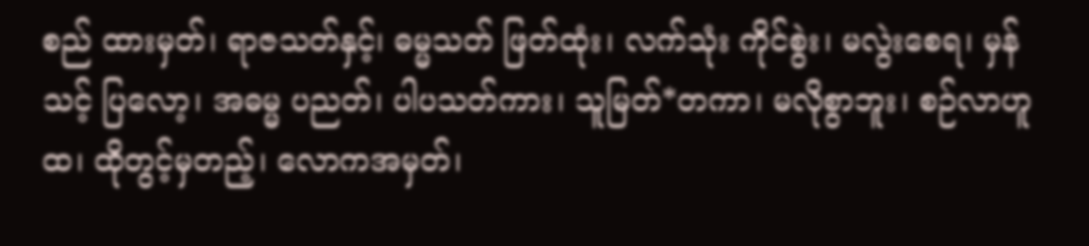စည် ထားမှတ်၊ ရာဇသတ်နှင့်၊ ဓမ္မသတ် ဖြတ်ထုံး၊ လက်သုံး ကိုင်စွဲး၊ မလွဲးစေရ၊ မှန်သင့် ပြလော့၊ အဓမ္မ ပညတ်၊ ပါပသတ်ကား၊ သူမြတ်*တကာ၊ မလိုစွာဘူး၊ စဉ်လာဟူထ၊ ထိုတွင့်မှတည့်၊ လောကအမှတ်၊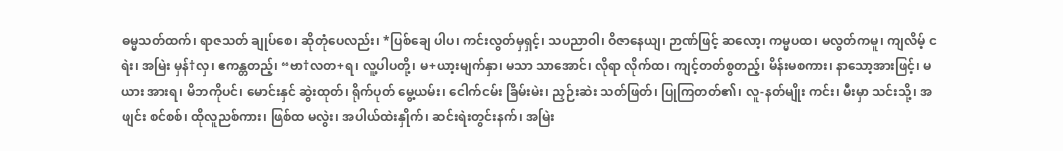ဓမ္မသတ်ထက်၊ ရာဇသတ် ချုပ်စေ၊ ဆိုတုံပေလည်း၊ *ပြစ်ချေ ပါပ၊ ကင်းလွတ်မှရှင့်၊ သပညာဝါ၊ ဝိဇာနေယျ၊ ဉာဏ်ဖြင့် ဆလော့၊ ကမ္မပထ၊ မလွတ်ကမူ၊ ကျလိမ့် ငရဲး၊ အမြဲး မှန်†လှ၊ ဧကန္တတည့်၊ “ဗာ†လတ+ရ၊ လူ့ပါပတို့၊ မ+ယာ့းမျက်နှာ၊ မသာ သာအောင်၊ လိုရာ လိုက်ထ၊ ကျင့်တတ်စွတည့်၊ မိန်းမစကား၊ နာသော့အားဖြင့်၊ မယား အားရ၊ မိဘကိုပင်၊ မောင်းနှင် ဆွဲးထုတ်၊ ရိုက်ပုတ် မွေ့ယမ်း၊ ငေါက်ငမ်း ခြိမ်းမဲး၊ ညှဉ်းဆဲး သတ်ဖြတ်၊ ပြုကြတတ်၏၊ လူ-နတ်မျိုး ကင်း၊ မီးမှာ သင်းသို့၊ အဖျင်း စင်စစ်၊ ထိုလူညစ်ကား၊ ဖြစ်ထ မလွဲး၊ အပါယ်ထဲးနှိုက်၊ ဆင်းရဲးတွင်းနက်၊ အမြဲး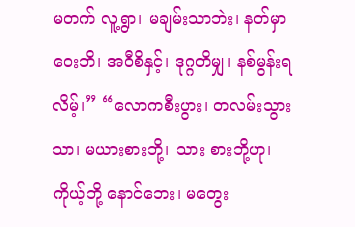မတက် လူ့ရွာ၊ မချမ်းသာဘဲး၊ နတ်မှာ ဝေးဘိ၊ အဝီစိနှင့်၊ ဒုဂ္ဂတိမျှ၊ နစ်မွန်းရလိမ့်၊” “လောကစီးပွား၊ တလမ်းသွားသာ၊ မယားစားဘို့၊ သား စားဘို့ဟု၊ ကိုယ့်ဘို့ နောင်ဘေး၊ မတွေး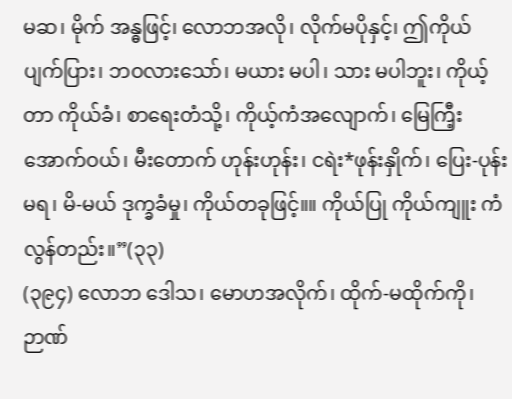မဆ၊ မိုက် အန္ဓဖြင့်၊ လောဘအလို၊ လိုက်မပိုနှင့်၊ ဤကိုယ် ပျက်ပြား၊ ဘဝလားသော်၊ မယား မပါ၊ သား မပါဘူး၊ ကိုယ့်တာ ကိုယ်ခံ၊ စာရေးတံသို့၊ ကိုယ့်ကံအလျောက်၊ မြေကြီ့းအောက်ဝယ်၊ မီးတောက် ဟုန်းဟုန်း၊ ငရဲး*ဖုန်းနှိုက်၊ ပြေး-ပုန်း မရ၊ မိ-မယ် ဒုက္ခခံမှု၊ ကိုယ်တခုဖြင့်။။ ကိုယ်ပြု ကိုယ်ကျူး ကံလွန်တည်း။”(၃၃)
(၃၉၄) လောဘ ဒေါသ၊ မောဟအလိုက်၊ ထိုက်-မထိုက်ကို၊ ဉာဏ်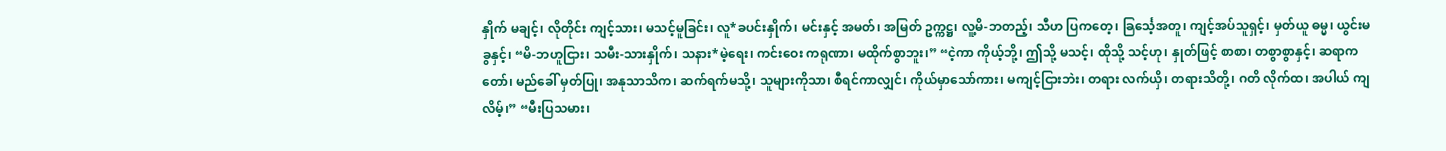နှိုက် မချင့်၊ လိုတိုင်း ကျင့်သား၊ မသင့်မူခြင်း၊ လူ*ခပင်းနှိုက်၊ မင်းနှင့် အမတ်၊ အမြတ် ဥက္ကဋ္ဌ၊ လူ့မိ-ဘတည့်၊ သီဟ ပြကတေ့၊ ခြင်္သေ့အတူ၊ ကျင့်အပ်သူရှင့်၊ မှတ်ယူ ဓမ္မ၊ ယွင်းမခွနှင့်၊ “မိ-ဘဟူငြား၊ သမီး-သားနှိုက်၊ သနား*မဲ့ရေး၊ ကင်းဝေး ကရုဏာ၊ မထိုက်စွာဘူး၊” “ငဲ့ကာ ကိုယ့်ဘို့၊ ဤသို့ မသင့်၊ ထိုသို့ သင့်ဟု၊ နှုတ်ဖြင့် စာစာ၊ တစွာစွာနှင့်၊ ဆရာကတော်၊ မည်ခေါ် မှတ်ပြု၊ အနုသာသိက၊ ဆက်ရက်မသို့၊ သူများကိုသာ၊ စီရင်ကာလျှင်၊ ကိုယ်မှာသော်ကား၊ မကျင့်ငြားဘဲး၊ တရား လက်ယှိ၊ တရားသိတို့၊ ဂတိ လိုက်ထ၊ အပါယ် ကျလိမ့်၊” “မီးပြသမား၊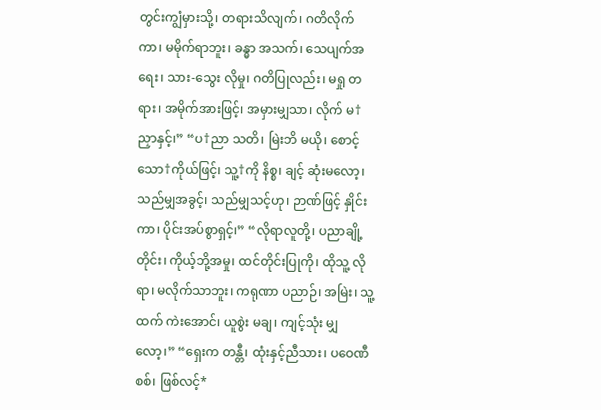တွင်းကျွံမှားသို့၊ တရားသိလျက်၊ ဂတိလိုက်ကာ၊ မမိုက်ရာဘူး၊ ခန္ဓာ အသက်၊ သေပျက်အရေး၊ သား-သွေး လိုမှု၊ ဂတိပြုလည်း၊ မရှု တရား၊ အမိုက်အားဖြင့်၊ အမှားမျှသာ၊ လိုက် မ†ညှာနှင့်၊” “ပ†ညာ သတိ၊ မြဲးဘိ မယို၊ စောင့်သော†ကိုယ်ဖြင့်၊ သူ့†ကို နိစ္စ၊ ချင့် ဆုံးမလော့၊ သည်မျှအခွင့်၊ သည်မျှသင့်ဟု၊ ဉာဏ်ဖြင့် နှိုင်းကာ၊ ပိုင်းအပ်စွာရှင့်၊” “လိုရာလူတို့၊ ပညာချို့တိုင်း၊ ကိုယ့်ဘို့အမှု၊ ထင်တိုင်းပြုကို၊ ထိုသူ့ လိုရာ၊ မလိုက်သာဘူး၊ ကရုဏာ ပညာဉ်၊ အမြဲး၊ သူ့ထက် ကဲးအောင်၊ ယူစွဲး မချ၊ ကျင့်သုံး မျှလော့၊” “ရှေးက တန္တီ၊ ထုံးနှင့်ညီသား၊ ပဝေဏီစစ်၊ ဖြစ်လင့်*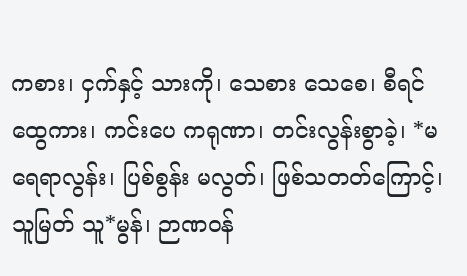ကစား၊ ငှက်နှင့် သားကို၊ သေစား သေစေ၊ စီရင်ထွေကား၊ ကင်းပေ ကရုဏာ၊ တင်းလွန်းစွာခဲ့၊ *မရေရာလွန်း၊ ပြစ်စွန်း မလွတ်၊ ဖြစ်သတတ်ကြောင့်၊ သူမြတ် သူ*မွန်၊ ဉာဏဝန်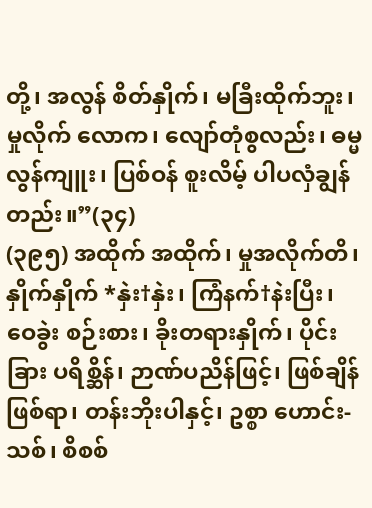တို့၊ အလွန် စိတ်နှိုက်၊ မခြီးထိုက်ဘူး၊ မှုလိုက် လောက၊ လျော်တုံစွလည်း၊ ဓမ္မ လွန်ကျူး၊ ပြစ်ဝန် စူးလိမ့် ပါပလှံချွန်တည်း။”(၃၄)
(၃၉၅) အထိုက် အထိုက်၊ မှုအလိုက်တိ၊ နှိုက်နှိုက် *နှဲး†နှဲး၊ ကြံနက်†နဲးပြီး၊ ဝေခွဲး စဉ်းစား၊ ခိုးတရားနှိုက်၊ ပိုင်းခြား ပရိစ္ဆိန်၊ ဉာဏ်ပညိန်ဖြင့်၊ ဖြစ်ချိန် ဖြစ်ရာ၊ တန်းဘိုးပါနှင့်၊ ဥစ္စာ ဟောင်း-သစ်၊ စိစစ်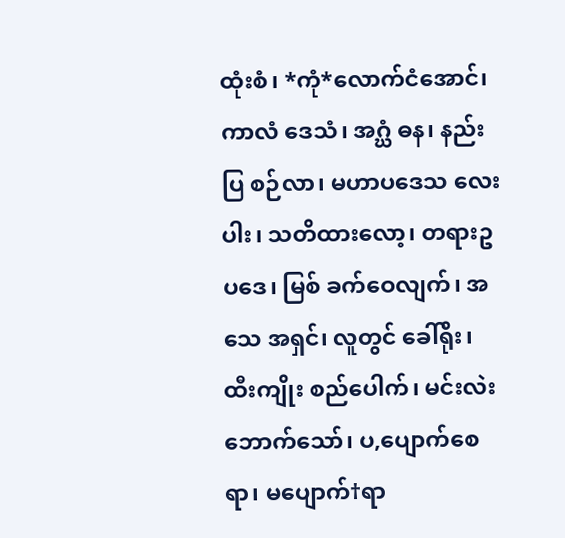ထုံးစံ၊ *ကုံ*လောက်ငံအောင်၊ ကာလံ ဒေသံ၊ အဂ္ဃံ ဓန၊ နည်းပြ စဉ်လာ၊ မဟာပဒေသ လေးပါး၊ သတိထားလော့၊ တရားဥပဒေ၊ မြစ် ခက်ဝေလျက်၊ အသေ အရှင်၊ လူတွင် ခေါ်ရိုး၊ ထီးကျိုး စည်ပေါက်၊ မင်းလဲး ဘောက်သော်၊ ပ,ပျောက်စေရာ၊ မပျောက်†ရာ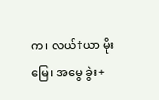က၊ လယ်†ယာ မိုးမြေ၊ အမွေ ခွဲး+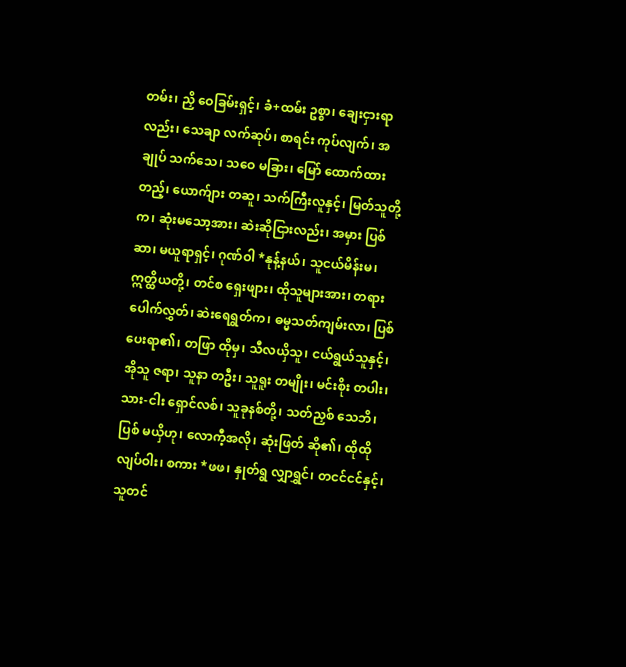တမ်း၊ ညှိ ဝေခြမ်းရှင့်၊ ခံ+ထမ်း ဥစ္စာ၊ ချေးငှားရာလည်း၊ သေချာ လက်ဆုပ်၊ စာရင်း ကုပ်လျက်၊ အချုပ် သက်သေ၊ သဝေ မခြား၊ မြော် ထောက်ထားတည့်၊ ယောက်ျား တဆူ၊ သက်ကြီးလူနှင့်၊ မြတ်သူတို့က၊ ဆုံးမသော့အား၊ ဆဲးဆိုငြားလည်း၊ အမှား ပြစ်ဆာ၊ မယူရာရှင့်၊ ဂုဏ်ဝါ *နုန့်နယ်၊ သူငယ်မိန်းမ၊ ဣတ္ထိယတို့၊ တင်စ ရှေးဖျား၊ ထိုသူများအား၊ တရား ပေါက်လွှတ်၊ ဆဲးရေရွတ်က၊ ဓမ္မသတ်ကျမ်းလာ၊ ပြစ်ပေးရာ၏၊ တဖြာ ထိုမှ၊ သီလယှိသူ၊ ငယ်ရွယ်သူနှင့်၊ အိုသူ ဇရာ၊ သူနာ တဦး၊ သူရူး တမျိုး၊ မင်းစိုး တပါး၊ သား-ငါး ရှောင်လစ်၊ သူခုနစ်တို့၊ သတ်ညှစ် သေဘိ၊ ပြစ် မယှိဟု၊ လောကီ့အလို၊ ဆုံးဖြတ် ဆို၏၊ ထိုထို လျပ်ဝါး၊ စကား *ဖဖ၊ နှုတ်ရွ လျှာရွှင်၊ တငင်ငင်နှင့်၊ သူတင်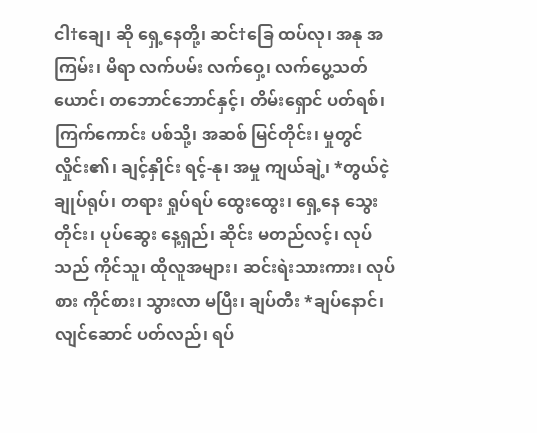ငါ†ချေ၊ ဆို ရှေ့နေတို့၊ ဆင်†ခြေ ထပ်လု၊ အနု အကြမ်း၊ မိရာ လက်ပမ်း လက်ဝှေ့၊ လက်ပွေ့သတ်ယောင်၊ တဘောင်ဘောင်နှင့်၊ တိမ်းရှောင် ပတ်ရစ်၊ ကြက်ကောင်း ပစ်သို့၊ အဆစ် မြင်တိုင်း၊ မှုတွင် လှိုင်း၏၊ ချင့်နှိုင်း ရင့်-နု၊ အမှု ကျယ်ချဲ့၊ *တွယ်ငဲ့ ချုပ်ရုပ်၊ တရား ရှုပ်ရပ် ထွေးထွေး၊ ရှေ့နေ သွေးတိုင်း၊ ပုပ်ဆွေး နေ့ရှည်၊ ဆိုင်း မတည်လင့်၊ လုပ်သည် ကိုင်သူ၊ ထိုလူအများ၊ ဆင်းရဲးသားကား၊ လုပ်စား ကိုင်စား၊ သွားလာ မပြီး၊ ချပ်တီး *ချပ်နောင်၊ လျင်ဆောင် ပတ်လည်၊ ရပ်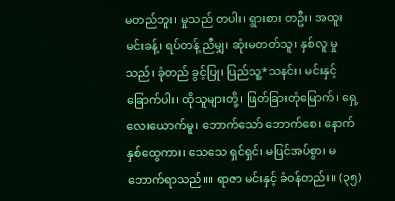မတည်ဘူး၊ မှုသည် တပါး၊ ရွားစား တဦး၊ အထူး မင်းခန့်၊ ရပ်တန့် ညီမျှ၊ ဆုံးမတတ်သူ၊ နှစ်လူ မှုသည်၊ ခုံတည် ခွင့်ပြု၊ ပြည်သူ့*သနင်း၊ မင်းနှင့် ခြောက်ပါး၊ ထိုသူများတို့၊ ဖြတ်ခြားတုံမြောက်၊ ရှေ့ လေးယောက်မူ၊ ဘောက်သော် ဘောက်စေ၊ နောက် နှစ်ထွေကား၊ သေသေ ရှင်ရှင်၊ မပြင်အပ်စွာ၊ မဘောက်ရာသည်။။ ရာဇာ မင်းနှင့် ခံဝန်တည်း။ (၃၅)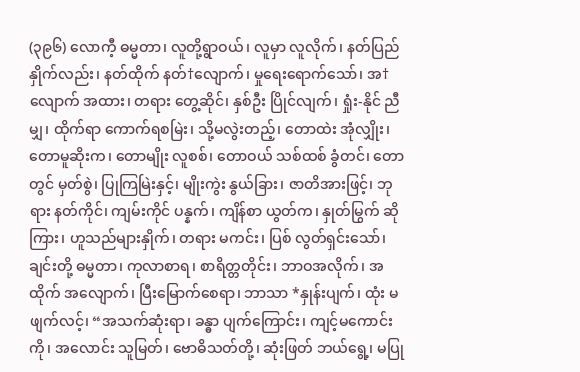(၃၉၆) လောကီ့ ဓမ္မတာ၊ လူတို့ရွာဝယ်၊ လူမှာ လူလိုက်၊ နတ်ပြည်နှိုက်လည်း၊ နတ်ထိုက် နတ်†လျောက်၊ မှုရေးရောက်သော်၊ အ†လျောက် အထား၊ တရား တွေ့ဆိုင်၊ နှစ်ဦး ပြိုင်လျက်၊ ရှုံး-နိုင် ညီမျှ၊ ထိုက်ရာ ကောက်ရစမြဲး၊ သို့မလွဲးတည့်၊ တောထဲး အုံလျှိုး၊ တောမူဆိုးက၊ တောမျိုး လူစစ်၊ တောဝယ် သစ်ထစ် ခွံတင်၊ တောတွင် မှတ်စွဲ၊ ပြုကြမြဲးနှင့်၊ မျိုးကွဲး နွယ်ခြား၊ ဇာတိအားဖြင့်၊ ဘုရား နတ်ကိုင်၊ ကျမ်းကိုင် ပန္နက်၊ ကျိန်စာ ယွတ်က၊ နှုတ်မြွက် ဆိုကြား၊ ဟူသည်များနှိုက်၊ တရား မကင်း၊ ပြစ် လွတ်ရှင်းသော်၊ ချင်းတို့ ဓမ္မတာ၊ ကုလာစာရ၊ စာရိတ္တတိုင်း၊ ဘာဝအလိုက်၊ အထိုက် အလျောက်၊ ပြီးမြောက်စေရာ၊ ဘာသာ *နှုန်းပျက်၊ ထုံး မဖျက်လင့်၊ “အသက်ဆုံးရာ၊ ခန္ဓာ ပျက်ကြောင်း၊ ကျင့်မကောင်းကို၊ အလောင်း သူမြတ်၊ ဗောဓိသတ်တို့၊ ဆုံးဖြတ် ဘယ်ရွေ့၊ မပြု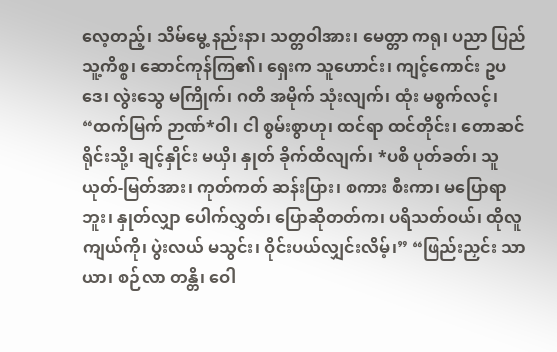လေ့တည့်၊ သိမ်မွေ့ နည်းနာ၊ သတ္တဝါအား၊ မေတ္တာ ကရု၊ ပညာ ပြည်သူ့ကိစ္စ၊ ဆောင်ကုန်ကြ၏၊ ရှေးက သူဟောင်း၊ ကျင့်ကောင်း ဥပဒေ၊ လွဲးသွေ မကြိုက်၊ ဂတိ အမိုက် သုံးလျက်၊ ထုံး မစွက်လင့်၊ “ထက်မြက် ဉာဏ်*ဝါ၊ ငါ စွမ်းစွာဟု၊ ထင်ရာ ထင်တိုင်း၊ တောဆင်ရိုင်းသို့၊ ချင့်နှိုင်း မယှိ၊ နှုတ် ခိုက်ထိလျက်၊ *ပစိ ပုတ်ခတ်၊ သူယုတ်-မြတ်အား၊ ကုတ်ကတ် ဆန်းပြား၊ စကား စီးကာ၊ မပြောရာဘူး၊ နှုတ်လျှာ ပေါက်လွှတ်၊ ပြောဆိုတတ်က၊ ပရိသတ်ဝယ်၊ ထိုလူကျယ်ကို၊ ပွဲးလယ် မသွင်း၊ ဝိုင်းပယ်လျှင်းလိမ့်၊” “ဖြည်းညှင်း သာယာ၊ စဉ်လာ တန္တိ၊ ဝေါ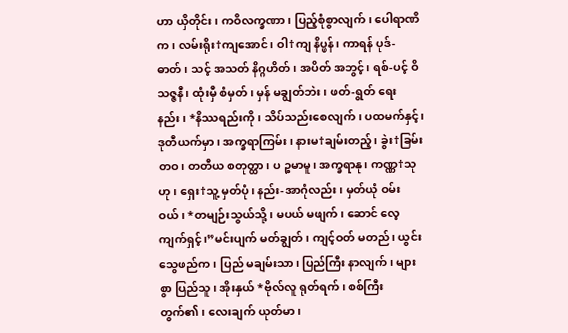ဟာ ယှိတိုင်း၊ ကဝိလက္ခဏာ၊ ပြည့်စုံစွာလျက်၊ ပေါရာဏိက၊ လမ်းရိုး†ကျအောင်၊ ဝါ†ကျ နိပ္ဖန်၊ ကာရန် ပုဒ်-ဓာတ်၊ သင့် အသတ် နိဂ္ဂဟိတ်၊ အပိတ် အဘွင့်၊ ရစ်-ပင့် ဝိသဇ္ဇနီ၊ ထုံးမှီ စံမှတ်၊ မှန် မချွတ်ဘဲး၊ ဖတ်-ရွတ် ရေးနည်း၊ *နိဿရည်းကို၊ သိပ်သည်းစေလျက်၊ ပထမက်နှင့်၊ ဒုတီယက်မှာ၊ အက္ခရာကြမ်း၊ နားမ†ချမ်းတည့်၊ ခွဲး†ခြမ်း တဝ၊ တတီယ စတုတ္ထာ၊ ပ ဉ္စမာမူ၊ အက္ခရာနု၊ ကဏ္ဏ†သုဟု၊ ရှေး†သူ့ မှတ်ပုံ၊ နည်း-အာဂုံလည်း၊ မှတ်ယုံ ဝမ်းဝယ်၊ *တမျဉ်းသွယ်သို့၊ မပယ် မဖျက်၊ ဆောင် လေ့ကျက်ရှင့်၊”မင်းပျက် မတ်ချွတ်၊ ကျင့်ဝတ် မတည်၊ ယွင်း သွေဖည်က၊ ပြည် မချမ်းသာ၊ ပြည်ကြီး နာလျက်၊ များစွာ ပြည်သူ၊ အိုးနှယ် *ဗိုလ်လူ ရုတ်ရက်၊ စစ်ကြီး တွက်၏၊ လေးချက် ယုတ်မာ၊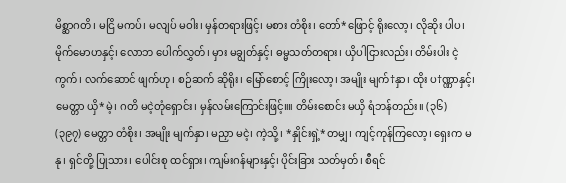မိစ္ဆာဂတိ၊ မငြိ မကပ်၊ မလျပ် မဝါး၊ မှန်တရားဖြင့်၊ မစား တံစိုး၊ တော်*ဖြောင့် ရိုးလော့၊ လိုဆိုး ပါပ၊ မိုက်မောဟနှင့်၊ လောဘ ပေါက်လွှတ်၊ မှား မချွတ်နှင့်၊ ဓမ္မသတ်တရား၊ ယှိပါငြားလည်း၊ တိမ်းပါး ငဲ့ကွက်၊ လက်ဆောင် ဖျက်ဟု၊ စဉ်ဆက် ဆိုရိုး၊ မြော်စောင့် ကြိုးလော့၊ အမျိုး မျက်†နှာ၊ ထိုး ပ†ဏ္ဏာနှင့်၊ မေတ္တာ ယှိ*မဲ့၊ ဂတိ မငဲ့တုံရှောင်း၊ မှန်လမ်းကြောင်းဖြင့်။။ တိမ်းစောင်း မယှိ ရံဘန်တည်း။ (၃၆)
(၃၉၇) မေတ္တာ တံစိုး၊ အမျိုး မျက်နှာ၊ မညှာ မငဲ့၊ ကဲ့သို့၊ *နှိုင်းရှဲ့*တမျှ၊ ကျင့်ကုန်ကြလော့၊ ရှေးက မနု၊ ရှင်တို့ ပြုသား၊ ပေါင်းစု ထင်ရှား၊ ကျမ်းဂန်များနှင့်၊ ပိုင်းခြား သတ်မှတ်၊ စီရင်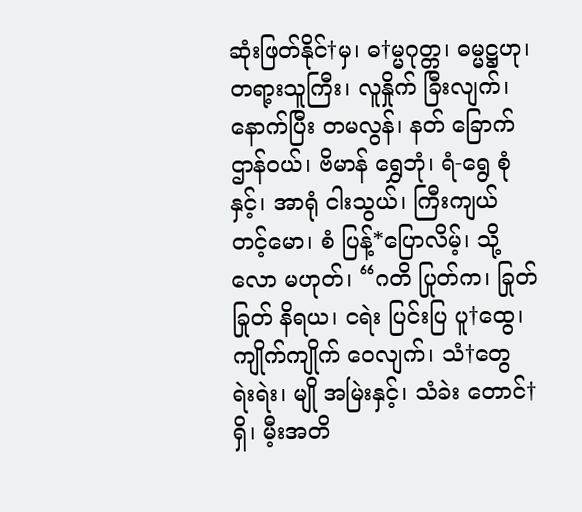ဆုံးဖြတ်နိုင်†မှ၊ ဓ†မ္မဂုတ္တ၊ ဓမ္မဋ္ဌဟု၊ တရာ့းသူကြီး၊ လူနှိုက် ခြီးလျက်၊ နောက်ပြီး တမလွန်၊ နတ် ခြောက်ဌာန်ဝယ်၊ ဗိမာန် ရွှေဘုံ၊ ရံ-ရွေ စုံနှင့်၊ အာရုံ ငါးသွယ်၊ ကြီးကျယ် တင့်မော၊ စံ ပြန့်*ပြောလိမ့်၊ သို့လော မဟုတ်၊ “ဂတိ ပြုတ်က၊ ခြုတ်ခြုတ် နိရယ၊ ငရဲး ပြင်းပြ ပူ†ထွေ၊ ကျိုက်ကျိုက် ဝေလျက်၊ သံ†တွေ ရဲးရဲး၊ မျို အမြဲးနှင့်၊ သံခဲး တောင်†ရှိ၊ မီ့းအတိ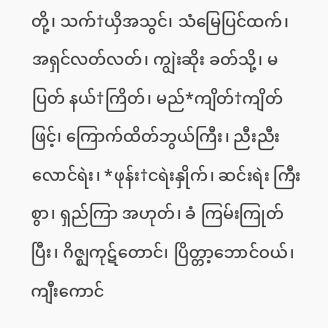တို့၊ သက်†ယှိအသွင်၊ သံမြေပြင်ထက်၊ အရှင်လတ်လတ်၊ ကျွဲးဆိုး ခတ်သို့၊ မပြတ် နယ်†ကြိတ်၊ မည်*ကျိတ်†ကျိတ်ဖြင့်၊ ကြောက်ထိတ်ဘွယ်ကြီး၊ ညီးညီး လောင်ရဲး၊ *ဖုန်း†ငရဲးနှိုက်၊ ဆင်းရဲး ကြီးစွာ၊ ရှည်ကြာ အဟုတ်၊ ခံ ကြမ်းကြုတ်ပြီး၊ ဂိဇ္ဈကုဋ်တောင်၊ ပြိတ္တာ့ဘောင်ဝယ်၊ ကျီးကောင်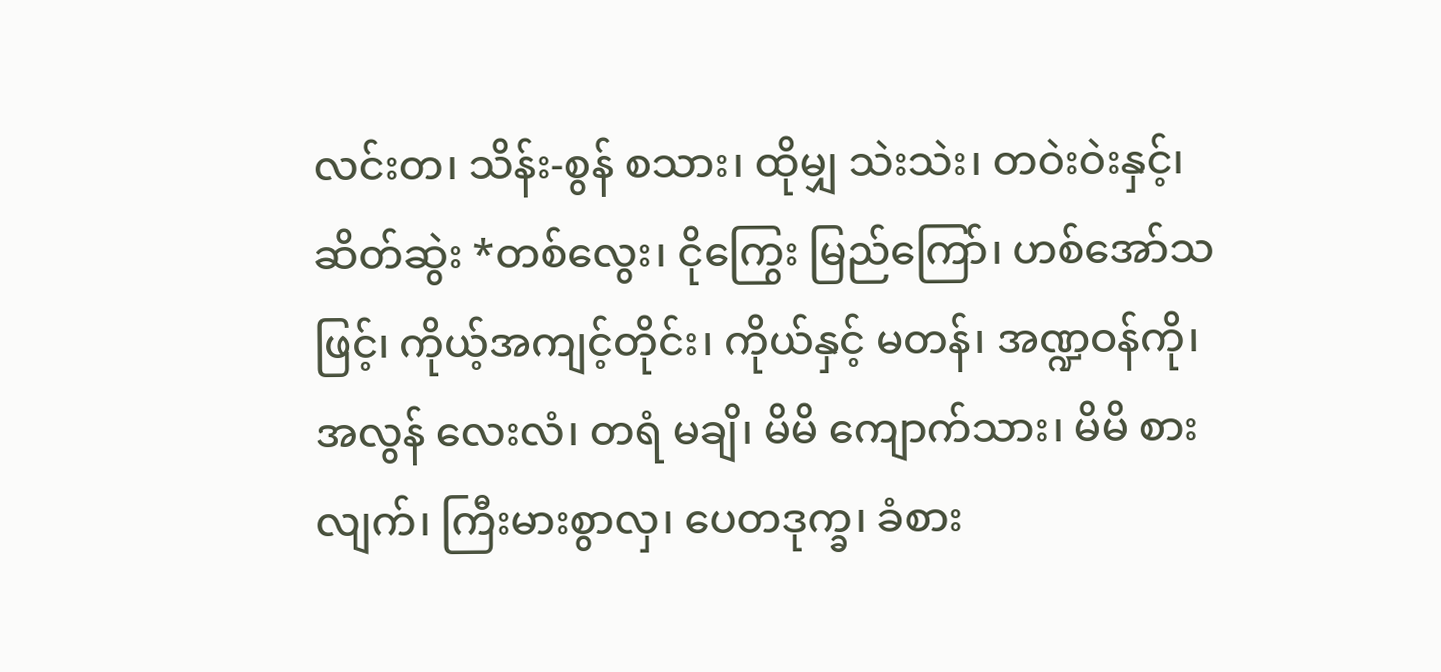လင်းတ၊ သိန်း-စွန် စသား၊ ထိုမျှ သဲးသဲး၊ တဝဲးဝဲးနှင့်၊ ဆိတ်ဆွဲး *တစ်လွေး၊ ငိုကြွေး မြည်ကြော်၊ ဟစ်အော်သဖြင့်၊ ကိုယ့်အကျင့်တိုင်း၊ ကိုယ်နှင့် မတန်၊ အဏ္ဍဝန်ကို၊ အလွန် လေးလံ၊ တရံ မချိ၊ မိမိ ကျောက်သား၊ မိမိ စားလျက်၊ ကြီးမားစွာလှ၊ ပေတဒုက္ခ၊ ခံစား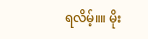ရလိမ့်။။ မိုး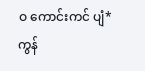ဝ ကောင်းကင် ပျံ*ကွန်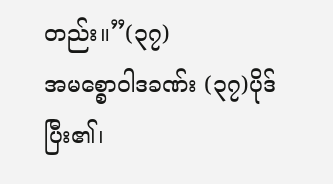တည်း။”(၃၇)
အမစ္စောဝါဒခဏ်း (၃၇)ပိုဒ် ပြီး၏၊